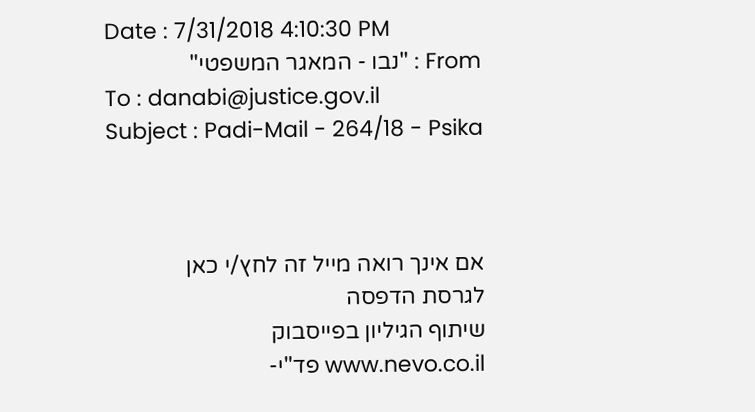Date : 7/31/2018 4:10:30 PM
From : "נבו - המאגר המשפטי"
To : danabi@justice.gov.il
Subject : Padi-Mail - 264/18 - Psika



אם אינך רואה מייל זה לחץ/י כאן
לגרסת הדפסה
שיתוף הגיליון בפייסבוק
www.nevo.co.il פד"י-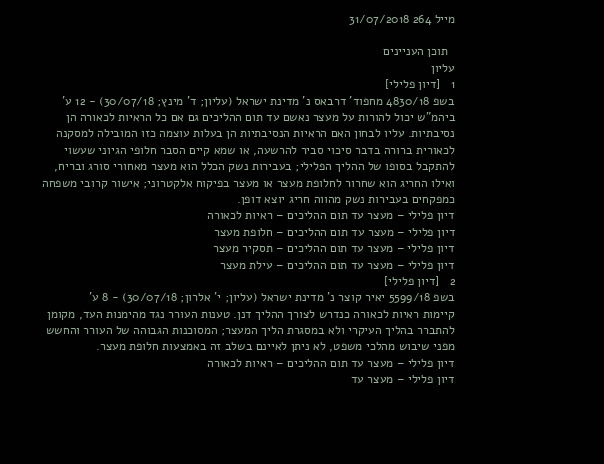מייל 264 31/07/2018

  תוכן העניינים
עליון
1   [דיון פלילי]
בשפ 4830/18 מחפוד' דרבאס נ' מדינת ישראל (עליון; ד' מינץ; 30/07/18) - 12 ע'
ביהמ"ש יכול להורות על מעצר נאשם עד תום ההליכים גם אם כל הראיות לכאורה הן נסיבתיות. עליו לבחון האם הראיות הנסיבתיות הן בעלות עוצמה כזו המובילה למסקנה לכאורית ברורה בדבר סיכוי סביר להרשעה, או שמא קיים הסבר חלופי הגיוני שעשוי להתקבל בסופו של ההליך הפלילי; בעבירות נשק הכלל הוא מעצר מאחורי סורג ובריח, ואילו החריג הוא שחרור לחלופת מעצר או מעצר בפיקוח אלקטרוני; אישור קרובי משפחה כמפקחים בעבירות נשק מהווה חריג יוצא דופן.
דיון פלילי – מעצר עד תום ההליכים – ראיות לכאורה
דיון פלילי – מעצר עד תום ההליכים – חלופת מעצר
דיון פלילי – מעצר עד תום ההליכים – תסקיר מעצר
דיון פלילי – מעצר עד תום ההליכים – עילת מעצר
2   [דיון פלילי]
בשפ 5599/18 יאיר קוצר נ' מדינת ישראל (עליון; י' אלרון; 30/07/18) - 8 ע'
קיימות ראיות לכאורה כנדרש לצורך ההליך דנן. טענות העורר נגד מהימנות העד, מקומן להתברר בהליך העיקרי ולא במסגרת הליך המעצר; המסוכנות הגבוהה של העורר והחשש מפני שיבוש מהלכי משפט, לא ניתן לאיינם בשלב זה באמצעות חלופת מעצר.
דיון פלילי – מעצר עד תום ההליכים – ראיות לכאורה
דיון פלילי – מעצר עד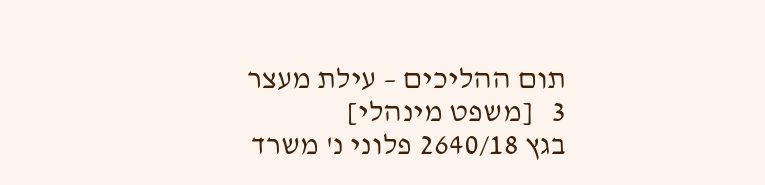תום ההליכים – עילת מעצר
3   [משפט מינהלי]
בגץ 2640/18 פלוני נ' משרד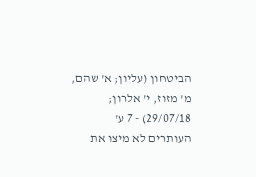הביטחון (עליון; א' שהם, מ' מזוז, י' אלרון; 29/07/18) - 7 ע'
העותרים לא מיצו את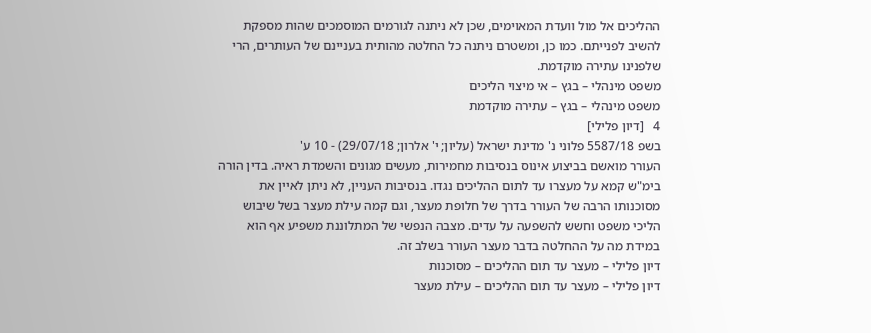ההליכים אל מול וועדת המאוימים, שכן לא ניתנה לגורמים המוסמכים שהות מספקת להשיב לפנייתם. כמו כן, ומשטרם ניתנה כל החלטה מהותית בעניינם של העותרים, הרי שלפנינו עתירה מוקדמת.
משפט מינהלי – בגץ – אי מיצוי הליכים
משפט מינהלי – בגץ – עתירה מוקדמת
4   [דיון פלילי]
בשפ 5587/18 פלוני נ' מדינת ישראל (עליון; י' אלרון; 29/07/18) - 10 ע'
העורר מואשם בביצוע אינוס בנסיבות מחמירות, מעשים מגונים והשמדת ראיה. בדין הורה בימ"ש קמא על מעצרו עד לתום ההליכים נגדו. בנסיבות העניין, לא ניתן לאיין את מסוכנותו הרבה של העורר בדרך של חלופת מעצר, וגם קמה עילת מעצר בשל שיבוש הליכי משפט וחשש להשפעה על עדים. מצבה הנפשי של המתלוננת משפיע אף הוא במידת מה על ההחלטה בדבר מעצר העורר בשלב זה.
דיון פלילי – מעצר עד תום ההליכים – מסוכנות
דיון פלילי – מעצר עד תום ההליכים – עילת מעצר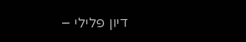דיון פלילי –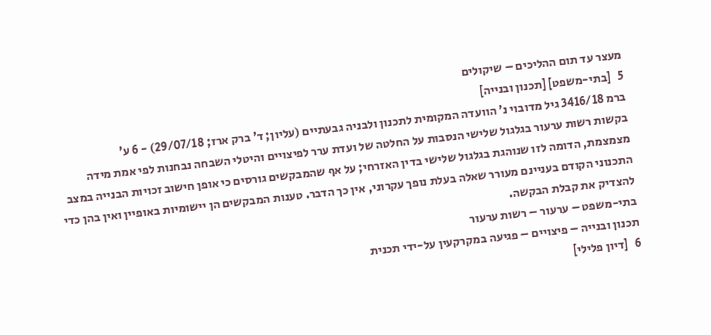מעצר עד תום ההליכים – שיקולים
5   [בתי-משפט] [תכנון ובנייה]
ברמ 3416/18 גיל מדובוי נ' הוועדה המקומית לתכנון ולבניה גבעתיים (עליון; ד' ברק ארז; 29/07/18) - 6 ע'
בקשות רשות ערעור בגלגול שלישי הנסבות על החלטה של ועדת ערר לפיצויים והיטלי השבחה נבחנות לפי אמת מידה מצמצמת, הדומה לזו שנוהגת בגלגול שלישי בדין האזרחי; על אף שהמבקשים גורסים כי אופן חישוב זכויות הבנייה במצב התכנוני הקודם בעניינם מעורר שאלה בעלת נופך עקרוני, אין כך הדבר. טענות המבקשים הן יישומיות באופיין ואין בהן כדי להצדיק את קבלת הבקשה.
בתי-משפט – ערעור – רשות ערעור
תכנון ובנייה – פיצויים – פגיעה במקרקעין על-ידי תכנית
6   [דיון פלילי]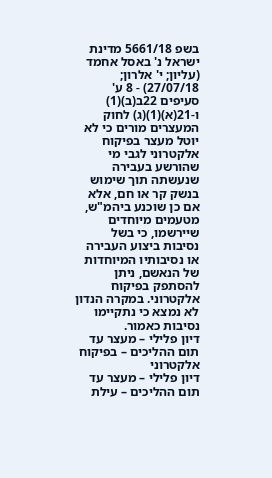בשפ 5661/18 מדינת ישראל נ' באסל אחמד (עליון; י' אלרון; 27/07/18) - 8 ע'
סעיפים 22ב(ב)(1) ו-21(א)(1)(ג) לחוק המעצרים מורים כי לא יוטל מעצר בפיקוח אלקטרוני לגבי מי שהורשע בעבירה שנעשתה תוך שימוש בנשק קר או חם, אלא אם כן שוכנע ביהמ"ש, מטעמים מיוחדים שיירשמו, כי בשל נסיבות ביצוע העבירה או נסיבותיו המיוחדות של הנאשם, ניתן להסתפק בפיקוח אלקטרוני. במקרה הנדון לא נמצא כי נתקיימו נסיבות כאמור.
דיון פלילי – מעצר עד תום ההליכים – בפיקוח אלקטרוני
דיון פלילי – מעצר עד תום ההליכים – עילת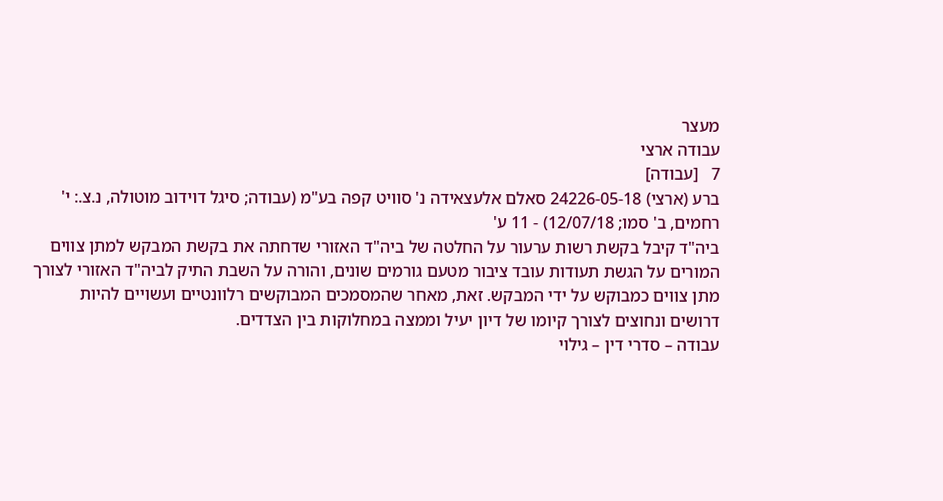מעצר
עבודה ארצי
7   [עבודה]
ברע (ארצי) 24226-05-18 סאלם אלעצאידה נ' סוויט קפה בע"מ (עבודה; סיגל דוידוב מוטולה, נ.צ.: י' רחמים, ב' סמו; 12/07/18) - 11 ע'
ביה"ד קיבל בקשת רשות ערעור על החלטה של ביה"ד האזורי שדחתה את בקשת המבקש למתן צווים המורים על הגשת תעודות עובד ציבור מטעם גורמים שונים, והורה על השבת התיק לביה"ד האזורי לצורך מתן צווים כמבוקש על ידי המבקש. זאת, מאחר שהמסמכים המבוקשים רלוונטיים ועשויים להיות דרושים ונחוצים לצורך קיומו של דיון יעיל וממצה במחלוקות בין הצדדים.
עבודה – סדרי דין – גילוי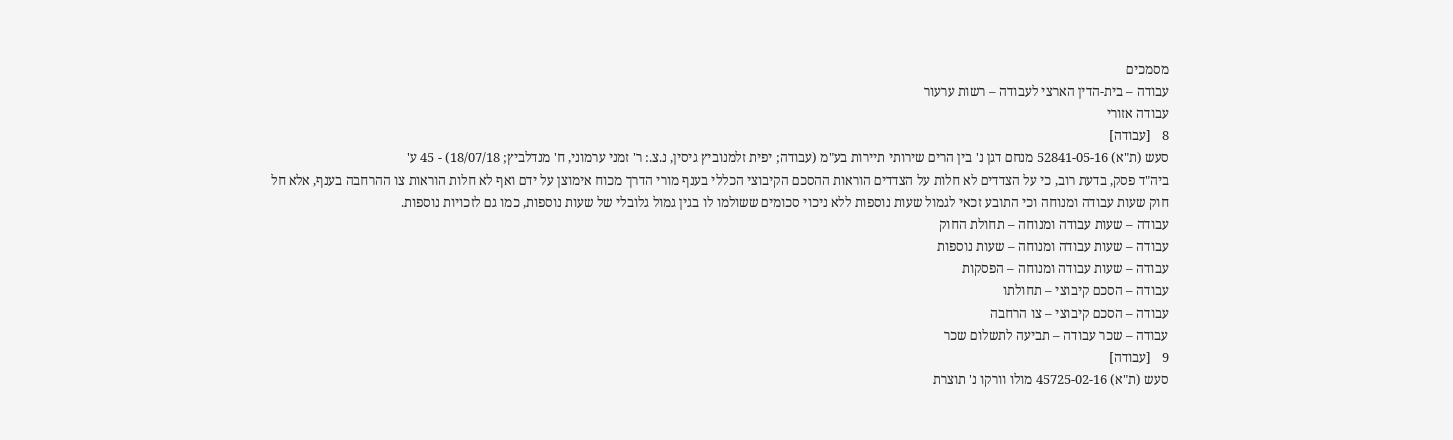מסמכים
עבודה – בית-הדין הארצי לעבודה – רשות ערעור
עבודה אזורי
8   [עבודה]
סעש (ת"א) 52841-05-16 מנחם דגן נ' בין הרים שירותי תיירות בע"מ (עבודה; יפית זלמנוביץ גיסין, נ.צ.: ר' זמני ערמוני, ח' מנדלביץ; 18/07/18) - 45 ע'
ביה"ד פסק, בדעת רוב, כי על הצדדים לא חלות על הצדדים הוראות ההסכם הקיבוצי הכללי בענף מורי הדרך מכוח אימוצן על ידם ואף לא חלות הוראות צו ההרחבה בענף, אלא חל חוק שעות עבודה ומנוחה וכי התובע זכאי לגמול שעות נוספות ללא ניכוי סכומים ששולמו לו בגין גמול גלובלי של שעות נוספות, כמו גם לזכויות נוספות.
עבודה – שעות עבודה ומנוחה – תחולת החוק
עבודה – שעות עבודה ומנוחה – שעות נוספות
עבודה – שעות עבודה ומנוחה – הפסקות
עבודה – הסכם קיבוצי – תחולתו
עבודה – הסכם קיבוצי – צו הרחבה
עבודה – שכר עבודה – תביעה לתשלום שכר
9   [עבודה]
סעש (ת"א) 45725-02-16 מולו וורקו נ' תוצרת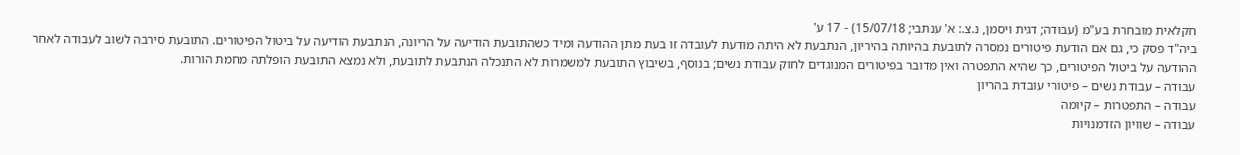חקלאית מובחרת בע"מ (עבודה; דגית ויסמן, נ.צ.: א' ענתבי; 15/07/18) - 17 ע'
ביה"ד פסק כי, גם אם הודעת פיטורים נמסרה לתובעת בהיותה בהיריון, הנתבעת לא היתה מודעת לעובדה זו בעת מתן ההודעה ומיד כשהתובעת הודיעה על הריונה, הנתבעת הודיעה על ביטול הפיטורים. התובעת סירבה לשוב לעבודה לאחר ההודעה על ביטול הפיטורים, כך שהיא התפטרה ואין מדובר בפיטורים המנוגדים לחוק עבודת נשים; בנוסף, בשיבוץ התובעת למשמרות לא התנכלה הנתבעת לתובעת, ולא נמצא התובעת הופלתה מחמת הורות.
עבודה – עבודת נשים – פיטורי עובדת בהריון
עבודה – התפטרות – קיומה
עבודה – שוויון הזדמנויות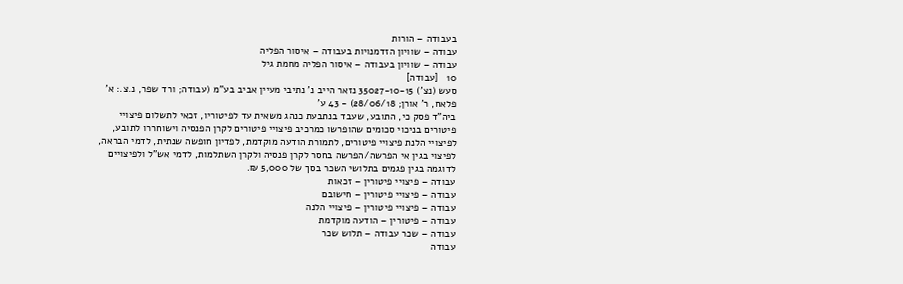בעבודה – הורות
עבודה – שוויון הזדמנויות בעבודה – איסור הפליה
עבודה – שוויון בעבודה – איסור הפליה מחמת גיל
10   [עבודה]
סעש (נצ') 35027-10-15 נזאר הייב נ' נתיבי מעיין אביב בע"מ (עבודה; ורד שפר, נ.צ.: א' פלאח, ר' אורן; 28/06/18) - 43 ע'
ביה"ד פסק כי, התובע, שעבד בנתבעת כנהג משאית עד לפיטוריו, זכאי לתשלום פיצויי פיטורים בניכוי סכומים שהופרשו כמרכיב פיצויי פיטורים לקרן הפנסיה וישוחררו לתובע, לפיצויי הלנת פיצויי פיטורים, לתמורת הודעה מוקדמת, לפדיון חופשה שנתית, לדמי הבראה, לפיצוי בגין אי הפרשה/הפרשה בחסר לקרן פנסיה ולקרן השתלמות, לדמי אש"ל ולפיצויים לדוגמה בגין פגמים בתלושי השכר בסך של 5,000 ₪.
עבודה – פיצויי פיטורין – זכאות
עבודה – פיצויי פיטורין – חישובם
עבודה – פיצויי פיטורין – פיצויי הלנה
עבודה – פיטורין – הודעה מוקדמת
עבודה – שכר עבודה – תלוש שכר
עבודה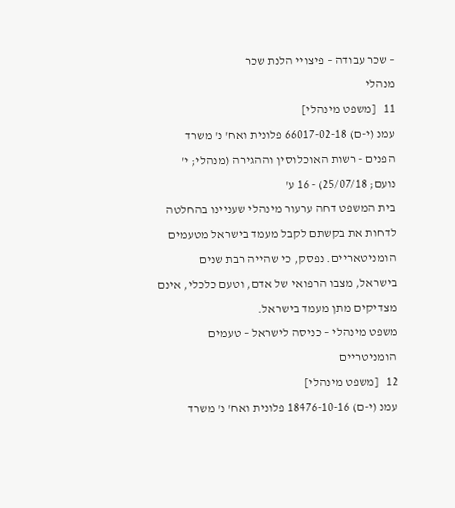– שכר עבודה – פיצויי הלנת שכר
מנהלי
11   [משפט מינהלי]
עמנ (י-ם) 66017-02-18 פלונית ואח' נ' משרד הפנים - רשות האוכלוסין וההגירה (מנהלי; י' נועם; 25/07/18) - 16 ע'
בית המשפט דחה ערעור מינהלי שעניינו בהחלטה לדחות את בקשתם לקבל מעמד בישראל מטעמים הומניטאריים. נפסק, כי שהייה רבת שנים בישראל, מצבו הרפואי של אדם, וטעם כלכלי, אינם מצדיקים מתן מעמד בישראל.
משפט מינהלי – כניסה לישראל – טעמים הומניטריים
12   [משפט מינהלי]
עמנ (י-ם) 18476-10-16 פלונית ואח' נ' משרד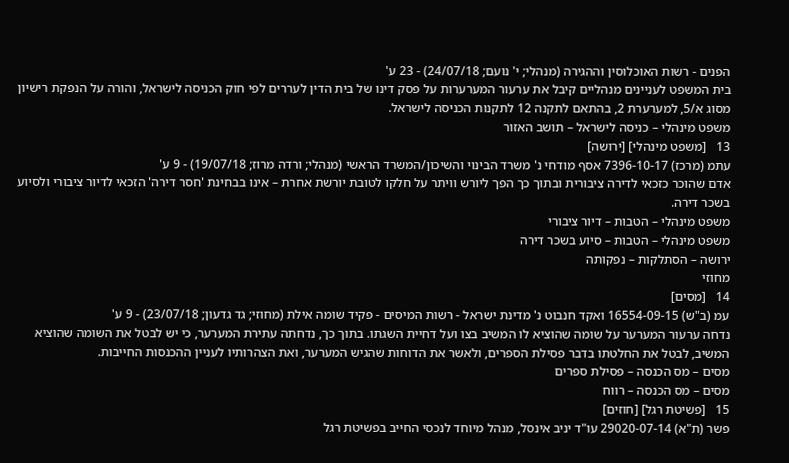הפנים - רשות האוכלוסין וההגירה (מנהלי; י' נועם; 24/07/18) - 23 ע'
בית המשפט לעניינים מנהליים קיבל את ערעור המערערות על פסק דינו של בית הדין לעררים לפי חוק הכניסה לישראל, והורה על הנפקת רישיון מסוג א/5, למערערת 2, בהתאם לתקנה 12 לתקנות הכניסה לישראל.
משפט מינהלי – כניסה לישראל – תושב האזור
13   [משפט מינהלי] [ירושה]
עתמ (מרכז) 7396-10-17 אסף מודחי נ' משרד הבינוי והשיכון/המשרד הראשי (מנהלי; ורדה מרוז; 19/07/18) - 9 ע'
אדם שהוכר כזכאי לדירה ציבורית ובתוך כך הפך ליורש וויתר על חלקו לטובת יורשת אחרת – אינו בבחינת 'חסר דירה' הזכאי לדיור ציבורי ולסיוע בשכר דירה.
משפט מינהלי – הטבות – דיור ציבורי
משפט מינהלי – הטבות – סיוע בשכר דירה
ירושה – הסתלקות – נפקותה
מחוזי
14   [מסים]
עמ (ב"ש) 16554-09-15 ואקד חנבוט נ' מדינת ישראל - רשות המיסים - פקיד שומה אילת (מחוזי; גד גדעון; 23/07/18) - 9 ע'
נדחה ערעור המערער על שומה שהוציא לו המשיב בצו ועל דחיית השגתו. בתוך כך, נדחתה עתירת המערער, כי יש לבטל את השומה שהוציא המשיב, לבטל את החלטתו בדבר פסילת הספרים, ולאשר את הדוחות שהגיש המערער, ואת הצהרותיו לעניין ההכנסות החייבות.
מסים – מס הכנסה – פסילת ספרים
מסים – מס הכנסה – רווח
15   [פשיטת רגל] [חוזים]
פשר (ת"א) 29020-07-14 עו"ד יניב אינסל, מנהל מיוחד לנכסי החייב בפשיטת רגל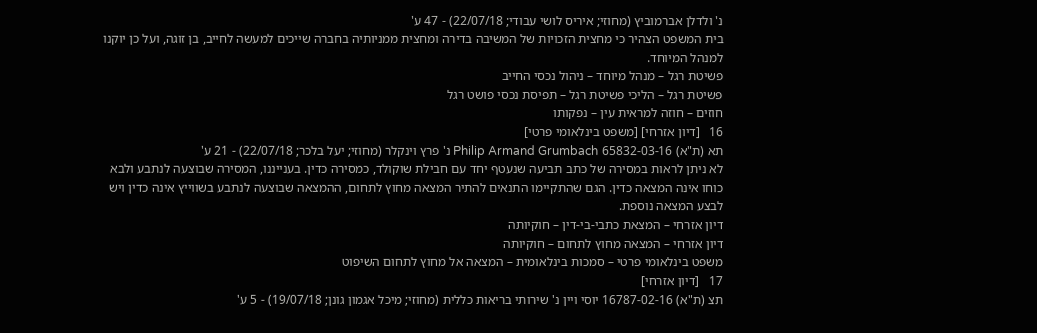נ' ולדלן אברמוביץ (מחוזי; איריס לושי עבודי; 22/07/18) - 47 ע'
בית המשפט הצהיר כי מחצית הזכויות של המשיבה בדירה ומחצית ממניותיה בחברה שייכים למעשה לחייב, בן זוגה, ועל כן יוקנו למנהל המיוחד.
פשיטת רגל – מנהל מיוחד – ניהול נכסי החייב
פשיטת רגל – הליכי פשיטת רגל – תפיסת נכסי פושט רגל
חוזים – חוזה למראית עין – נפקותו
16   [דיון אזרחי] [משפט בינלאומי פרטי]
תא (ת"א) 65832-03-16 Philip Armand Grumbach נ' פרץ וינקלר (מחוזי; יעל בלכר; 22/07/18) - 21 ע'
לא ניתן לראות במסירה של כתב תביעה שנעטף יחד עם חבילת שוקולד, כמסירה כדין. בענייננו, המסירה שבוצעה לנתבע ולבא כוחו אינה המצאה כדין. הגם שהתקיימו התנאים להתיר המצאה מחוץ לתחום, ההמצאה שבוצעה לנתבע בשווייץ אינה כדין ויש לבצע המצאה נוספת.
דיון אזרחי – המצאת כתבי-בי-דין – חוקיותה
דיון אזרחי – המצאה מחוץ לתחום – חוקיותה
משפט בינלאומי פרטי – סמכות בינלאומית – המצאה אל מחוץ לתחום השיפוט
17   [דיון אזרחי]
תצ (ת"א) 16787-02-16 יוסי ויין נ' שירותי בריאות כללית (מחוזי; מיכל אגמון גונן; 19/07/18) - 5 ע'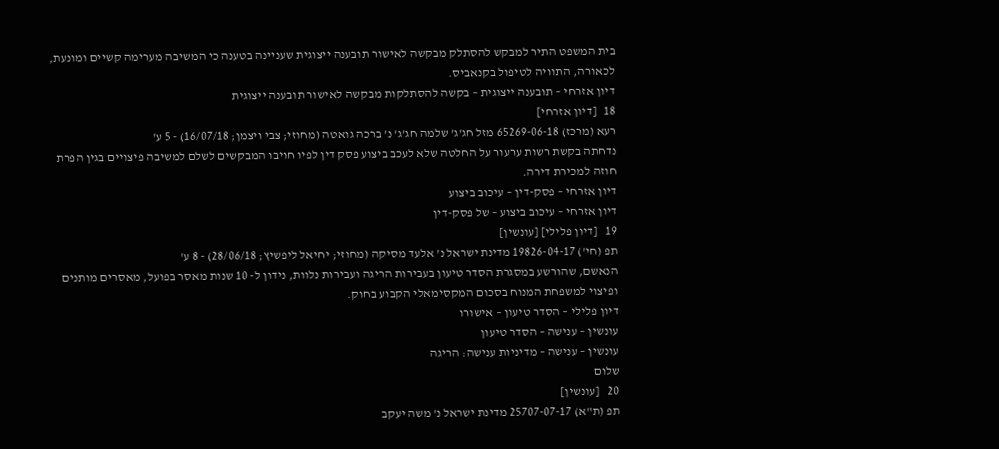בית המשפט התיר למבקש להסתלק מבקשה לאישור תובענה ייצוגית שעניינה בטענה כי המשיבה מערימה קשיים ומונעת, לכאורה, התוויה לטיפול בקנאביס.
דיון אזרחי – תובענה ייצוגית – בקשה להסתלקות מבקשה לאישור תובענה ייצוגית
18   [דיון אזרחי]
רעא (מרכז) 65269-06-18 מזל חג'ג' שלמה חג'ג' נ' ברכה גואטה (מחוזי; צבי ויצמן; 16/07/18) - 5 ע'
נדחתה בקשת רשות ערעור על החלטה שלא לעכב ביצוע פסק דין לפיו חויבו המבקשים לשלם למשיבה פיצויים בגין הפרת חוזה למכירת דירה.
דיון אזרחי – פסק-דין – עיכוב ביצוע
דיון אזרחי – עיכוב ביצוע – של פסק-דין
19   [דיון פלילי] [עונשין]
תפ (חי') 19826-04-17 מדינת ישראל נ' אלעד מסיקה (מחוזי; יחיאל ליפשיץ; 28/06/18) - 8 ע'
הנאשם, שהורשע במסגרת הסדר טיעון בעבירות הריגה ועבירות נלוות, נידון ל- 10 שנות מאסר בפועל, מאסרים מותנים ופיצוי למשפחת המנוח בסכום המקסימאלי הקבוע בחוק.
דיון פלילי – הסדר טיעון – אישורו
עונשין – ענישה – הסדר טיעון
עונשין – ענישה – מדיניות ענישה: הריגה
שלום
20   [עונשין]
תפ (ת"א) 25707-07-17 מדינת ישראל נ' משה יעקב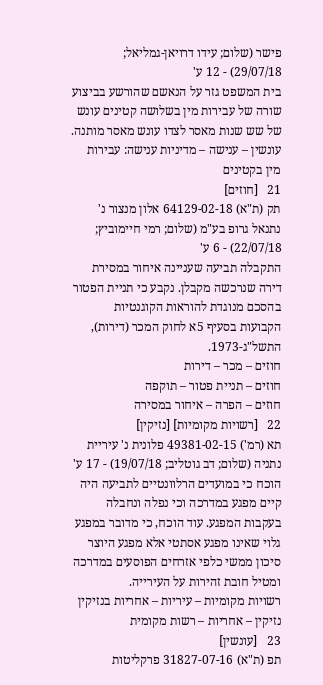פישר (שלום; עידו דרויאן-גמליאל; 29/07/18) - 12 ע'
בית המשפט גזר על הנאשם שהורשע בביצוע שורה של עבירות מין בשלושה קטינים עונש של שש שנות מאסר לצדו עונש מאסר מותנה.
עונשין – ענישה – מדיניות ענישה: עבירות מין בקטינים
21   [חוזים]
תק (ת"א) 64129-02-18 אלון מנצור נ' נתנאל גרופ בע"מ (שלום; רמי חיימוביץ; 22/07/18) - 6 ע'
התקבלה תביעה שעניינה איחור במסירת דירה שנרכשה מקבלן. נקבע כי תניית הפטור בהסכם מנוגדת להוראות הקוגנטיות הקבועות בסעיף 5א לחוק המכר (דירות), התשל"ג-1973.
חוזים – מכר – דירות
חוזים – תניית פטור – תוקפה
חוזים – הפרה – איחור במסירה
22   [רשויות מקומיות] [נזיקין]
תא (רמ') 49381-02-15 פלונית נ' עיריית נתניה (שלום; דב גוטליב; 19/07/18) - 17 ע'
הוכח כי במועדים הרלוונטיים לתביעה היה קיים מפגע במדרכה וכי נפלה ונחבלה בעקבות המפגע. עוד הוכח, כי מדובר במפגע גלוי שאינו מפגע אסתטי אלא מפגע היוצר סיכון ממשי כלפי אזרחים הפוסעים במדרכה ומטיל חובת זהירות על העירייה.
רשויות מקומיות – עיריות – אחריות בנזיקין
נזיקין – אחריות – רשות מקומית
23   [עונשין]
תפ (ת"א) 31827-07-16 פרקליטות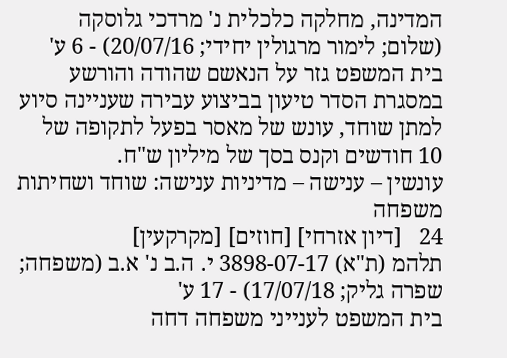המדינה, מחלקה כלכלית נ' מרדכי גלוסקה (שלום; לימור מרגולין יחידי; 20/07/16) - 6 ע'
בית המשפט גזר על הנאשם שהודה והורשע במסגרת הסדר טיעון בביצוע עבירה שעניינה סיוע למתן שוחד, עונש של מאסר בפעל לתקופה של 10 חודשים וקנס בסך של מיליון ש"ח.
עונשין – ענישה – מדיניות ענישה: שוחד ושחיתות
משפחה
24   [דיון אזרחי] [חוזים] [מקרקעין]
תלהמ (ת"א) 3898-07-17 י. ה.ב נ' א.ב (משפחה; שפרה גליק; 17/07/18) - 17 ע'
בית המשפט לענייני משפחה דחה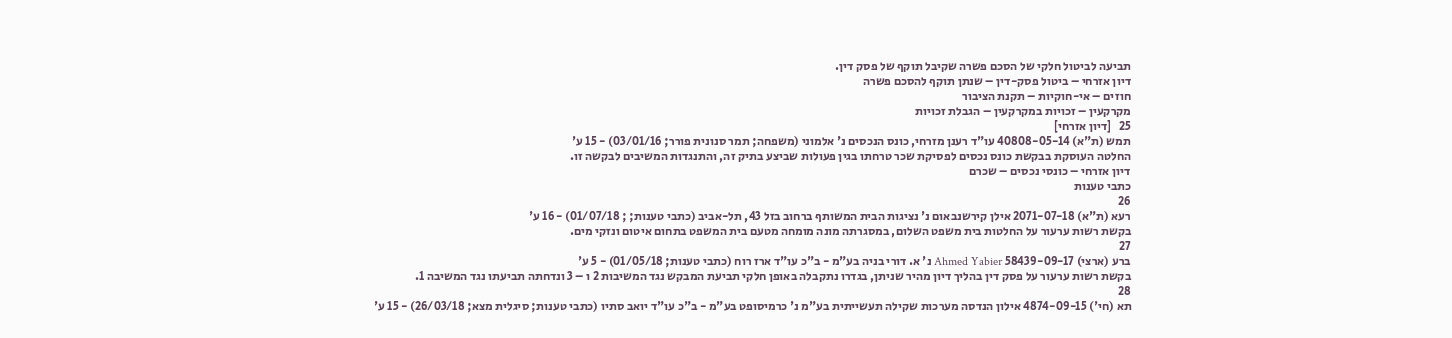תביעה לביטול חלקי של הסכם פשרה שקיבל תוקף של פסק דין.
דיון אזרחי – ביטול פסק-דין – שנתן תוקף להסכם פשרה
חוזים – אי-חוקיות – תקנת הציבור
מקרקעין – זכויות במקרקעין – הגבלת זכויות
25   [דיון אזרחי]
תמש (ת"א) 40808-05-14 עו"ד רענן מזרחי, כונס הנכסים נ' אלמוני (משפחה; תמר סנונית פורר; 03/01/16) - 15 ע'
החלטה העוסקת בבקשת כונס נכסים לפסיקת שכר טרחתו בגין פעולות שביצע בתיק זה, והתנגדות המשיבים לבקשה זו.
דיון אזרחי – כונסי נכסים – שכרם
כתבי טענות
26
רעא (ת"א) 2071-07-18 אילן קירשנבאום נ' נציגות הבית המשותף ברחוב בזל 43, תל-אביב (כתבי טענות; ; 01/07/18) - 16 ע'
בקשת רשות ערעור על החלטות בית משפט השלום, במסגרתה מונה מומחה מטעם בית המשפט בתחום איטום ונזקי מים.
27
ברע (ארצי) 58439-09-17 Ahmed Yabier נ' א. דורי בניה בע"מ - ב"כ עו"ד ארז רוח (כתבי טענות; 01/05/18) - 5 ע'
בקשת רשות ערעור על פסק דין בהליך דיון מהיר שניתן, בגדרו נתקבלה באופן חלקי תביעת המבקש נגד המשיבות 2 ו – 3 ונדחתה תביעתו נגד המשיבה 1.
28
תא (חי') 4874-09-15 אילון הנדסה מערכות שקילה תעשייתית בע"מ נ' כרמיסופט בע"מ - ב"כ עו"ד יואב סתיו (כתבי טענות; סיגלית מצא; 26/03/18) - 15 ע'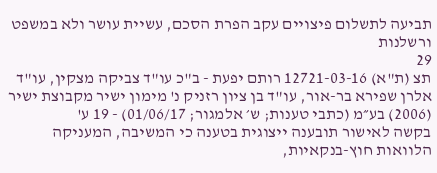תביעה לתשלום פיצויים עקב הפרת הסכם, עשיית עושר ולא במשפט ורשלנות
29
תצ (ת"א) 12721-03-16 רותם יפעת - ב"כ עו"ד צביקה מצקין, עו"ד אלרן שפירא בר-אור, עו"ד בן ציון רזניק נ' מימון ישיר מקבוצת ישיר (2006) בע״מ (כתבי טענות; ש׳ אלמגור; 01/06/17) - 19 ע'
בקשה לאישור תובענה ייצוגית בטענה כי המשיבה, המעניקה הלוואות חוץ-בנקאיות,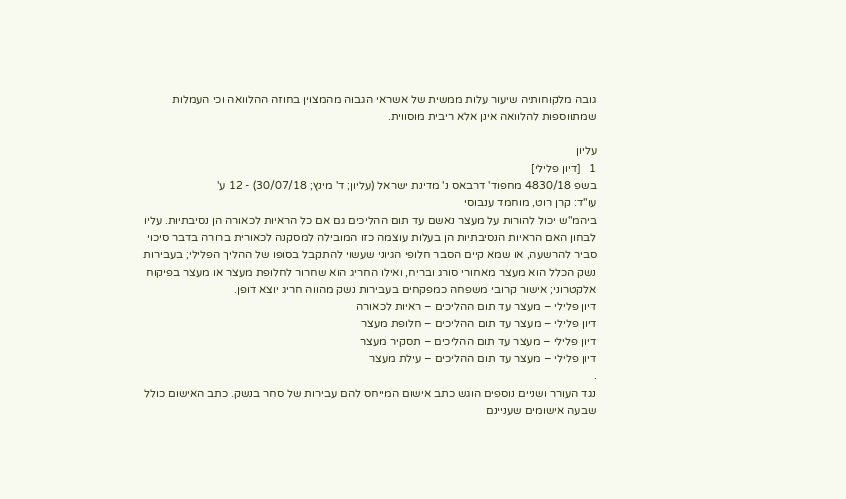גובה מלקוחותיה שיעור עלות ממשית של אשראי הגבוה מהמצוין בחוזה ההלוואה וכי העמלות שמתווספות להלוואה אינן אלא ריבית מוסווית.

עליון
1   [דיון פלילי]
בשפ 4830/18 מחפוד' דרבאס נ' מדינת ישראל (עליון; ד' מינץ; 30/07/18) - 12 ע'
עו"ד: קרן רוט, מוחמד ענבוסי
ביהמ"ש יכול להורות על מעצר נאשם עד תום ההליכים גם אם כל הראיות לכאורה הן נסיבתיות. עליו לבחון האם הראיות הנסיבתיות הן בעלות עוצמה כזו המובילה למסקנה לכאורית ברורה בדבר סיכוי סביר להרשעה, או שמא קיים הסבר חלופי הגיוני שעשוי להתקבל בסופו של ההליך הפלילי; בעבירות נשק הכלל הוא מעצר מאחורי סורג ובריח, ואילו החריג הוא שחרור לחלופת מעצר או מעצר בפיקוח אלקטרוני; אישור קרובי משפחה כמפקחים בעבירות נשק מהווה חריג יוצא דופן.
דיון פלילי – מעצר עד תום ההליכים – ראיות לכאורה
דיון פלילי – מעצר עד תום ההליכים – חלופת מעצר
דיון פלילי – מעצר עד תום ההליכים – תסקיר מעצר
דיון פלילי – מעצר עד תום ההליכים – עילת מעצר
.
נגד העורר ושניים נוספים הוגש כתב אישום המייחס להם עבירות של סחר בנשק. כתב האישום כולל שבעה אישומים שעניינם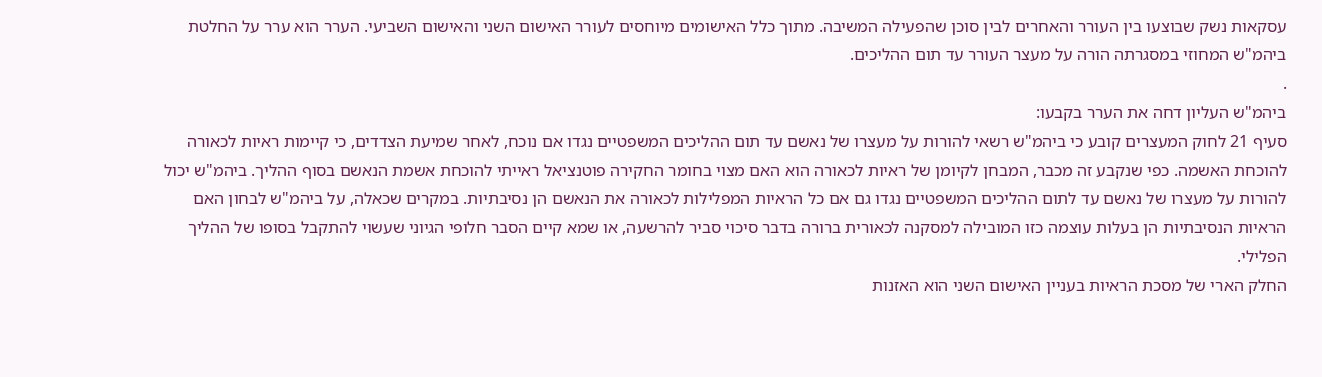עסקאות נשק שבוצעו בין העורר והאחרים לבין סוכן שהפעילה המשיבה. מתוך כלל האישומים מיוחסים לעורר האישום השני והאישום השביעי. הערר הוא ערר על החלטת ביהמ"ש המחוזי במסגרתה הורה על מעצר העורר עד תום ההליכים.
.
ביהמ"ש העליון דחה את הערר בקבעו:
סעיף 21 לחוק המעצרים קובע כי ביהמ"ש רשאי להורות על מעצרו של נאשם עד תום ההליכים המשפטיים נגדו אם נוכח, לאחר שמיעת הצדדים, כי קיימות ראיות לכאורה להוכחת האשמה. כפי שנקבע זה מכבר, המבחן לקיומן של ראיות לכאורה הוא האם מצוי בחומר החקירה פוטנציאל ראייתי להוכחת אשמת הנאשם בסוף ההליך. ביהמ"ש יכול להורות על מעצרו של נאשם עד לתום ההליכים המשפטיים נגדו גם אם כל הראיות המפלילות לכאורה את הנאשם הן נסיבתיות. במקרים שכאלה, על ביהמ"ש לבחון האם הראיות הנסיבתיות הן בעלות עוצמה כזו המובילה למסקנה לכאורית ברורה בדבר סיכוי סביר להרשעה, או שמא קיים הסבר חלופי הגיוני שעשוי להתקבל בסופו של ההליך הפלילי.
החלק הארי של מסכת הראיות בעניין האישום השני הוא האזנות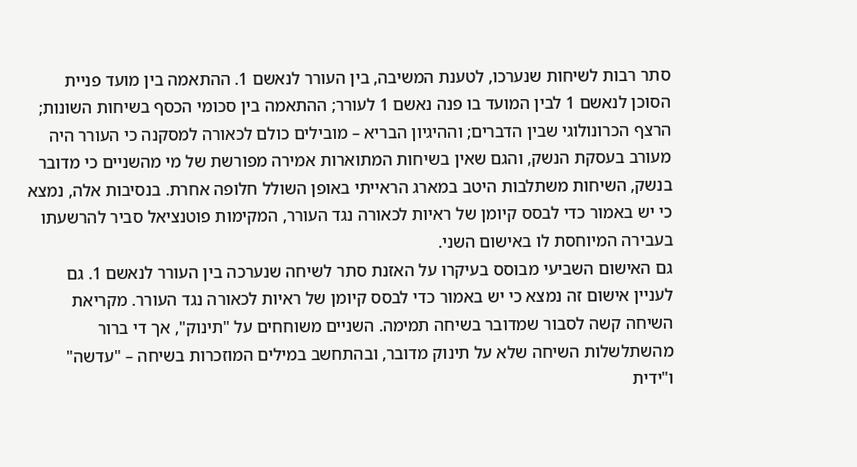סתר רבות לשיחות שנערכו, לטענת המשיבה, בין העורר לנאשם 1. ההתאמה בין מועד פניית הסוכן לנאשם 1 לבין המועד בו פנה נאשם 1 לעורר; ההתאמה בין סכומי הכסף בשיחות השונות; הרצף הכרונולוגי שבין הדברים; וההיגיון הבריא – מובילים כולם לכאורה למסקנה כי העורר היה מעורב בעסקת הנשק, והגם שאין בשיחות המתוארות אמירה מפורשת של מי מהשניים כי מדובר בנשק, השיחות משתלבות היטב במארג הראייתי באופן השולל חלופה אחרת. בנסיבות אלה, נמצא כי יש באמור כדי לבסס קיומן של ראיות לכאורה נגד העורר, המקימות פוטנציאל סביר להרשעתו בעבירה המיוחסת לו באישום השני.
גם האישום השביעי מבוסס בעיקרו על האזנת סתר לשיחה שנערכה בין העורר לנאשם 1. גם לעניין אישום זה נמצא כי יש באמור כדי לבסס קיומן של ראיות לכאורה נגד העורר. מקריאת השיחה קשה לסבור שמדובר בשיחה תמימה. השניים משוחחים על "תינוק", אך די ברור מהשתלשלות השיחה שלא על תינוק מדובר, ובהתחשב במילים המוזכרות בשיחה – "עדשה" ו"ידית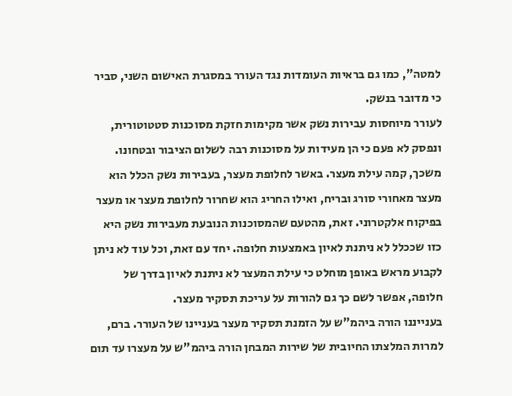למטה", כמו גם בראיות העומדות נגד העורר במסגרת האישום השני, סביר כי מדובר בנשק.
לעורר מיוחסות עבירות נשק אשר מקימות חזקת מסוכנות סטטוטורית, ונפסק לא פעם כי הן מעידות על מסוכנות רבה לשלום הציבור ובטחונו. משכך, קמה עילת מעצר. באשר לחלופת מעצר, בעבירות נשק הכלל הוא מעצר מאחורי סורג ובריח, ואילו החריג הוא שחרור לחלופת מעצר או מעצר בפיקוח אלקטרוני. זאת, מהטעם שהמסוכנות הנובעת מעבירות נשק היא כזו שככלל לא ניתנת לאיון באמצעות חלופה. יחד עם זאת, וכל עוד לא ניתן לקבוע מראש באופן מוחלט כי עילת המעצר לא ניתנת לאיון בדרך של חלופה, אפשר לשם כך גם להורות על עריכת תסקיר מעצר.
בענייננו הורה ביהמ"ש על הזמנת תסקיר מעצר בעניינו של העורר. ברם, למרות המלצתו החיובית של שירות המבחן הורה ביהמ"ש על מעצרו עד תום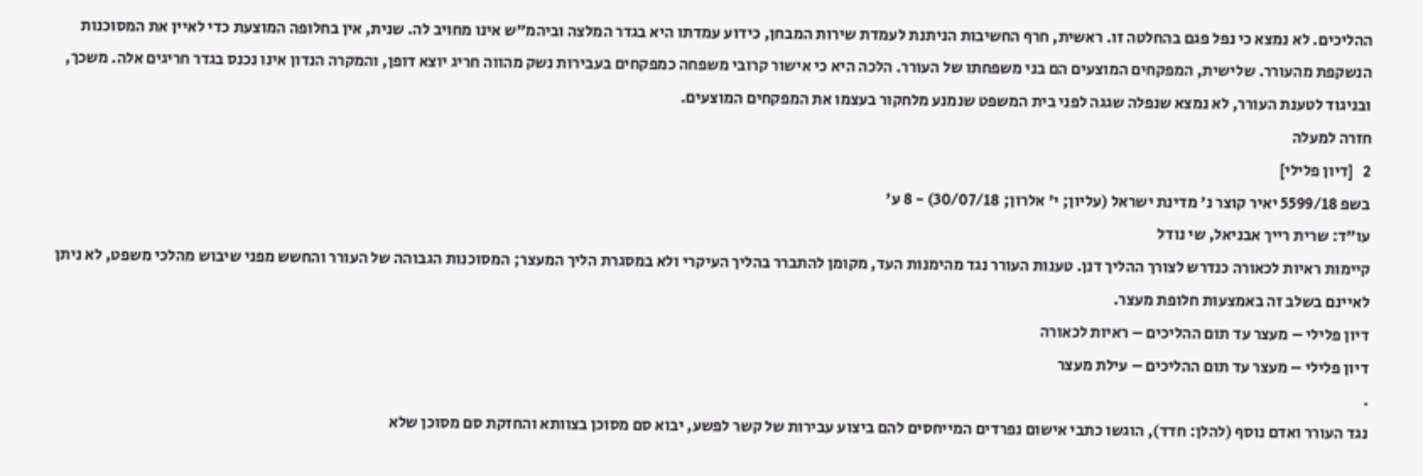ההליכים. לא נמצא כי נפל פגם בהחלטה זו. ראשית, חרף החשיבות הניתנת לעמדת שירות המבחן, כידוע עמדתו היא בגדר המלצה וביהמ"ש אינו מחויב לה. שנית, אין בחלופה המוצעת כדי לאיין את המסוכנות הנשקפת מהעורר. שלישית, המפקחים המוצעים הם בני משפחתו של העורר. הלכה היא כי אישור קרובי משפחה כמפקחים בעבירות נשק מהווה חריג יוצא דופן, והמקרה הנדון אינו נכנס בגדר חריגים אלה. משכך, ובניגוד לטענת העורר, לא נמצא שנפלה שגגה לפני בית המשפט שנמנע מלחקור בעצמו את המפקחים המוצעים.
חזרה למעלה
2   [דיון פלילי]
בשפ 5599/18 יאיר קוצר נ' מדינת ישראל (עליון; י' אלרון; 30/07/18) - 8 ע'
עו"ד: שרית רייך אבניאל, שי נודל
קיימות ראיות לכאורה כנדרש לצורך ההליך דנן. טענות העורר נגד מהימנות העד, מקומן להתברר בהליך העיקרי ולא במסגרת הליך המעצר; המסוכנות הגבוהה של העורר והחשש מפני שיבוש מהלכי משפט, לא ניתן לאיינם בשלב זה באמצעות חלופת מעצר.
דיון פלילי – מעצר עד תום ההליכים – ראיות לכאורה
דיון פלילי – מעצר עד תום ההליכים – עילת מעצר
.
נגד העורר ואדם נוסף (להלן: חדד), הוגשו כתבי אישום נפרדים המייחסים להם ביצוע עבירות של קשר לפשע, יבוא סם מסוכן בצוותא והחזקת סם מסוכן שלא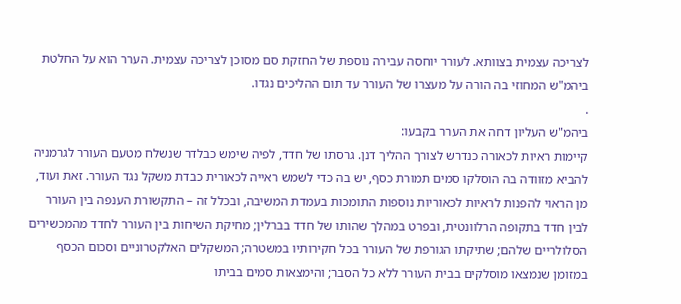לצריכה עצמית בצוותא. לעורר יוחסה עבירה נוספת של החזקת סם מסוכן לצריכה עצמית. הערר הוא על החלטת ביהמ"ש המחוזי בה הורה על מעצרו של העורר עד תום ההליכים נגדו.
.
ביהמ"ש העליון דחה את הערר בקבעו:
קיימות ראיות לכאורה כנדרש לצורך ההליך דנן. גרסתו של חדד, לפיה שימש כבלדר שנשלח מטעם העורר לגרמניה להביא מזוודה בה הוסלקו סמים תמורת כסף, יש בה כדי לשמש ראייה לכאורית כבדת משקל נגד העורר. זאת ועוד, מן הראוי להפנות לראיות לכאוריות נוספות התומכות בעמדת המשיבה, ובכלל זה – התקשורת הענפה בין העורר לבין חדד בתקופה הרלוונטית, ובפרט במהלך שהותו של חדד בברלין; מחיקת השיחות בין העורר לחדד מהמכשירים הסלולריים שלהם; שתיקתו הגורפת של העורר בכל חקירותיו במשטרה; המשקלים האלקטרוניים וסכום הכסף במזומן שנמצאו מוסלקים בבית העורר ללא כל הסבר; והימצאות סמים בביתו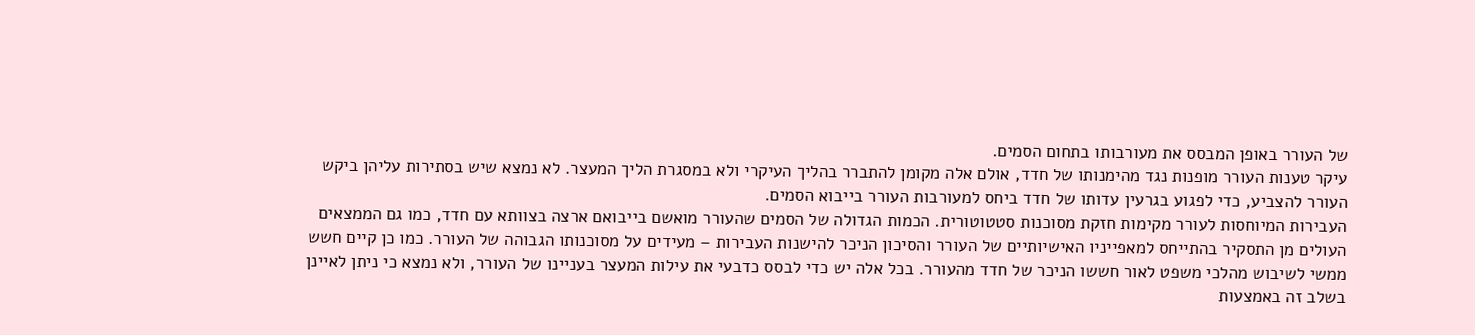של העורר באופן המבסס את מעורבותו בתחום הסמים.
עיקר טענות העורר מופנות נגד מהימנותו של חדד, אולם אלה מקומן להתברר בהליך העיקרי ולא במסגרת הליך המעצר. לא נמצא שיש בסתירות עליהן ביקש העורר להצביע, כדי לפגוע בגרעין עדותו של חדד ביחס למעורבות העורר בייבוא הסמים.
העבירות המיוחסות לעורר מקימות חזקת מסוכנות סטטוטורית. הכמות הגדולה של הסמים שהעורר מואשם בייבואם ארצה בצוותא עם חדד, כמו גם הממצאים העולים מן התסקיר בהתייחס למאפייניו האישיותיים של העורר והסיכון הניכר להישנות העבירות – מעידים על מסוכנותו הגבוהה של העורר. כמו כן קיים חשש ממשי לשיבוש מהלכי משפט לאור חששו הניכר של חדד מהעורר. בכל אלה יש כדי לבסס כדבעי את עילות המעצר בעניינו של העורר, ולא נמצא כי ניתן לאיינן בשלב זה באמצעות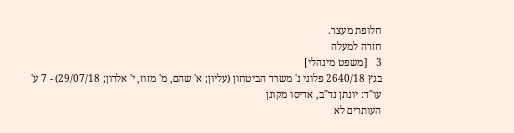חלופת מעצר.
חזרה למעלה
3   [משפט מינהלי]
בגץ 2640/18 פלוני נ' משרד הביטחון (עליון; א' שהם, מ' מזוז, י' אלרון; 29/07/18) - 7 ע'
עו"ד: יונתן נד"ב, אדיסו מקונן
העותרים לא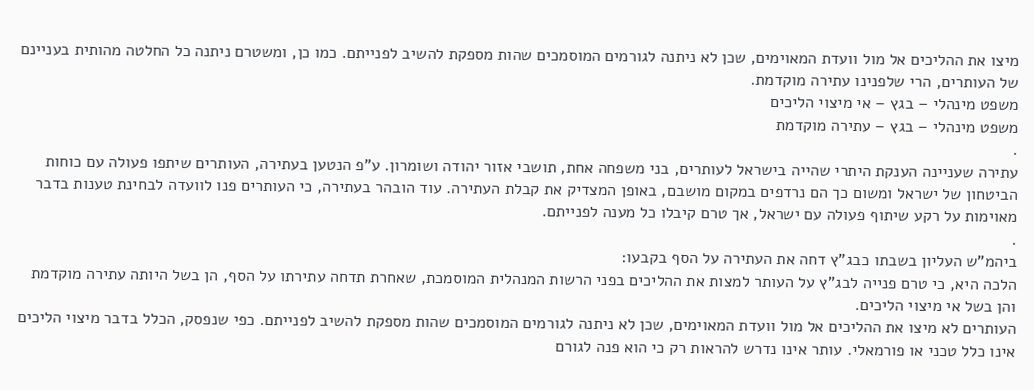מיצו את ההליכים אל מול וועדת המאוימים, שכן לא ניתנה לגורמים המוסמכים שהות מספקת להשיב לפנייתם. כמו כן, ומשטרם ניתנה כל החלטה מהותית בעניינם של העותרים, הרי שלפנינו עתירה מוקדמת.
משפט מינהלי – בגץ – אי מיצוי הליכים
משפט מינהלי – בגץ – עתירה מוקדמת
.
עתירה שעניינה הענקת היתרי שהייה בישראל לעותרים, בני משפחה אחת, תושבי אזור יהודה ושומרון. ע"פ הנטען בעתירה, העותרים שיתפו פעולה עם כוחות הביטחון של ישראל ומשום כך הם נרדפים במקום מושבם, באופן המצדיק את קבלת העתירה. עוד הובהר בעתירה, כי העותרים פנו לוועדה לבחינת טענות בדבר מאוימות על רקע שיתוף פעולה עם ישראל, אך טרם קיבלו כל מענה לפנייתם.
.
ביהמ"ש העליון בשבתו כבג"ץ דחה את העתירה על הסף בקבעו:
הלכה היא, כי טרם פנייה לבג"ץ על העותר למצות את ההליכים בפני הרשות המנהלית המוסמכת, שאחרת תדחה עתירתו על הסף, הן בשל היותה עתירה מוקדמת והן בשל אי מיצוי הליכים.
העותרים לא מיצו את ההליכים אל מול וועדת המאוימים, שכן לא ניתנה לגורמים המוסמכים שהות מספקת להשיב לפנייתם. כפי שנפסק, הכלל בדבר מיצוי הליכים אינו כלל טכני או פורמאלי. עותר אינו נדרש להראות רק כי הוא פנה לגורם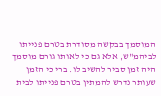המוסמך בבקשה מסודרת בטרם פנייתו לביהמ"ש, אלא גם כי לאותו גורם מוסמך היה זמן סביר להשיב לו. ברי כי הזמן שעותר נדרש להמתין בטרם פנייתו לבית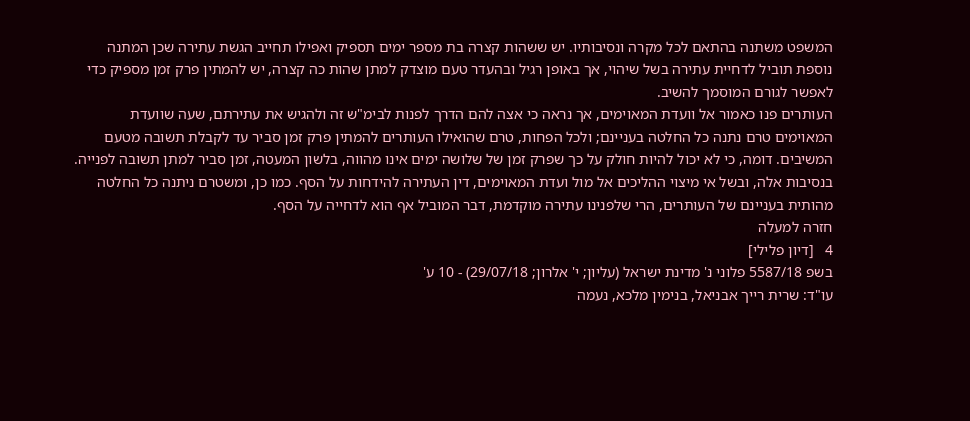המשפט משתנה בהתאם לכל מקרה ונסיבותיו. יש ששהות קצרה בת מספר ימים תספיק ואפילו תחייב הגשת עתירה שכן המתנה נוספת תוביל לדחיית עתירה בשל שיהוי, אך באופן רגיל ובהעדר טעם מוצדק למתן שהות כה קצרה, יש להמתין פרק זמן מספיק כדי לאפשר לגורם המוסמך להשיב.
העותרים פנו כאמור אל וועדת המאוימים, אך נראה כי אצה להם הדרך לפנות לבימ"ש זה ולהגיש את עתירתם, שעה שוועדת המאוימים טרם נתנה כל החלטה בעניינם; ולכל הפחות, טרם שהואילו העותרים להמתין פרק זמן סביר עד לקבלת תשובה מטעם המשיבים. דומה, כי לא יכול להיות חולק על כך שפרק זמן של שלושה ימים אינו מהווה, בלשון המעטה, זמן סביר למתן תשובה לפנייה.
בנסיבות אלה, ובשל אי מיצוי ההליכים אל מול ועדת המאוימים, דין העתירה להידחות על הסף. כמו כן, ומשטרם ניתנה כל החלטה מהותית בעניינם של העותרים, הרי שלפנינו עתירה מוקדמת, דבר המוביל אף הוא לדחייה על הסף.
חזרה למעלה
4   [דיון פלילי]
בשפ 5587/18 פלוני נ' מדינת ישראל (עליון; י' אלרון; 29/07/18) - 10 ע'
עו"ד: שרית רייך אבניאל, בנימין מלכא, נעמה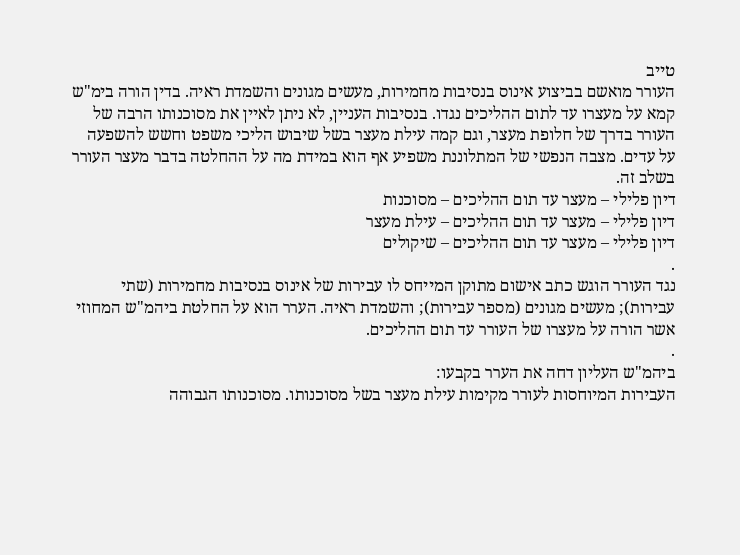טייב
העורר מואשם בביצוע אינוס בנסיבות מחמירות, מעשים מגונים והשמדת ראיה. בדין הורה בימ"ש קמא על מעצרו עד לתום ההליכים נגדו. בנסיבות העניין, לא ניתן לאיין את מסוכנותו הרבה של העורר בדרך של חלופת מעצר, וגם קמה עילת מעצר בשל שיבוש הליכי משפט וחשש להשפעה על עדים. מצבה הנפשי של המתלוננת משפיע אף הוא במידת מה על ההחלטה בדבר מעצר העורר בשלב זה.
דיון פלילי – מעצר עד תום ההליכים – מסוכנות
דיון פלילי – מעצר עד תום ההליכים – עילת מעצר
דיון פלילי – מעצר עד תום ההליכים – שיקולים
.
נגד העורר הוגש כתב אישום מתוקן המייחס לו עבירות של אינוס בנסיבות מחמירות (שתי עבירות); מעשים מגונים (מספר עבירות); והשמדת ראיה. הערר הוא על החלטת ביהמ"ש המחוזי אשר הורה על מעצרו של העורר עד תום ההליכים.
.
ביהמ"ש העליון דחה את הערר בקבעו:
העבירות המיוחסות לעורר מקימות עילת מעצר בשל מסוכנותו. מסוכנותו הגבוהה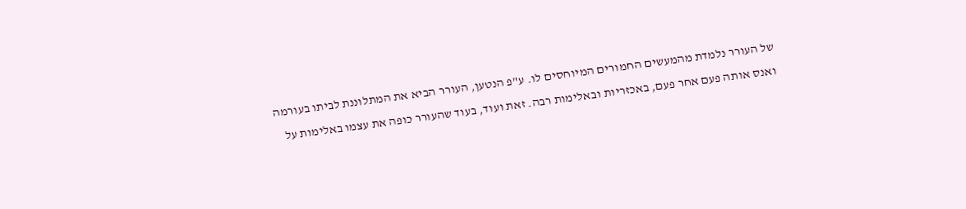של העורר נלמדת מהמעשים החמורים המיוחסים לו. ע"פ הנטען, העורר הביא את המתלוננת לביתו בעורמה ואנס אותה פעם אחר פעם, באכזריות ובאלימות רבה. זאת ועוד, בעוד שהעורר כופה את עצמו באלימות על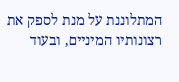המתלוננת על מנת לספק את רצונותיו המיניים, ובעוד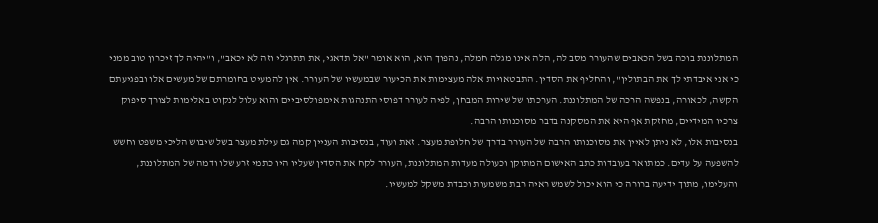המתלוננת בוכה בשל הכאבים שהעורר מסב לה, הלה אינו מגלה חמלה, נהפוך הוא, הוא אומר "אל תדאגי, את תתרגלי וזה לא יכאב", ו"יהיה לך זיכרון טוב ממני כי אני איבדתי לך את הבתולין", והחליף את הסדין. התבטאויות אלה מעצימות את הכיעור שבמעשיו של העורר. אין להמעיט בחומרתם של מעשים אלו ובפגיעתם הקשה, לכאורה, בנפשה הרכה של המתלוננת. הערכתו של שירות המבחן, לפיה לעורר דפוסי התנהגות אימפולסיביים והוא עלול לנקוט באלימות לצורך סיפוק צרכיו המידיים, מחזקת אף היא את המסקנה בדבר מסוכנותו הרבה.
בנסיבות אלו, לא ניתן לאיין את מסוכנותו הרבה של העורר בדרך של חלופת מעצר. זאת ועוד, בנסיבות העניין קמה גם עילת מעצר בשל שיבוש הליכי משפט וחשש להשפעה על עדים. כמתואר בעובדות כתב האישום המתוקן וכעולה מעדות המתלוננת, העורר לקח את הסדין שעליו היו כתמי זרע שלו ודמה של המתלוננת, והעלימו, מתוך ידיעה ברורה כי הוא יכול לשמש ראיה רבת משמעות וכבדת משקל למעשיו.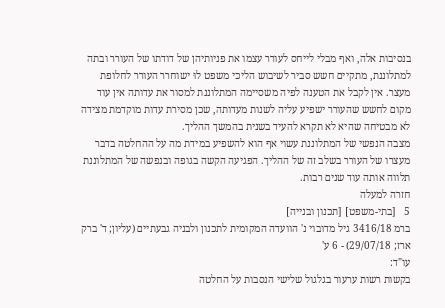בנסיבות אלה, ואף מבלי לייחס לעורר עצמו את פניותיהן של דודתו של העורר ובתה למתלוננת, מתקיים חשש סביר לשיבוש הליכי משפט לוּ ישוחרר העורר לחלופת מעצר. אין לקבל את הטענה לפיה משסיימה המתלוננת למסור את עדותה אין עוד מקום לחשש שהעורר ישפיע עליה לשנות מעדותה, שכן מסירת עדות מוקדמת מצידה לא מבטיחה שהיא לא תקרא להעיד בשנית בהמשך ההליך.
מצבה הנפשי של המתלוננת עשוי אף הוא להשפיע במידת מה על ההחלטה בדבר מעצרו של העורר בשלב זה של ההליך. הפגיעה הקשה בגופה ובנפשה של המתלוננת תלווה אותה עוד שנים רבות.
חזרה למעלה
5   [בתי-משפט] [תכנון ובנייה]
ברמ 3416/18 גיל מדובוי נ' הוועדה המקומית לתכנון ולבניה גבעתיים (עליון; ד' ברק ארז; 29/07/18) - 6 ע'
עו"ד:
בקשות רשות ערעור בגלגול שלישי הנסבות על החלטה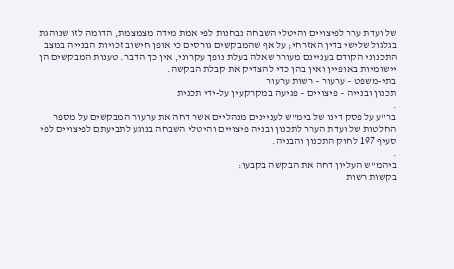של ועדת ערר לפיצויים והיטלי השבחה נבחנות לפי אמת מידה מצמצמת, הדומה לזו שנוהגת בגלגול שלישי בדין האזרחי; על אף שהמבקשים גורסים כי אופן חישוב זכויות הבנייה במצב התכנוני הקודם בעניינם מעורר שאלה בעלת נופך עקרוני, אין כך הדבר. טענות המבקשים הן יישומיות באופיין ואין בהן כדי להצדיק את קבלת הבקשה.
בתי-משפט – ערעור – רשות ערעור
תכנון ובנייה – פיצויים – פגיעה במקרקעין על-ידי תכנית
.
בר"ע על פסק דינו של בימ"ש לעניינים מנהליים אשר דחה את ערעור המבקשים על מספר החלטות של ועדת הערר לתכנון ובניה פיצויים והיטלי השבחה בנוגע לתביעתם לפיצויים לפי סעיף 197 לחוק התכנון והבניה.
.
ביהמ"ש העליון דחה את הבקשה בקבעו:
בקשות רשות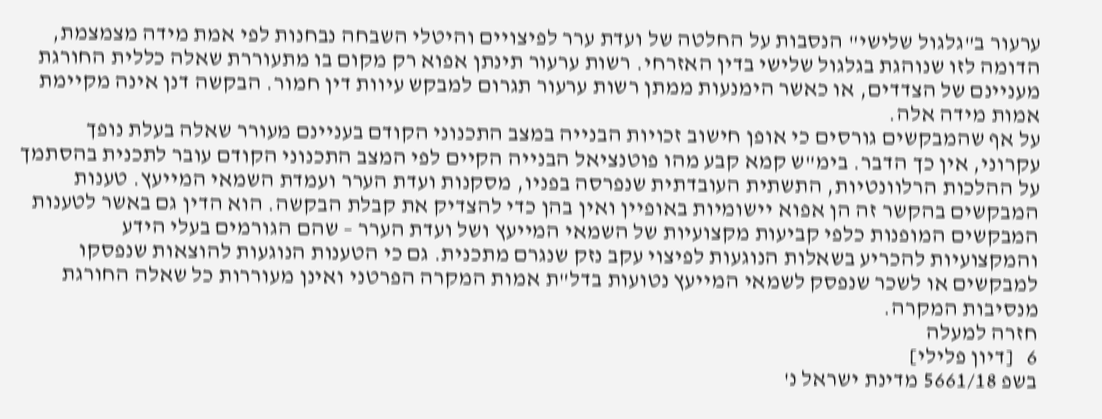ערעור ב"גלגול שלישי" הנסבות על החלטה של ועדת ערר לפיצויים והיטלי השבחה נבחנות לפי אמת מידה מצמצמת, הדומה לזו שנוהגת בגלגול שלישי בדין האזרחי. רשות ערעור תינתן אפוא רק מקום בו מתעוררת שאלה כללית החורגת מעניינם של הצדדים, או כאשר הימנעות ממתן רשות ערעור תגרום למבקש עיוות דין חמור. הבקשה דנן אינה מקיימת אמות מידה אלה.
על אף שהמבקשים גורסים כי אופן חישוב זכויות הבנייה במצב התכנוני הקודם בעניינם מעורר שאלה בעלת נופך עקרוני, אין כך הדבר. בימ"ש קמא קבע מהו פוטנציאל הבנייה הקיים לפי המצב התכנוני הקודם עובר לתכנית בהסתמך על ההלכות הרלוונטיות, התשתית העובדתית שנפרסה בפניו, מסקנות ועדת הערר ועמדת השמאי המייעץ. טענות המבקשים בהקשר זה הן אפוא יישומיות באופיין ואין בהן כדי להצדיק את קבלת הבקשה. הוא הדין גם באשר לטענות המבקשים המופנות כלפי קביעות מקצועיות של השמאי המייעץ ושל ועדת הערר – שהם הגורמים בעלי הידע והמקצועיות להכריע בשאלות הנוגעות לפיצוי עקב נזק שנגרם מתכנית. גם כי הטענות הנוגעות להוצאות שנפסקו למבקשים או לשכר שנפסק לשמאי המייעץ נטועות בדל"ת אמות המקרה הפרטני ואינן מעוררות כל שאלה החורגת מנסיבות המקרה.
חזרה למעלה
6   [דיון פלילי]
בשפ 5661/18 מדינת ישראל נ'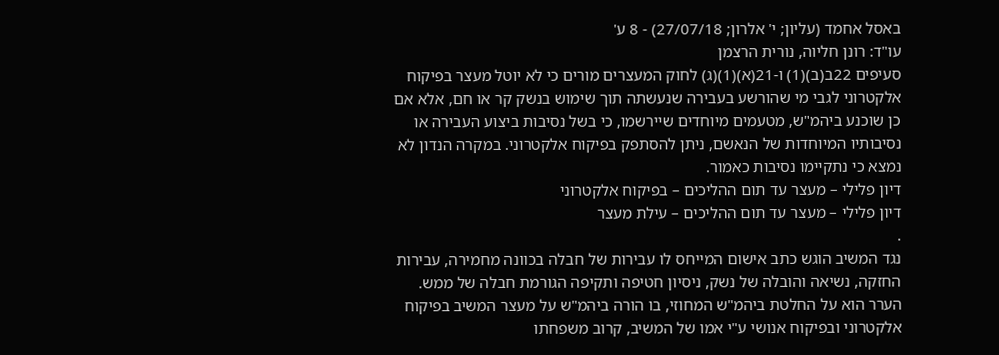באסל אחמד (עליון; י' אלרון; 27/07/18) - 8 ע'
עו"ד: רונן חליוה, נורית הרצמן
סעיפים 22ב(ב)(1) ו-21(א)(1)(ג) לחוק המעצרים מורים כי לא יוטל מעצר בפיקוח אלקטרוני לגבי מי שהורשע בעבירה שנעשתה תוך שימוש בנשק קר או חם, אלא אם כן שוכנע ביהמ"ש, מטעמים מיוחדים שיירשמו, כי בשל נסיבות ביצוע העבירה או נסיבותיו המיוחדות של הנאשם, ניתן להסתפק בפיקוח אלקטרוני. במקרה הנדון לא נמצא כי נתקיימו נסיבות כאמור.
דיון פלילי – מעצר עד תום ההליכים – בפיקוח אלקטרוני
דיון פלילי – מעצר עד תום ההליכים – עילת מעצר
.
נגד המשיב הוגש כתב אישום המייחס לו עבירות של חבלה בכוונה מחמירה, עבירות החזקה, נשיאה והובלה של נשק, ניסיון חטיפה ותקיפה הגורמת חבלה של ממש. הערר הוא על החלטת ביהמ"ש המחוזי, בו הורה ביהמ"ש על מעצר המשיב בפיקוח אלקטרוני ובפיקוח אנושי ע"י אמו של המשיב, קרוב משפחתו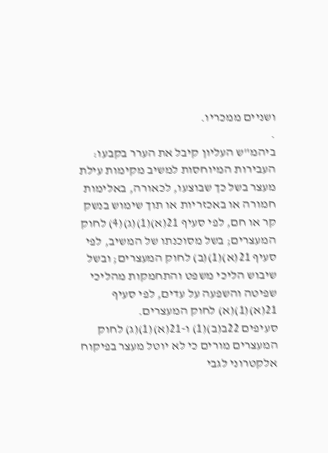ושניים ממכריו.
.
ביהמ"ש העליון קיבל את הערר בקבעו:
העבירות המיוחסות למשיב מקימות עילת מעצר בשל כך שבוצעו, לכאורה, באלימות חמורה או באכזריות או תוך שימוש בנשק קר או חם, לפי סעיף 21(א)(1)(ג)(4) לחוק המעצרים; בשל מסוכנתו של המשיב, לפי סעיף 21(א)(1)(ב) לחוק המעצרים; ובשל שיבוש הליכי משפט והתחמקות מהליכי שפיטה והשפעה על עדים, לפי סעיף 21(א)(1)(א) לחוק המעצרים.
סעיפים 22ב(ב)(1) ו-21(א)(1)(ג) לחוק המעצרים מורים כי לא יוטל מעצר בפיקוח אלקטרוני לגבי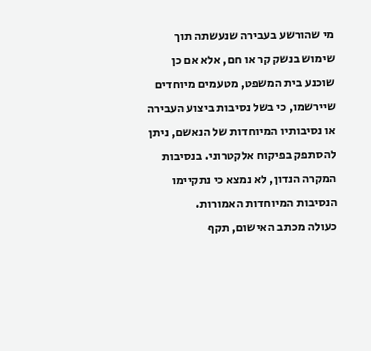מי שהורשע בעבירה שנעשתה תוך שימוש בנשק קר או חם, אלא אם כן שוכנע בית המשפט, מטעמים מיוחדים שיירשמו, כי בשל נסיבות ביצוע העבירה או נסיבותיו המיוחדות של הנאשם, ניתן להסתפק בפיקוח אלקטרוני. בנסיבות המקרה הנדון, לא נמצא כי נתקיימו הנסיבות המיוחדות האמורות.
כעולה מכתב האישום, תקף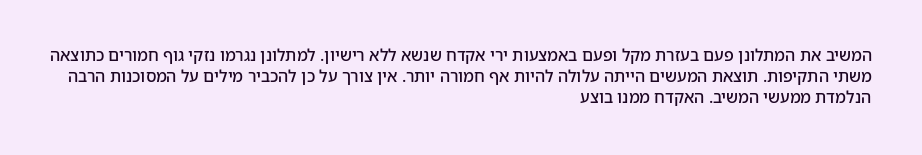המשיב את המתלונן פעם בעזרת מקל ופעם באמצעות ירי אקדח שנשא ללא רישיון. למתלונן נגרמו נזקי גוף חמורים כתוצאה משתי התקיפות. תוצאת המעשים הייתה עלולה להיות אף חמורה יותר. אין צורך על כן להכביר מילים על המסוכנות הרבה הנלמדת ממעשי המשיב. האקדח ממנו בוצע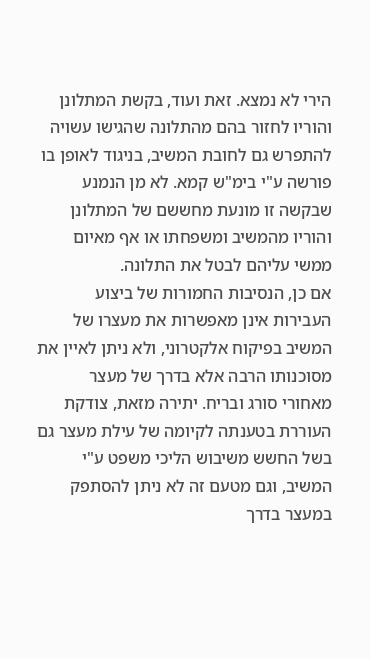הירי לא נמצא. זאת ועוד, בקשת המתלונן והוריו לחזור בהם מהתלונה שהגישו עשויה להתפרש גם לחובת המשיב, בניגוד לאופן בו פורשה ע"י בימ"ש קמא. לא מן הנמנע שבקשה זו מונעת מחששם של המתלונן והוריו מהמשיב ומשפחתו או אף מאיום ממשי עליהם לבטל את התלונה.
אם כן, הנסיבות החמורות של ביצוע העבירות אינן מאפשרות את מעצרו של המשיב בפיקוח אלקטרוני, ולא ניתן לאיין את מסוכנותו הרבה אלא בדרך של מעצר מאחורי סורג ובריח. יתירה מזאת, צודקת העוררת בטענתה לקיומה של עילת מעצר גם בשל החשש משיבוש הליכי משפט ע"י המשיב, וגם מטעם זה לא ניתן להסתפק במעצר בדרך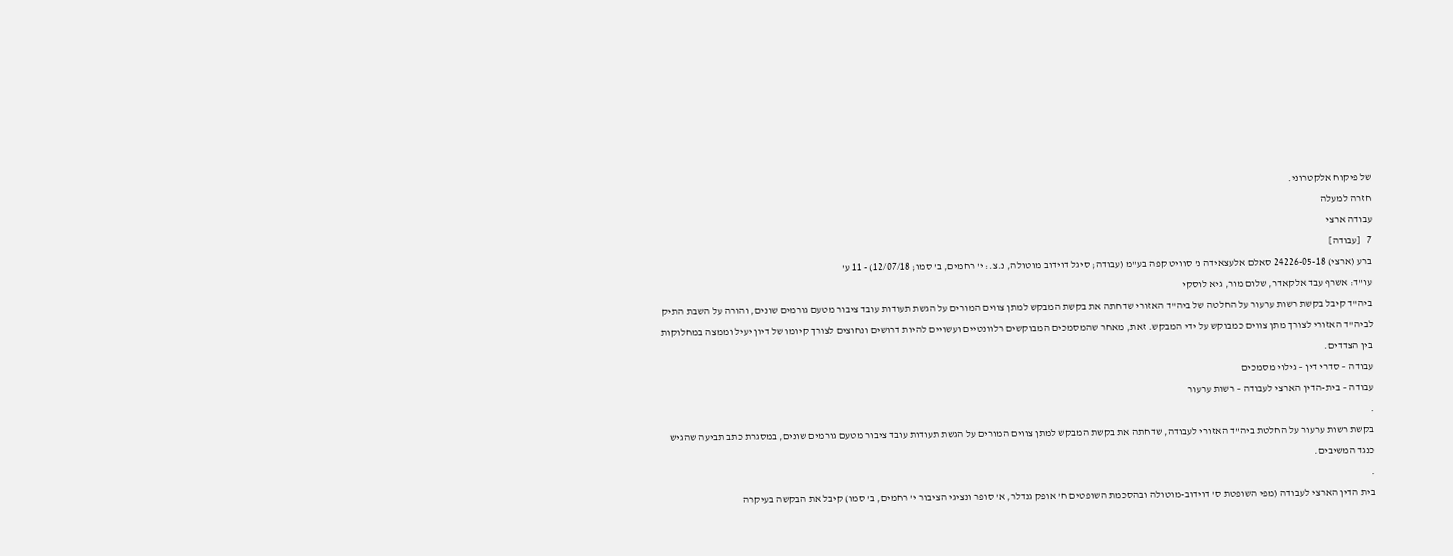של פיקוח אלקטרוני.
חזרה למעלה
עבודה ארצי
7   [עבודה]
ברע (ארצי) 24226-05-18 סאלם אלעצאידה נ' סוויט קפה בע"מ (עבודה; סיגל דוידוב מוטולה, נ.צ.: י' רחמים, ב' סמו; 12/07/18) - 11 ע'
עו"ד: אשרף עבד אלקאדר, שלום מור, גיא לוסקי
ביה"ד קיבל בקשת רשות ערעור על החלטה של ביה"ד האזורי שדחתה את בקשת המבקש למתן צווים המורים על הגשת תעודות עובד ציבור מטעם גורמים שונים, והורה על השבת התיק לביה"ד האזורי לצורך מתן צווים כמבוקש על ידי המבקש. זאת, מאחר שהמסמכים המבוקשים רלוונטיים ועשויים להיות דרושים ונחוצים לצורך קיומו של דיון יעיל וממצה במחלוקות בין הצדדים.
עבודה – סדרי דין – גילוי מסמכים
עבודה – בית-הדין הארצי לעבודה – רשות ערעור
.
בקשת רשות ערעור על החלטת ביה"ד האזורי לעבודה, שדחתה את בקשת המבקש למתן צווים המורים על הגשת תעודות עובד ציבור מטעם גורמים שונים, במסגרת כתב תביעה שהגיש כנגד המשיבים.
.
בית הדין הארצי לעבודה (מפי השופטת ס' דוידוב-מוטולה ובהסכמת השופטים ח' אופק גנדלר, א' סופר ונציגי הציבור י' רחמים, ב' סמו) קיבל את הבקשה בעיקרה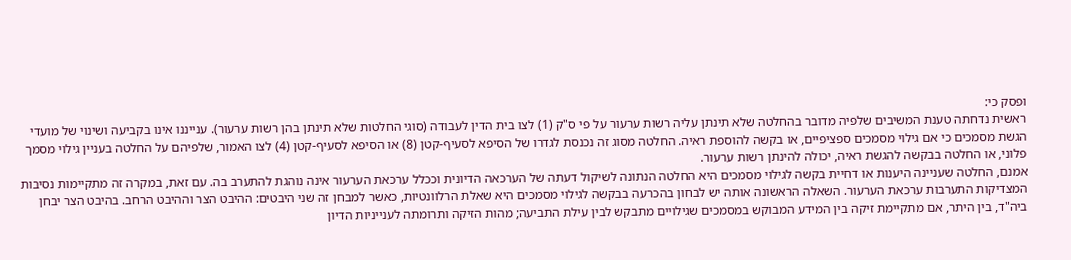ופסק כי:
ראשית נדחתה טענת המשיבים שלפיה מדובר בהחלטה שלא תינתן עליה רשות ערעור על פי ס"ק (1) לצו בית הדין לעבודה (סוגי החלטות שלא תינתן בהן רשות ערעור). ענייננו אינו בקביעה ושינוי של מועדי הגשת מסמכים כי אם גילוי מסמכים ספציפיים, או בקשה להוספת ראיה. החלטה מסוג זה נכנסת לגדרו של הסיפא לסעיף-קטן (8) או הסיפא לסעיף-קטן (4) לצו האמור, שלפיהם על החלטה בעניין גילוי מסמך פלוני, או החלטה בבקשה להגשת ראיה, יכולה להינתן רשות ערעור.
אמנם, החלטה שעניינה היענות או דחיית בקשה לגילוי מסמכים היא החלטה הנתונה לשיקול דעתה של הערכאה הדיונית וככלל ערכאת הערעור אינה נוהגת להתערב בה. עם זאת, במקרה זה מתקיימות נסיבות המצדיקות התערבות ערכאת הערעור. השאלה הראשונה אותה יש לבחון בהכרעה בבקשה לגילוי מסמכים היא שאלת הרלוונטיות, כאשר למבחן זה שני היבטים: ההיבט הצר וההיבט הרחב. בהיבט הצר יבחן ביה"ד, בין היתר, אם מתקיימת זיקה בין המידע המבוקש במסמכים שגילויים מתבקש לבין עילת התביעה; מהות הזיקה ותרומתה לענייניות הדיון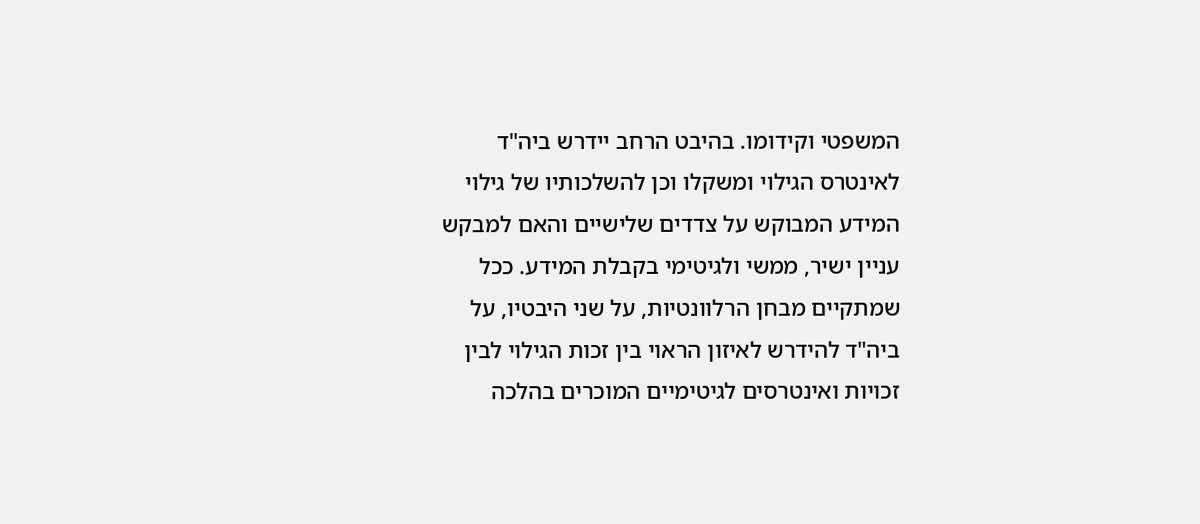המשפטי וקידומו. בהיבט הרחב יידרש ביה"ד לאינטרס הגילוי ומשקלו וכן להשלכותיו של גילוי המידע המבוקש על צדדים שלישיים והאם למבקש עניין ישיר, ממשי ולגיטימי בקבלת המידע. ככל שמתקיים מבחן הרלוונטיות, על שני היבטיו, על ביה"ד להידרש לאיזון הראוי בין זכות הגילוי לבין זכויות ואינטרסים לגיטימיים המוכרים בהלכה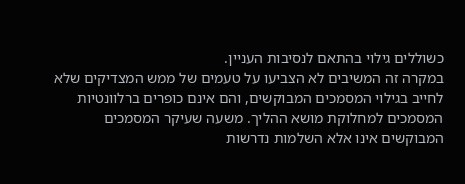כשוללים גילוי בהתאם לנסיבות העניין.
במקרה זה המשיבים לא הצביעו על טעמים של ממש המצדיקים שלא לחייב בגילוי המסמכים המבוקשים, והם אינם כופרים ברלוונטיות המסמכים למחלוקת מושא ההליך. משעה שעיקר המסמכים המבוקשים אינו אלא השלמות נדרשות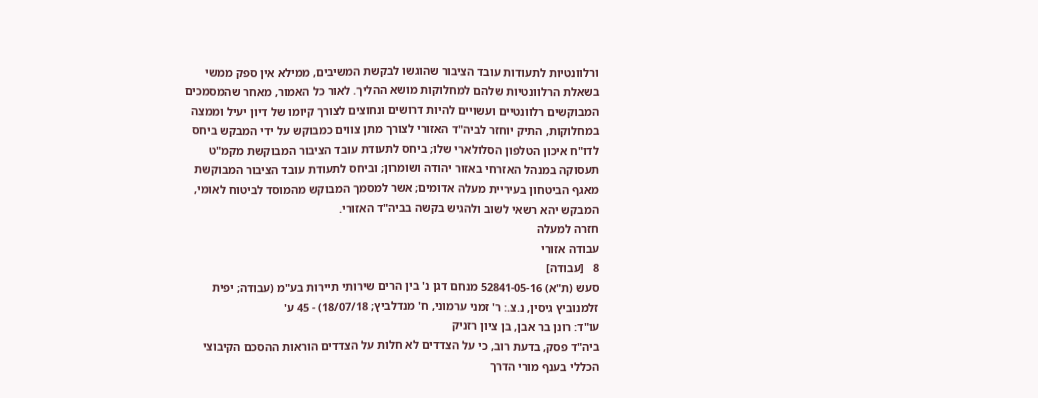ורלוונטיות לתעודות עובד הציבור שהוגשו לבקשת המשיבים, ממילא אין ספק ממשי בשאלת הרלוונטיות שלהם למחלוקות מושא ההליך. לאור כל האמור, מאחר שהמסמכים המבוקשים רלוונטיים ועשויים להיות דרושים ונחוצים לצורך קיומו של דיון יעיל וממצה במחלוקות, התיק יוחזר לביה"ד האזורי לצורך מתן צווים כמבוקש על ידי המבקש ביחס לדו"ח איכון הטלפון הסלולארי שלו; ביחס לתעודת עובד הציבור המבוקשת מקמ"ט תעסוקה במנהל האזרחי באזור יהודה ושומרון; וביחס לתעודת עובד הציבור המבוקשת מאגף הביטחון בעיריית מעלה אדומים; אשר למסמך המבוקש מהמוסד לביטוח לאומי, המבקש יהא רשאי לשוב ולהגיש בקשה בביה"ד האזורי.
חזרה למעלה
עבודה אזורי
8   [עבודה]
סעש (ת"א) 52841-05-16 מנחם דגן נ' בין הרים שירותי תיירות בע"מ (עבודה; יפית זלמנוביץ גיסין, נ.צ.: ר' זמני ערמוני, ח' מנדלביץ; 18/07/18) - 45 ע'
עו"ד: רונן בר אבן, בן ציון רזניק
ביה"ד פסק, בדעת רוב, כי על הצדדים לא חלות על הצדדים הוראות ההסכם הקיבוצי הכללי בענף מורי הדרך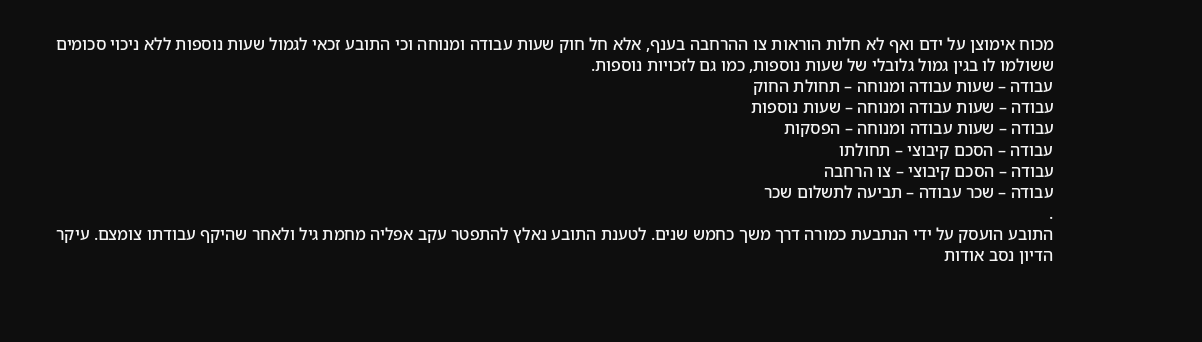מכוח אימוצן על ידם ואף לא חלות הוראות צו ההרחבה בענף, אלא חל חוק שעות עבודה ומנוחה וכי התובע זכאי לגמול שעות נוספות ללא ניכוי סכומים ששולמו לו בגין גמול גלובלי של שעות נוספות, כמו גם לזכויות נוספות.
עבודה – שעות עבודה ומנוחה – תחולת החוק
עבודה – שעות עבודה ומנוחה – שעות נוספות
עבודה – שעות עבודה ומנוחה – הפסקות
עבודה – הסכם קיבוצי – תחולתו
עבודה – הסכם קיבוצי – צו הרחבה
עבודה – שכר עבודה – תביעה לתשלום שכר
.
התובע הועסק על ידי הנתבעת כמורה דרך משך כחמש שנים. לטענת התובע נאלץ להתפטר עקב אפליה מחמת גיל ולאחר שהיקף עבודתו צומצם. עיקר הדיון נסב אודות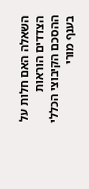השאלה האם חלות על הצדדים הוראות ההסכם הקיבוצי הכללי בענף מורי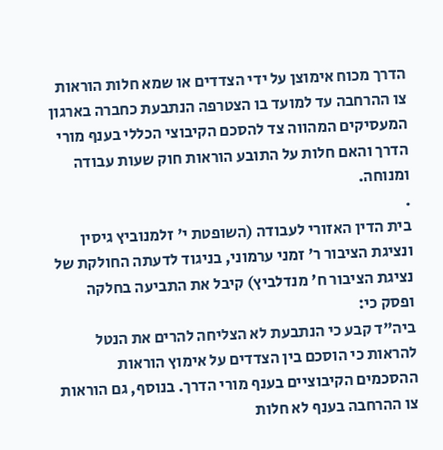הדרך מכוח אימוצן על ידי הצדדים או שמא חלות הוראות צו ההרחבה עד למועד בו הצטרפה הנתבעת כחברה בארגון המעסיקים המהווה צד להסכם הקיבוצי הכללי בענף מורי הדרך והאם חלות על התובע הוראות חוק שעות עבודה ומנוחה.
.
בית הדין האזורי לעבודה (השופטת י' זלמנוביץ גיסין ונציגת הציבור ר' זמני ערמוני, בניגוד לדעתה החולקת של נציגת הציבור ח' מנדלביץ) קיבל את התביעה בחלקה ופסק כי:
ביה"ד קבע כי הנתבעת לא הצליחה להרים את הנטל להראות כי הוסכם בין הצדדים על אימוץ הוראות ההסכמים הקיבוציים בענף מורי הדרך. בנוסף, גם הוראות צו ההרחבה בענף לא חלות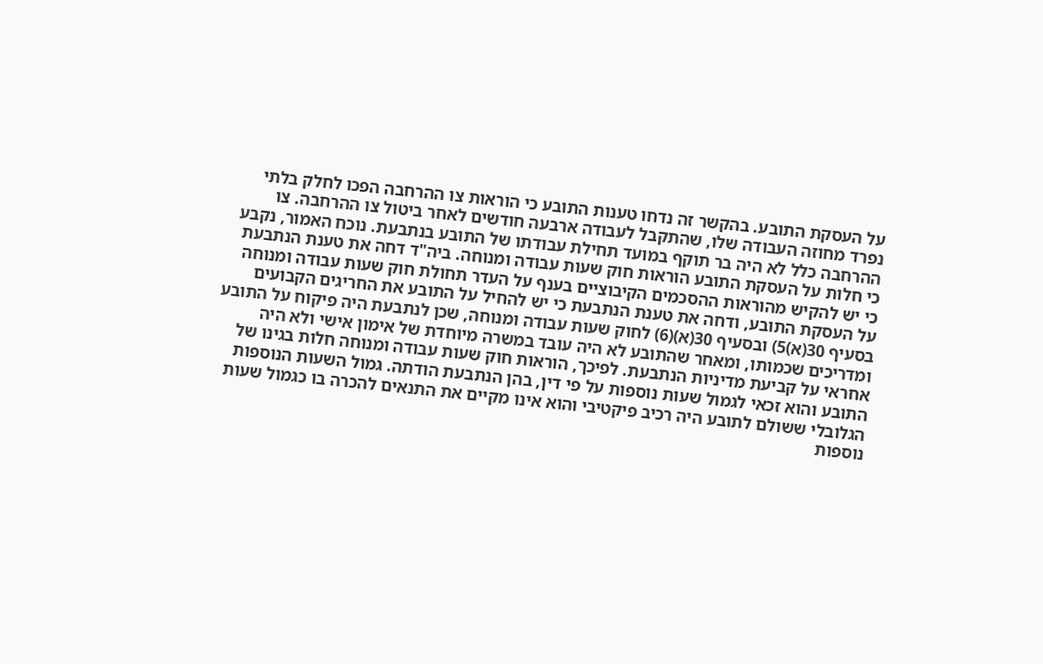על העסקת התובע. בהקשר זה נדחו טענות התובע כי הוראות צו ההרחבה הפכו לחלק בלתי נפרד מחוזה העבודה שלו, שהתקבל לעבודה ארבעה חודשים לאחר ביטול צו ההרחבה. צו ההרחבה כלל לא היה בר תוקף במועד תחילת עבודתו של התובע בנתבעת. נוכח האמור, נקבע כי חלות על העסקת התובע הוראות חוק שעות עבודה ומנוחה. ביה"ד דחה את טענת הנתבעת כי יש להקיש מהוראות ההסכמים הקיבוציים בענף על העדר תחולת חוק שעות עבודה ומנוחה על העסקת התובע, ודחה את טענת הנתבעת כי יש להחיל על התובע את החריגים הקבועים בסעיף 30(א)5) ובסעיף 30(א)(6) לחוק שעות עבודה ומנוחה, שכן לנתבעת היה פיקוח על התובע ומדריכים שכמותו, ומאחר שהתובע לא היה עובד במשרה מיוחדת של אימון אישי ולא היה אחראי על קביעת מדיניות הנתבעת. לפיכך, הוראות חוק שעות עבודה ומנוחה חלות בגינו של התובע והוא זכאי לגמול שעות נוספות על פי דין, בהן הנתבעת הודתה. גמול השעות הנוספות הגלובלי ששולם לתובע היה רכיב פיקטיבי והוא אינו מקיים את התנאים להכרה בו כגמול שעות נוספות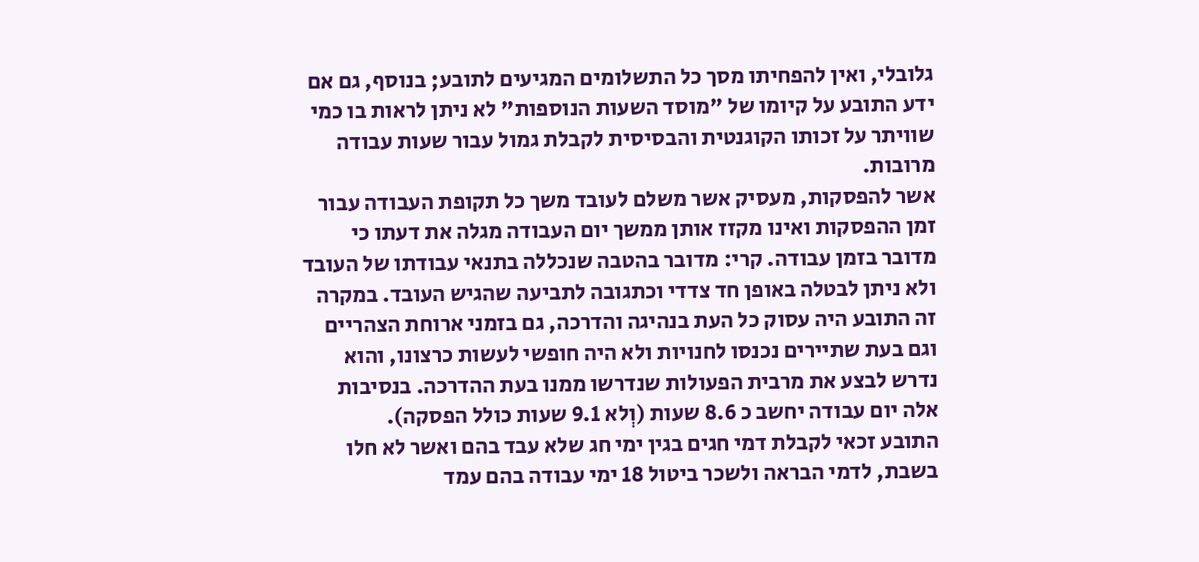גלובלי, ואין להפחיתו מסך כל התשלומים המגיעים לתובע; בנוסף, גם אם ידע התובע על קיומו של "מוסד השעות הנוספות" לא ניתן לראות בו כמי שוויתר על זכותו הקוגנטית והבסיסית לקבלת גמול עבור שעות עבודה מרובות.
אשר להפסקות, מעסיק אשר משלם לעובד משך כל תקופת העבודה עבור זמן ההפסקות ואינו מקזז אותן ממשך יום העבודה מגלה את דעתו כי מדובר בזמן עבודה. קרי: מדובר בהטבה שנכללה בתנאי עבודתו של העובד ולא ניתן לבטלה באופן חד צדדי וכתגובה לתביעה שהגיש העובד. במקרה זה התובע היה עסוק כל העת בנהיגה והדרכה, גם בזמני ארוחת הצהריים וגם בעת שתיירים נכנסו לחנויות ולא היה חופשי לעשות כרצונו, והוא נדרש לבצע את מרבית הפעולות שנדרשו ממנו בעת ההדרכה. בנסיבות אלה יום עבודה יחשב כ 8.6 שעות (וְלא 9.1 שעות כולל הפסקה).
התובע זכאי לקבלת דמי חגים בגין ימי חג שלא עבד בהם ואשר לא חלו בשבת, לדמי הבראה ולשכר ביטול 18 ימי עבודה בהם עמד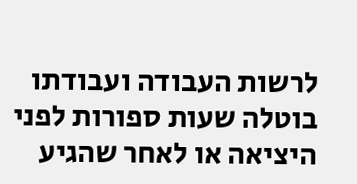לרשות העבודה ועבודתו בוטלה שעות ספורות לפני היציאה או לאחר שהגיע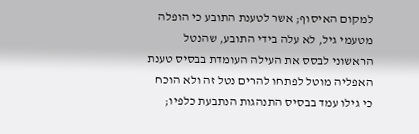למקום האיסוף; אשר לטענת התובע כי הופלה מטעמי גיל, לא עלה בידי התובע, שהנטל הראשוני לבסס את העילה העומדת בבסיס טענת האפליה מוטל לפתחו להרים נטל זה ולא הוכח כי גילו עמד בבסיס התנהגות הנתבעת כלפיו;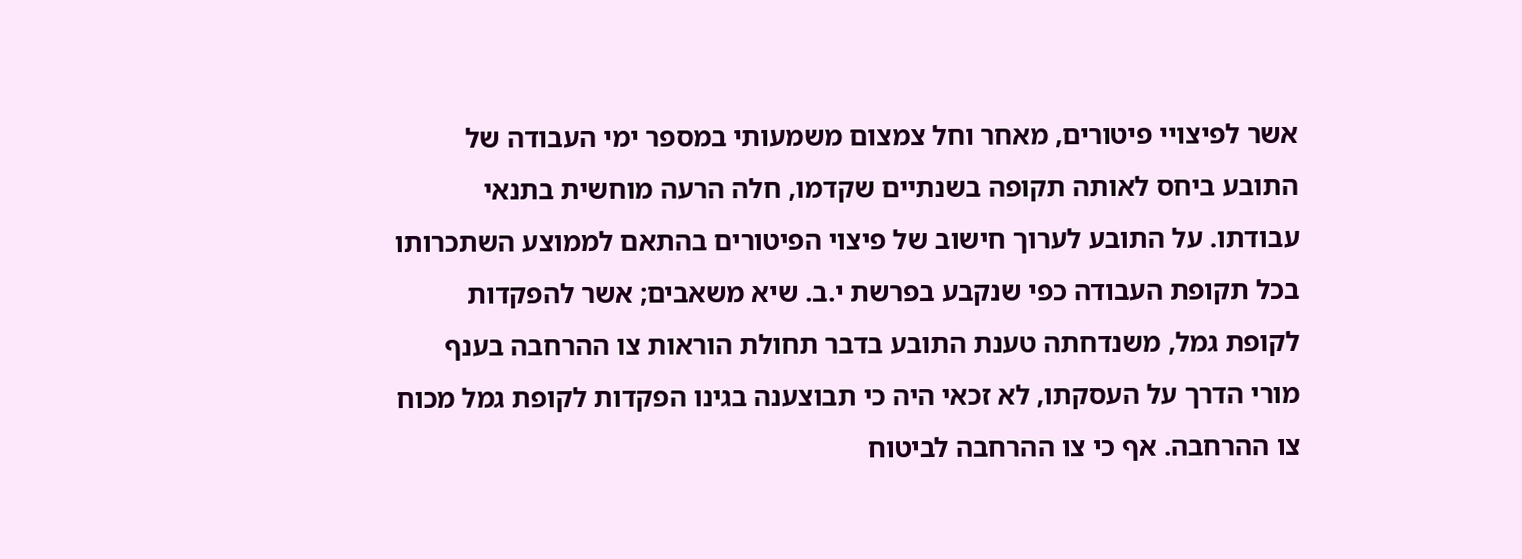אשר לפיצויי פיטורים, מאחר וחל צמצום משמעותי במספר ימי העבודה של התובע ביחס לאותה תקופה בשנתיים שקדמו, חלה הרעה מוחשית בתנאי עבודתו. על התובע לערוך חישוב של פיצוי הפיטורים בהתאם לממוצע השתכרותו בכל תקופת העבודה כפי שנקבע בפרשת י.ב. שיא משאבים; אשר להפקדות לקופת גמל, משנדחתה טענת התובע בדבר תחולת הוראות צו ההרחבה בענף מורי הדרך על העסקתו, לא זכאי היה כי תבוצענה בגינו הפקדות לקופת גמל מכוח צו ההרחבה. אף כי צו ההרחבה לביטוח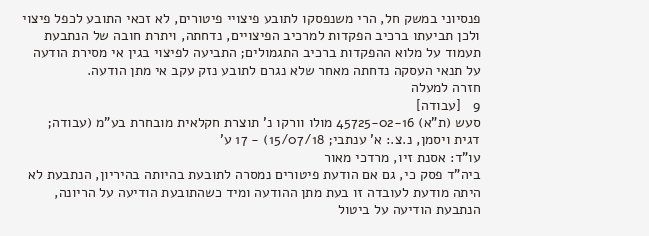פנסיוני במשק חל, הרי משנפסקו לתובע פיצויי פיטורים, לא זכאי התובע לכפל פיצוי ולכן תביעתו ברכיב הפקדות למרכיב הפיצויים, נדחתה, ויתרת חובה של הנתבעת תעמוד על מלוא ההפקדות ברכיב התגמולים; התביעה לפיצוי בגין אי מסירת הודעה על תנאי העסקה נדחתה מאחר שלא נגרם לתובע נזק עקב אי מתן הודעה.
חזרה למעלה
9   [עבודה]
סעש (ת"א) 45725-02-16 מולו וורקו נ' תוצרת חקלאית מובחרת בע"מ (עבודה; דגית ויסמן, נ.צ.: א' ענתבי; 15/07/18) - 17 ע'
עו"ד: אסנת זיו, מרדכי מאור
ביה"ד פסק כי, גם אם הודעת פיטורים נמסרה לתובעת בהיותה בהיריון, הנתבעת לא היתה מודעת לעובדה זו בעת מתן ההודעה ומיד כשהתובעת הודיעה על הריונה, הנתבעת הודיעה על ביטול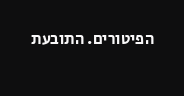הפיטורים. התובעת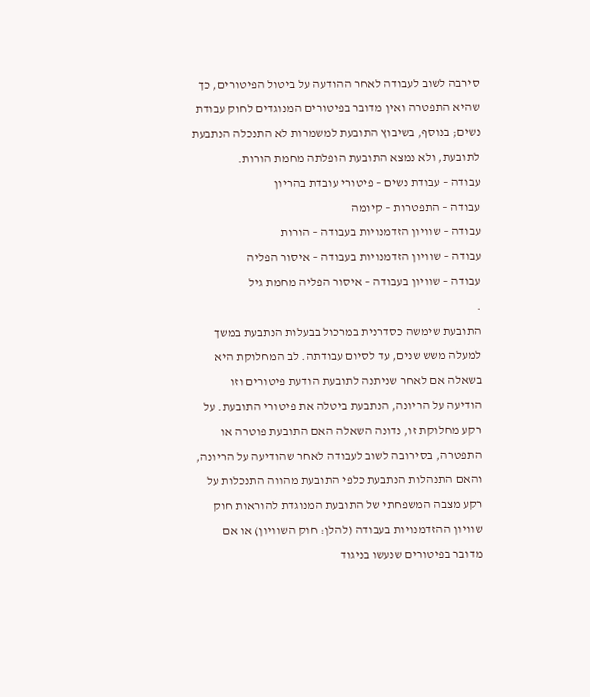סירבה לשוב לעבודה לאחר ההודעה על ביטול הפיטורים, כך שהיא התפטרה ואין מדובר בפיטורים המנוגדים לחוק עבודת נשים; בנוסף, בשיבוץ התובעת למשמרות לא התנכלה הנתבעת לתובעת, ולא נמצא התובעת הופלתה מחמת הורות.
עבודה – עבודת נשים – פיטורי עובדת בהריון
עבודה – התפטרות – קיומה
עבודה – שוויון הזדמנויות בעבודה – הורות
עבודה – שוויון הזדמנויות בעבודה – איסור הפליה
עבודה – שוויון בעבודה – איסור הפליה מחמת גיל
.
התובעת שימשה כסדרנית במרכול בבעלות הנתבעת במשך למעלה משש שנים, עד לסיום עבודתה. לב המחלוקת היא בשאלה אם לאחר שניתנה לתובעת הודעת פיטורים וזו הודיעה על הריונה, הנתבעת ביטלה את פיטורי התובעת. על רקע מחלוקת זו, נדונה השאלה האם התובעת פוטרה או התפטרה, בסירובה לשוב לעבודה לאחר שהודיעה על הריונה, והאם התנהלות הנתבעת כלפי התובעת מהווה התנכלות על רקע מצבה המשפחתי של התובעת המנוגדת להוראות חוק שוויון ההזדמנויות בעבודה (להלן: חוק השוויון) או אם מדובר בפיטורים שנעשו בניגוד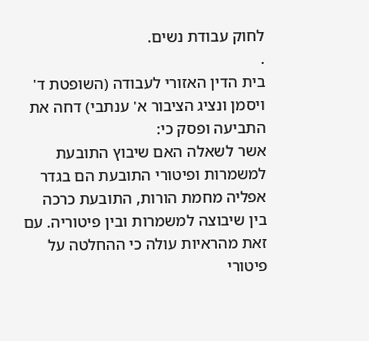לחוק עבודת נשים.
.
בית הדין האזורי לעבודה (השופטת ד' ויסמן ונציג הציבור א' ענתבי) דחה את התביעה ופסק כי:
אשר לשאלה האם שיבוץ התובעת למשמרות ופיטורי התובעת הם בגדר אפליה מחמת הורות, התובעת כרכה בין שיבוצה למשמרות ובין פיטוריה. עם זאת מהראיות עולה כי ההחלטה על פיטורי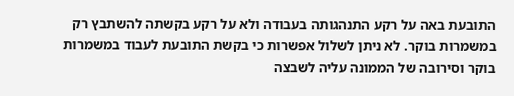התובעת באה על רקע התנהגותה בעבודה ולא על רקע בקשתה להשתבץ רק במשמרות בוקר. לא ניתן לשלול אפשרות כי בקשת התובעת לעבוד במשמרות בוקר וסירובה של הממונה עליה לשבצה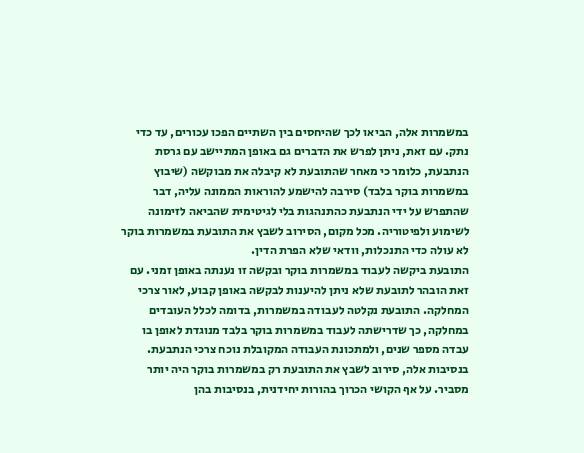במשמרות אלה, הביאו לכך שהיחסים בין השתיים הפכו עכורים, עד כדי נתק. עם זאת, ניתן לפרש את הדברים גם באופן המתיישב עם גרסת הנתבעת, כלומר כי מאחר שהתובעת לא קיבלה את מבוקשה (שיבוץ במשמרות בוקר בלבד) סירבה להישמע להוראות הממונה עליה, דבר שהתפרש על ידי הנתבעת כהתנהגות בלי לגיטימית שהביאה לזימונה לשימוע ולפיטוריה. מכל מקום, הסירוב לשבץ את התובעת במשמרות בוקר לא עולה כדי התנכלות, וודאי שלא הפרת הדין.
התובעת ביקשה לעבוד במשמרות בוקר ובקשה זו נענתה באופן זמני. עם זאת הובהר לתובעת שלא ניתן להיענות לבקשה באופן קבוע, לאור צרכי המחלקה. התובעת נקלטה לעבודה במשמרות, בדומה לכלל העובדים במחלקה, כך שדרישתה לעבוד במשמרות בוקר בלבד מנוגדת לאופן בו עבדה מספר שנים, ולמתכונת העבודה המקובלת נוכח צרכי הנתבעת. בנסיבות אלה, סירוב לשבץ את התובעת רק במשמרות בוקר היה יותר מסביר. על אף הקושי הכרוך בהורות יחידנית, בנסיבות בהן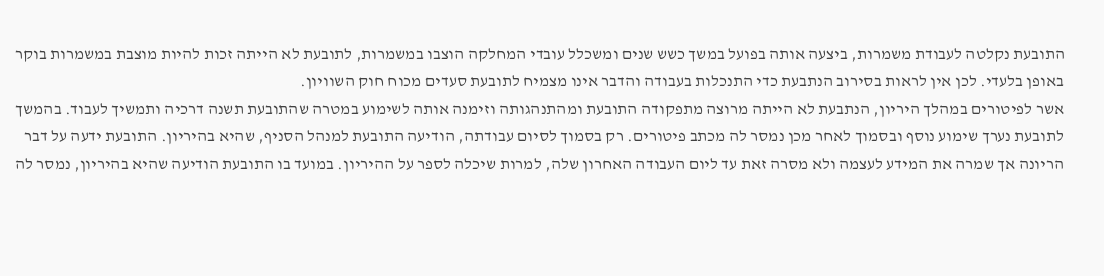התובעת נקלטה לעבודת משמרות, ביצעה אותה בפועל במשך כשש שנים ומשכלל עובדי המחלקה הוצבו במשמרות, לתובעת לא הייתה זכות להיות מוצבת במשמרות בוקר באופן בלעדי. לכן אין לראות בסירוב הנתבעת כדי התנכלות בעבודה והדבר אינו מצמיח לתובעת סעדים מכוח חוק השוויון.
אשר לפיטורים במהלך היריון, הנתבעת לא הייתה מרוצה מתפקודה התובעת ומהתנהגותה וזימנה אותה לשימוע במטרה שהתובעת תשנה דרכיה ותמשיך לעבוד. בהמשך לתובעת נערך שימוע נוסף ובסמוך לאחר מכן נמסר לה מכתב פיטורים. רק בסמוך לסיום עבודתה, הודיעה התובעת למנהל הסניף, שהיא בהיריון. התובעת ידעה על דבר הריונה אך שמרה את המידע לעצמה ולא מסרה זאת עד ליום העבודה האחרון שלה, למרות שיכלה לספר על ההיריון. במועד בו התובעת הודיעה שהיא בהיריון, נמסר לה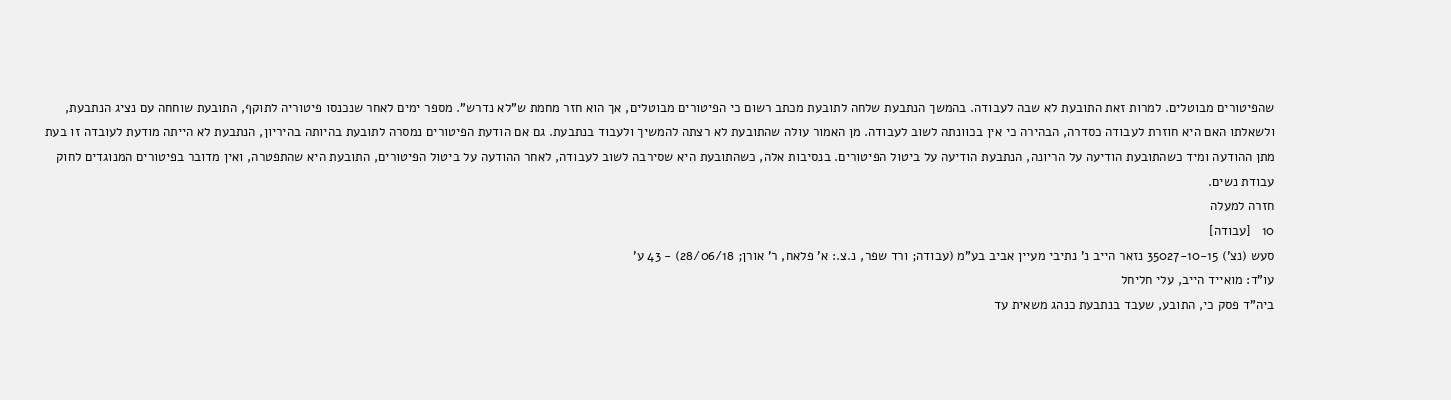שהפיטורים מבוטלים. למרות זאת התובעת לא שבה לעבודה. בהמשך הנתבעת שלחה לתובעת מכתב רשום כי הפיטורים מבוטלים, אך הוא חזר מחמת ש"לא נדרש". מספר ימים לאחר שנכנסו פיטוריה לתוקף, התובעת שוחחה עם נציג הנתבעת, ולשאלתו האם היא חוזרת לעבודה כסדרה, הבהירה כי אין בכוונתה לשוב לעבודה. מן האמור עולה שהתובעת לא רצתה להמשיך ולעבוד בנתבעת. גם אם הודעת הפיטורים נמסרה לתובעת בהיותה בהיריון, הנתבעת לא הייתה מודעת לעובדה זו בעת מתן ההודעה ומיד כשהתובעת הודיעה על הריונה, הנתבעת הודיעה על ביטול הפיטורים. בנסיבות אלה, כשהתובעת היא שסירבה לשוב לעבודה, לאחר ההודעה על ביטול הפיטורים, התובעת היא שהתפטרה, ואין מדובר בפיטורים המנוגדים לחוק עבודת נשים.
חזרה למעלה
10   [עבודה]
סעש (נצ') 35027-10-15 נזאר הייב נ' נתיבי מעיין אביב בע"מ (עבודה; ורד שפר, נ.צ.: א' פלאח, ר' אורן; 28/06/18) - 43 ע'
עו"ד: מואייד הייב, עלי חליחל
ביה"ד פסק כי, התובע, שעבד בנתבעת כנהג משאית עד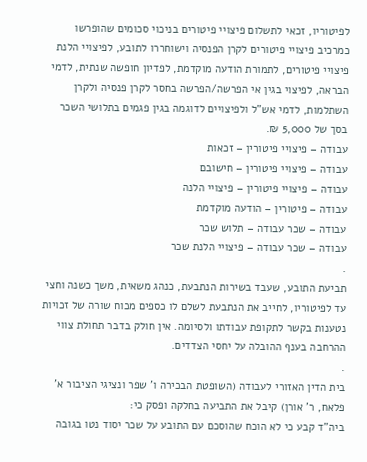לפיטוריו, זכאי לתשלום פיצויי פיטורים בניכוי סכומים שהופרשו כמרכיב פיצויי פיטורים לקרן הפנסיה וישוחררו לתובע, לפיצויי הלנת פיצויי פיטורים, לתמורת הודעה מוקדמת, לפדיון חופשה שנתית, לדמי הבראה, לפיצוי בגין אי הפרשה/הפרשה בחסר לקרן פנסיה ולקרן השתלמות, לדמי אש"ל ולפיצויים לדוגמה בגין פגמים בתלושי השכר בסך של 5,000 ₪.
עבודה – פיצויי פיטורין – זכאות
עבודה – פיצויי פיטורין – חישובם
עבודה – פיצויי פיטורין – פיצויי הלנה
עבודה – פיטורין – הודעה מוקדמת
עבודה – שכר עבודה – תלוש שכר
עבודה – שכר עבודה – פיצויי הלנת שכר
.
תביעת התובע, שעבד בשירות הנתבעת, כנהג משאית, משך כשנה וחצי עד לפיטוריו, לחייב את הנתבעת לשלם לו כספים מכוח שורה של זכויות נטענות בקשר לתקופת עבודתו ולסיומה. אין חולק בדבר תחולת צווי ההרחבה בענף ההובלה על יחסי הצדדים.
.
בית הדין האזורי לעבודה (השופטת הבכירה ו' שפר ונציגי הציבור א' פלאח, ר' אורן) קיבל את התביעה בחלקה ופסק כי:
ביה"ד קבע כי לא הוכח שהוסכם עם התובע על שכר יסוד נטו בגובה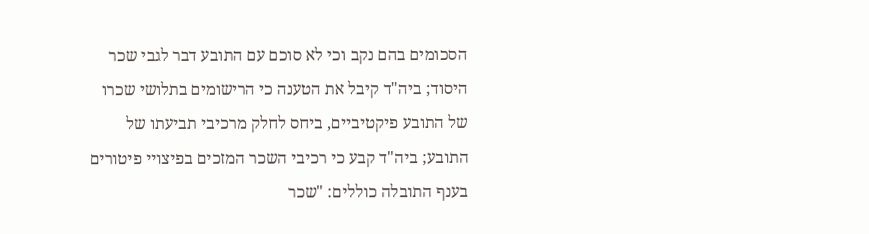הסכומים בהם נקב וכי לא סוכם עם התובע דבר לגבי שכר היסוד; ביה"ד קיבל את הטענה כי הרישומים בתלושי שכרו של התובע פיקטיביים, ביחס לחלק מרכיבי תביעתו של התובע; ביה"ד קבע כי רכיבי השכר המזכים בפיצויי פיטורים בענף התובלה כוללים: "שכר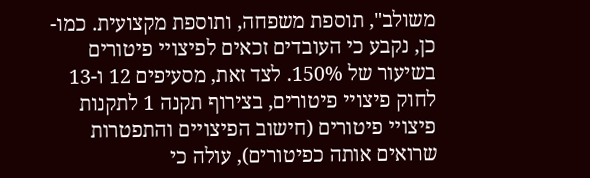משולב", תוספת משפחה, ותוספת מקצועית. כמו-כן, נקבע כי העובדים זכאים לפיצויי פיטורים בשיעור של 150%. לצד זאת, מסעיפים 12 ו-13 לחוק פיצויי פיטורים, בצירוף תקנה 1 לתקנות פיצויי פיטורים (חישוב הפיצויים והתפטרות שרואים אותה כפיטורים), עולה כי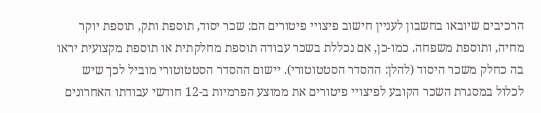הרכיבים שיובאו בחשבון לעניין חישוב פיצויי פיטורים הם: שכר יסוד, תוספת ותק, תוספת יוקר מחיה, ותוספת משפחה. כמו-כן, אם נכללת בשכר עבודה תוספת מחלקתית או תוספת מקצועית יראו בה כחלק משכר היסוד (להלן: ההסדר הסטטוטורי). יישום ההסדר הסטטוטורי מוביל לכך שיש לכלול במסגרת השכר הקובע לפיצויי פיטורים את ממוצע הפרמיות ב-12 חודשי עבודתו האחרונים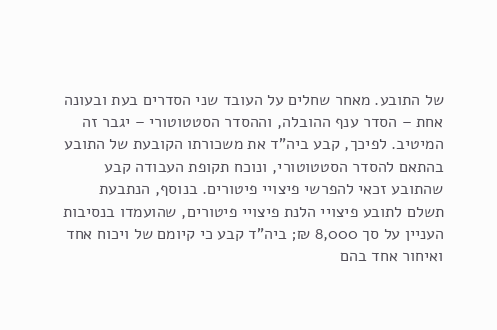של התובע. מאחר שחלים על העובד שני הסדרים בעת ובעונה אחת – הסדר ענף ההובלה, וההסדר הסטטוטורי – יגבר זה המיטיב. לפיכך, קבע ביה"ד את משכורתו הקובעת של התובע בהתאם להסדר הסטטוטורי, ונוכח תקופת העבודה קבע שהתובע זכאי להפרשי פיצויי פיטורים. בנוסף, הנתבעת תשלם לתובע פיצויי הלנת פיצויי פיטורים, שהועמדו בנסיבות העניין על סך 8,000 ₪; ביה"ד קבע כי קיומם של ויכוח אחד ואיחור אחד בהם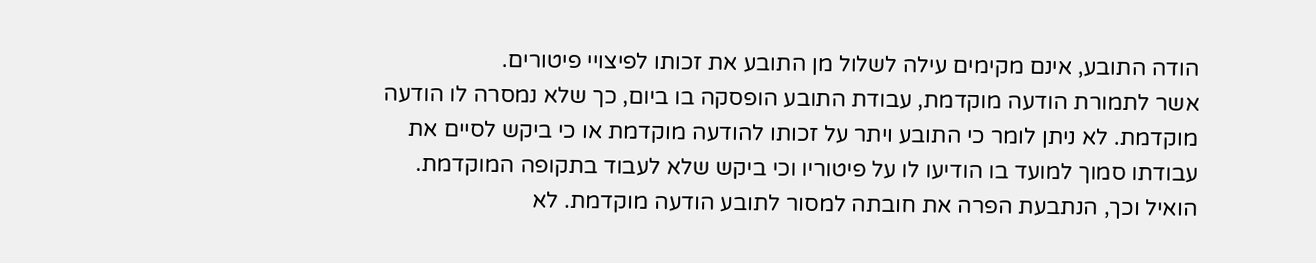הודה התובע, אינם מקימים עילה לשלול מן התובע את זכותו לפיצויי פיטורים.
אשר לתמורת הודעה מוקדמת, עבודת התובע הופסקה בו ביום, כך שלא נמסרה לו הודעה מוקדמת. לא ניתן לומר כי התובע ויתר על זכותו להודעה מוקדמת או כי ביקש לסיים את עבודתו סמוך למועד בו הודיעו לו על פיטוריו וכי ביקש שלא לעבוד בתקופה המוקדמת. הואיל וכך, הנתבעת הפרה את חובתה למסור לתובע הודעה מוקדמת. לא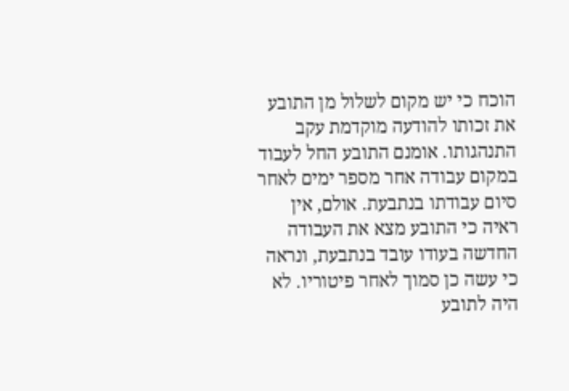הוכח כי יש מקום לשלול מן התובע את זכותו להודעה מוקדמת עקב התנהגותו. אומנם התובע החל לעבוד במקום עבודה אחר מספר ימים לאחר סיום עבודתו בנתבעת. אולם, אין ראיה כי התובע מצא את העבודה החדשה בעודו עובד בנתבעת, ונראה כי עשה כן סמוך לאחר פיטוריו. לא היה לתובע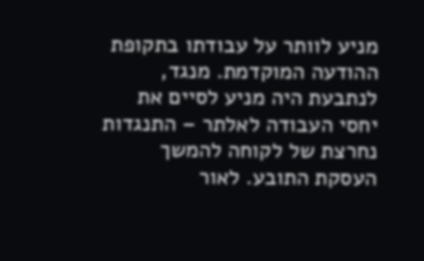מניע לוותר על עבודתו בתקופת ההודעה המוקדמת. מנגד, לנתבעת היה מניע לסיים את יחסי העבודה לאלתר – התנגדות נחרצת של לקוחה להמשך העסקת התובע. לאור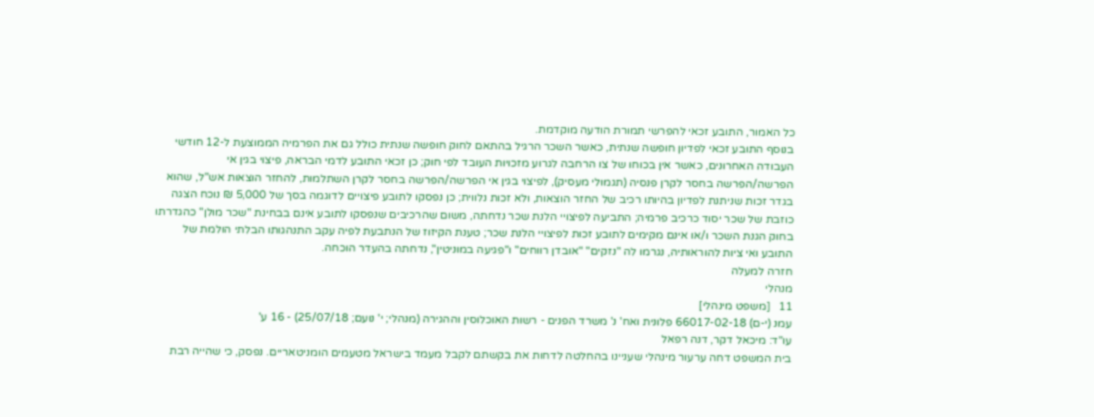כל האמור, התובע זכאי להפרשי תמורת הודעה מוקדמת.
בנוסף התובע זכאי לפדיון חופשה שנתית, כאשר השכר הרגיל בהתאם לחוק חופשה שנתית כולל גם את הפרמיה הממוצעת ל-12 חודשי העבודה האחרונים, כאשר אין בכוחו של צו הרחבה לגרוע מזכויות העובד לפי חוק; כן זכאי התובע לדמי הבראה, פיצוי בגין אי הפרשה/הפרשה בחסר לקרן פנסיה (תגמולי מעסיק), לפיצוי בגין אי הפרשה/הפרשה בחסר לקרן השתלמות, להחזר הוצאות אש"ל, שהוא בגדר זכות שניתנת לפדיון בהיותו רכיב של החזר הוצאות, ולא זכות נלווית; כן נפסקו לתובע פיצויים לדוגמה בסך של 5,000 ₪ נוכח הצגה כוזבת של שכר יסוד כרכיב פרמיה; התביעה לפיצויי הלנת שכר נדחתה, משום שהרכיבים שנפסקו לתובע אינם בבחינת "שכר מולן" כהגדרתו בחוק הגנת השכר ו/או אינם מקימים לתובע זכות לפיצויי הלנת שכר; טענת הקיזוז של הנתבעת לפיה עקב התנהגותו הבלתי הולמת של התובע ואי ציות להוראותיה, נגרמו לה "נזקים" "אובדן רווחים" ו"פגיעה במוניטין", נדחתה בהעדר הוכחה.
חזרה למעלה
מנהלי
11   [משפט מינהלי]
עמנ (י-ם) 66017-02-18 פלונית ואח' נ' משרד הפנים - רשות האוכלוסין וההגירה (מנהלי; י' נועם; 25/07/18) - 16 ע'
עו"ד: מיכאל דקר, דנה רפאל
בית המשפט דחה ערעור מינהלי שעניינו בהחלטה לדחות את בקשתם לקבל מעמד בישראל מטעמים הומניטאריים. נפסק, כי שהייה רבת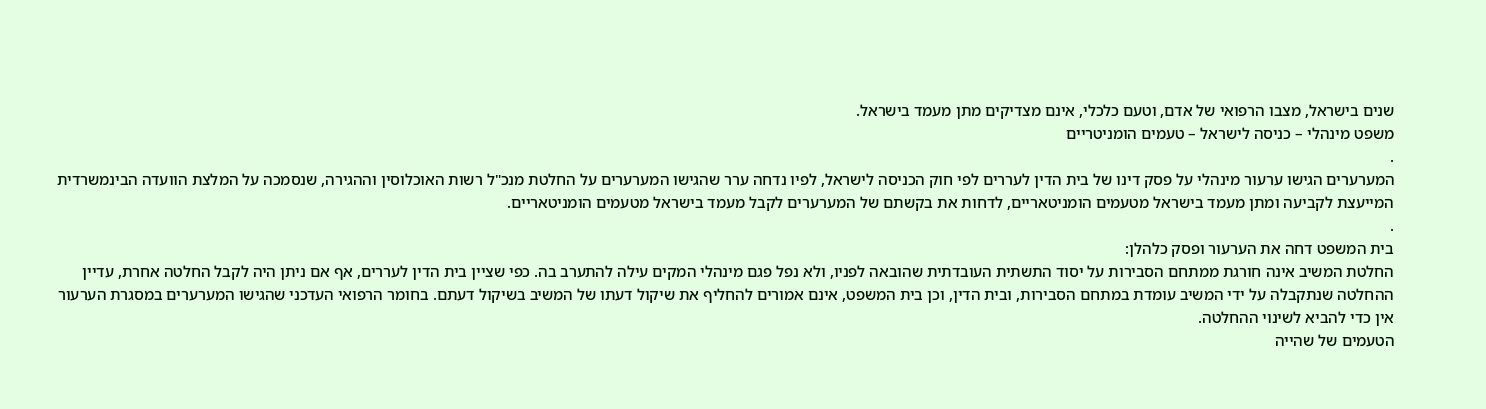שנים בישראל, מצבו הרפואי של אדם, וטעם כלכלי, אינם מצדיקים מתן מעמד בישראל.
משפט מינהלי – כניסה לישראל – טעמים הומניטריים
.
המערערים הגישו ערעור מינהלי על פסק דינו של בית הדין לעררים לפי חוק הכניסה לישראל, לפיו נדחה ערר שהגישו המערערים על החלטת מנכ"ל רשות האוכלוסין וההגירה, שנסמכה על המלצת הוועדה הבינמשרדית המייעצת לקביעה ומתן מעמד בישראל מטעמים הומניטאריים, לדחות את בקשתם של המערערים לקבל מעמד בישראל מטעמים הומניטאריים.
.
בית המשפט דחה את הערעור ופסק כלהלן:
החלטת המשיב אינה חורגת ממתחם הסבירות על יסוד התשתית העובדתית שהובאה לפניו, ולא נפל פגם מינהלי המקים עילה להתערב בה. כפי שציין בית הדין לעררים, אף אם ניתן היה לקבל החלטה אחרת, עדיין ההחלטה שנתקבלה על ידי המשיב עומדת במתחם הסבירות, ובית הדין, וכן בית המשפט, אינם אמורים להחליף את שיקול דעתו של המשיב בשיקול דעתם. בחומר הרפואי העדכני שהגישו המערערים במסגרת הערעור אין כדי להביא לשינוי ההחלטה.
הטעמים של שהייה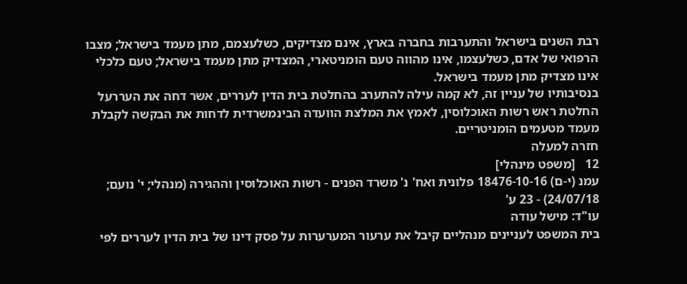רבת השנים בישראל והתערבות בחברה בארץ, אינם מצדיקים, כשלעצמם, מתן מעמד בישראל; מצבו הרפואי של אדם, כשלעצמו, אינו מהווה טעם הומניטארי, המצדיק מתן מעמד בישראל; טעם כלכלי אינו מצדיק מתן מעמד בישראל.
בנסיבותיו של עניין זה, לא קמה עילה להתערב בהחלטת בית הדין לעררים, אשר דחה את העררעל החלטת ראש רשות האוכלוסין, לאמץ את המלצת הוועדה הבינמשרדית לדחות את הבקשה לקבלת מעמד מטעמים הומניטריים.
חזרה למעלה
12   [משפט מינהלי]
עמנ (י-ם) 18476-10-16 פלונית ואח' נ' משרד הפנים - רשות האוכלוסין וההגירה (מנהלי; י' נועם; 24/07/18) - 23 ע'
עו"ד: מישל עודה
בית המשפט לעניינים מנהליים קיבל את ערעור המערערות על פסק דינו של בית הדין לעררים לפי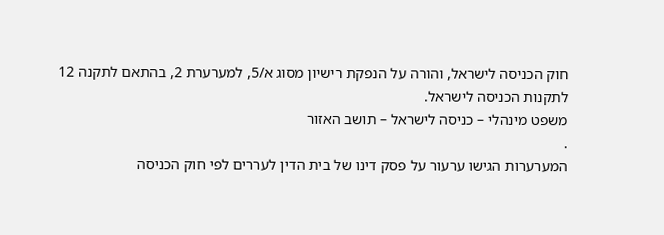חוק הכניסה לישראל, והורה על הנפקת רישיון מסוג א/5, למערערת 2, בהתאם לתקנה 12 לתקנות הכניסה לישראל.
משפט מינהלי – כניסה לישראל – תושב האזור
.
המערערות הגישו ערעור על פסק דינו של בית הדין לעררים לפי חוק הכניסה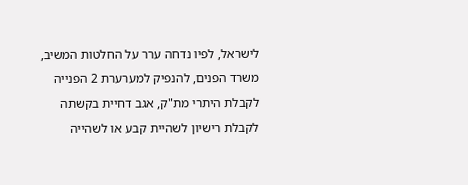לישראל, לפיו נדחה ערר על החלטות המשיב, משרד הפנים, להנפיק למערערת 2 הפנייה לקבלת היתרי מת"ק, אגב דחיית בקשתה לקבלת רישיון לשהיית קבע או לשהייה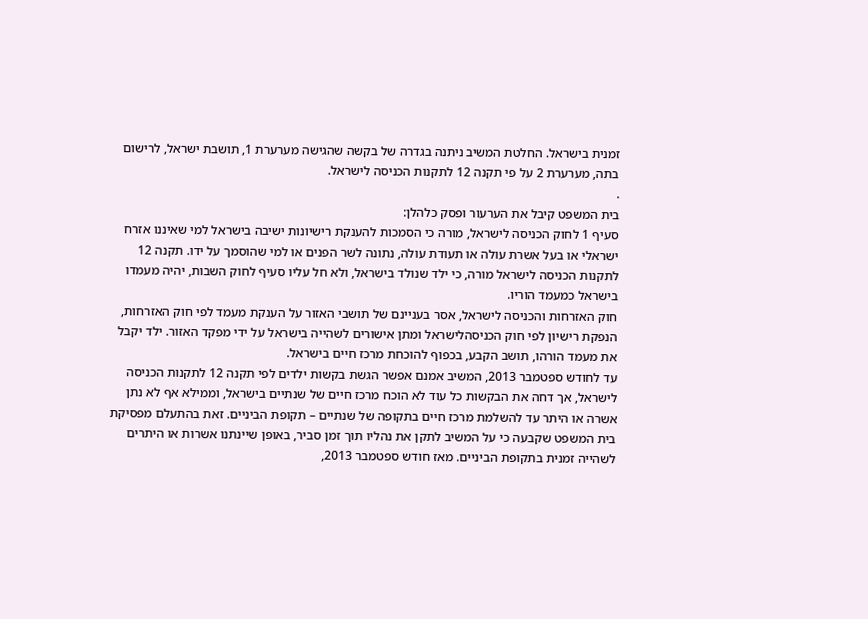זמנית בישראל. החלטת המשיב ניתנה בגדרה של בקשה שהגישה מערערת 1, תושבת ישראל, לרישום בתה, מערערת 2 על פי תקנה 12 לתקנות הכניסה לישראל.
.
בית המשפט קיבל את הערעור ופסק כלהלן:
סעיף 1 לחוק הכניסה לישראל, מורה כי הסמכות להענקת רישיונות ישיבה בישראל למי שאיננו אזרח ישראלי או בעל אשרת עולה או תעודת עולה, נתונה לשר הפנים או למי שהוסמך על ידו. תקנה 12 לתקנות הכניסה לישראל מורה, כי ילד שנולד בישראל, ולא חל עליו סעיף לחוק השבות, יהיה מעמדו בישראל כמעמד הוריו.
חוק האזרחות והכניסה לישראל, אסר בעניינם של תושבי האזור על הענקת מעמד לפי חוק האזרחות, הנפקת רישיון לפי חוק הכניסהלישראל ומתן אישורים לשהייה בישראל על ידי מפקד האזור. ילד יקבל את מעמד הורהו, תושב הקבע, בכפוף להוכחת מרכז חיים בישראל.
עד לחודש ספטמבר 2013, המשיב אמנם אפשר הגשת בקשות ילדים לפי תקנה 12 לתקנות הכניסה לישראל, אך דחה את הבקשות כל עוד לא הוכח מרכז חיים של שנתיים בישראל, וממילא אף לא נתן אשרה או היתר עד להשלמת מרכז חיים בתקופה של שנתיים – תקופת הביניים. זאת בהתעלם מפסיקת בית המשפט שקבעה כי על המשיב לתקן את נהליו תוך זמן סביר, באופן שיינתנו אשרות או היתרים לשהייה זמנית בתקופת הביניים. מאז חודש ספטמבר 2013,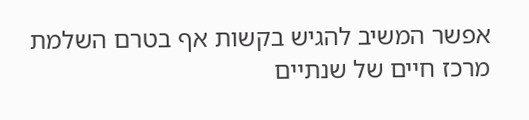אפשר המשיב להגיש בקשות אף בטרם השלמת מרכז חיים של שנתיים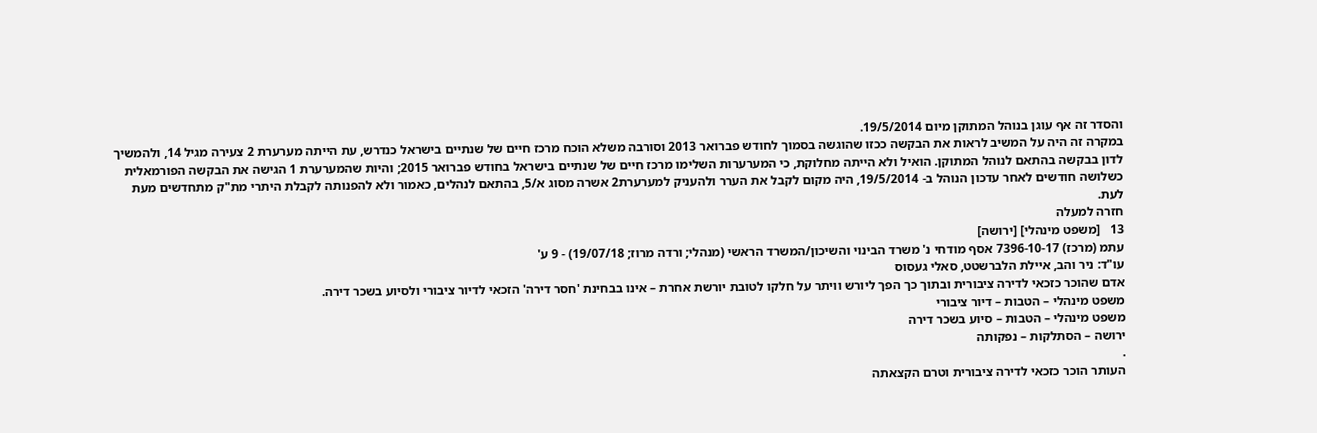והסדר זה אף עוגן בנוהל המתוקן מיום 19/5/2014.
במקרה זה היה על המשיב לראות את הבקשה ככזו שהוגשה בסמוך לחודש פברואר 2013 וסורבה משלא הוכח מרכז חיים של שנתיים בישראל כנדרש, עת הייתה מערערת 2 צעירה מגיל 14, ולהמשיך לדון בבקשה בהתאם לנוהל המתוקן. הואיל ולא הייתה מחלוקת, כי המערערות השלימו מרכז חיים של שנתיים בישראל בחודש פברואר 2015; והיות שהמערערת 1 הגישה את הבקשה הפורמאלית כשלושה חודשים לאחר עדכון הנוהל ב- 19/5/2014, היה מקום לקבל את הערר ולהעניק למערערת2 אשרה מסוג א/5, בהתאם לנהלים, כאמור ולא להפנותה לקבלת היתרי מת"ק מתחדשים מעת לעת.
חזרה למעלה
13   [משפט מינהלי] [ירושה]
עתמ (מרכז) 7396-10-17 אסף מודחי נ' משרד הבינוי והשיכון/המשרד הראשי (מנהלי; ורדה מרוז; 19/07/18) - 9 ע'
עו"ד: ניר והב, איילת הלברשטט, סאלי געסוס
אדם שהוכר כזכאי לדירה ציבורית ובתוך כך הפך ליורש וויתר על חלקו לטובת יורשת אחרת – אינו בבחינת 'חסר דירה' הזכאי לדיור ציבורי ולסיוע בשכר דירה.
משפט מינהלי – הטבות – דיור ציבורי
משפט מינהלי – הטבות – סיוע בשכר דירה
ירושה – הסתלקות – נפקותה
.
העותר הוכר כזכאי לדירה ציבורית וטרם הקצאתה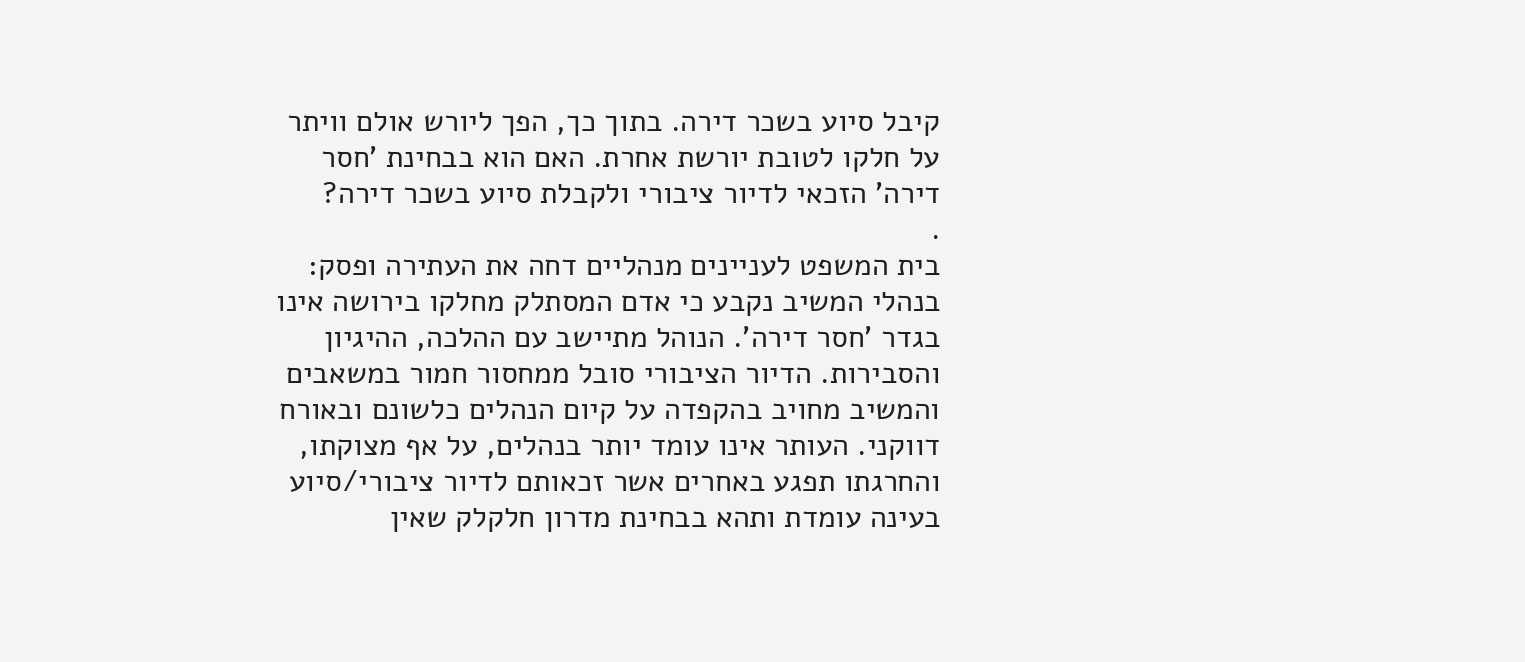קיבל סיוע בשכר דירה. בתוך כך, הפך ליורש אולם וויתר על חלקו לטובת יורשת אחרת. האם הוא בבחינת 'חסר דירה' הזכאי לדיור ציבורי ולקבלת סיוע בשכר דירה?
.
בית המשפט לעניינים מנהליים דחה את העתירה ופסק:
בנהלי המשיב נקבע כי אדם המסתלק מחלקו בירושה אינו בגדר 'חסר דירה'. הנוהל מתיישב עם ההלכה, ההיגיון והסבירות. הדיור הציבורי סובל ממחסור חמור במשאבים והמשיב מחויב בהקפדה על קיום הנהלים כלשונם ובאורח דווקני. העותר אינו עומד יותר בנהלים, על אף מצוקתו, והחרגתו תפגע באחרים אשר זכאותם לדיור ציבורי/סיוע בעינה עומדת ותהא בבחינת מדרון חלקלק שאין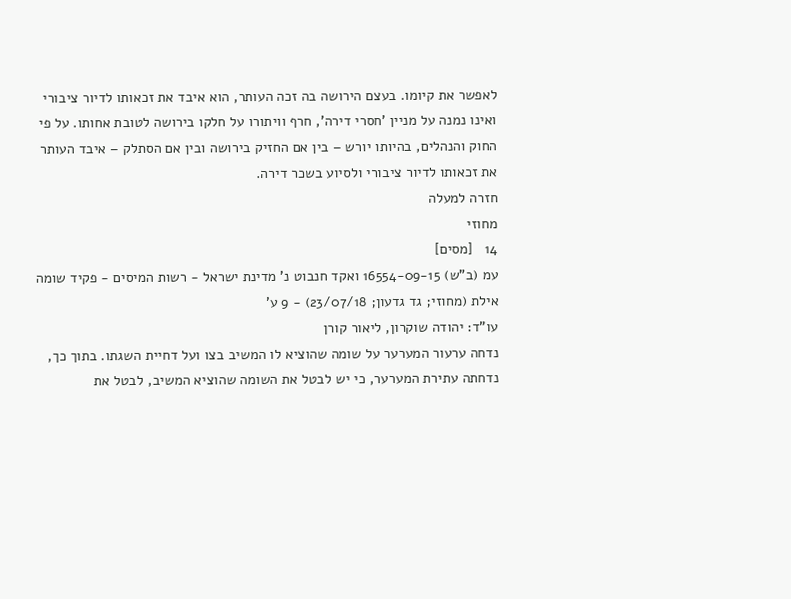לאפשר את קיומו. בעצם הירושה בה זכה העותר, הוא איבד את זכאותו לדיור ציבורי ואינו נמנה על מניין 'חסרי דירה', חרף וויתורו על חלקו בירושה לטובת אחותו. על פי החוק והנהלים, בהיותו יורש – בין אם החזיק בירושה ובין אם הסתלק – איבד העותר את זכאותו לדיור ציבורי ולסיוע בשכר דירה.
חזרה למעלה
מחוזי
14   [מסים]
עמ (ב"ש) 16554-09-15 ואקד חנבוט נ' מדינת ישראל - רשות המיסים - פקיד שומה אילת (מחוזי; גד גדעון; 23/07/18) - 9 ע'
עו"ד: יהודה שוקרון, ליאור קורן
נדחה ערעור המערער על שומה שהוציא לו המשיב בצו ועל דחיית השגתו. בתוך כך, נדחתה עתירת המערער, כי יש לבטל את השומה שהוציא המשיב, לבטל את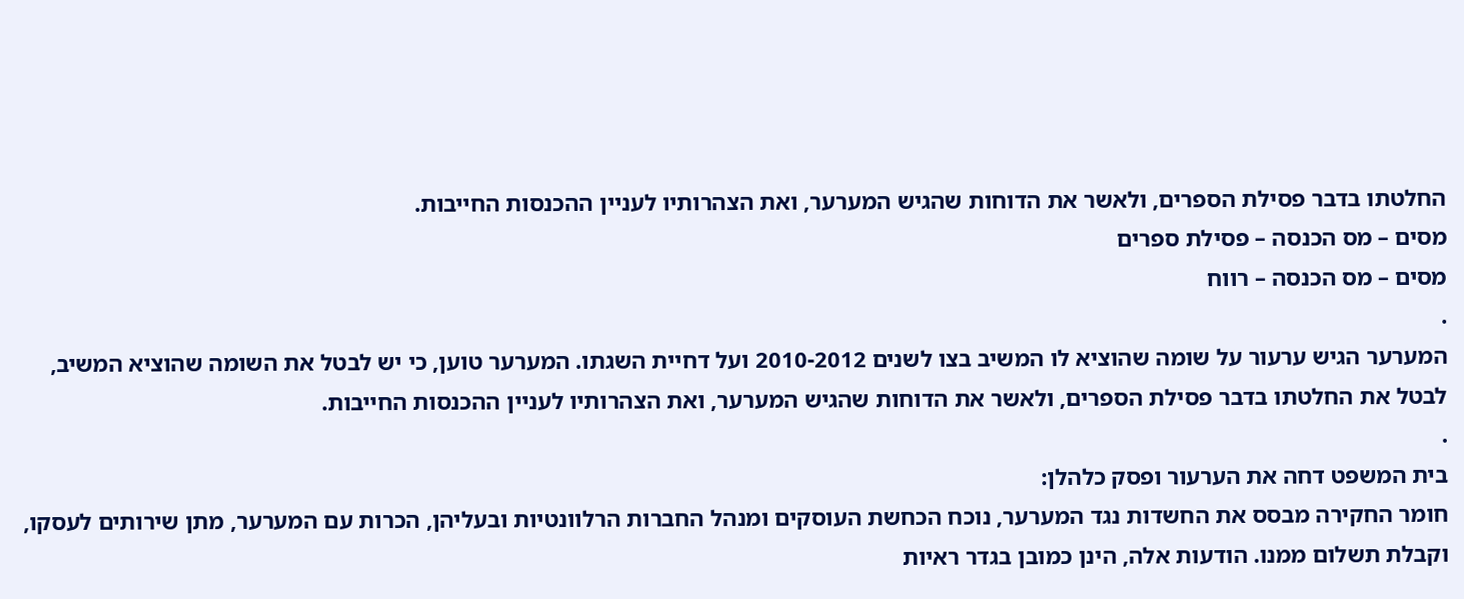החלטתו בדבר פסילת הספרים, ולאשר את הדוחות שהגיש המערער, ואת הצהרותיו לעניין ההכנסות החייבות.
מסים – מס הכנסה – פסילת ספרים
מסים – מס הכנסה – רווח
.
המערער הגיש ערעור על שומה שהוציא לו המשיב בצו לשנים 2010-2012 ועל דחיית השגתו. המערער טוען, כי יש לבטל את השומה שהוציא המשיב, לבטל את החלטתו בדבר פסילת הספרים, ולאשר את הדוחות שהגיש המערער, ואת הצהרותיו לעניין ההכנסות החייבות.
.
בית המשפט דחה את הערעור ופסק כלהלן:
חומר החקירה מבסס את החשדות נגד המערער, נוכח הכחשת העוסקים ומנהל החברות הרלוונטיות ובעליהן, הכרות עם המערער, מתן שירותים לעסקו, וקבלת תשלום ממנו. הודעות אלה, הינן כמובן בגדר ראיות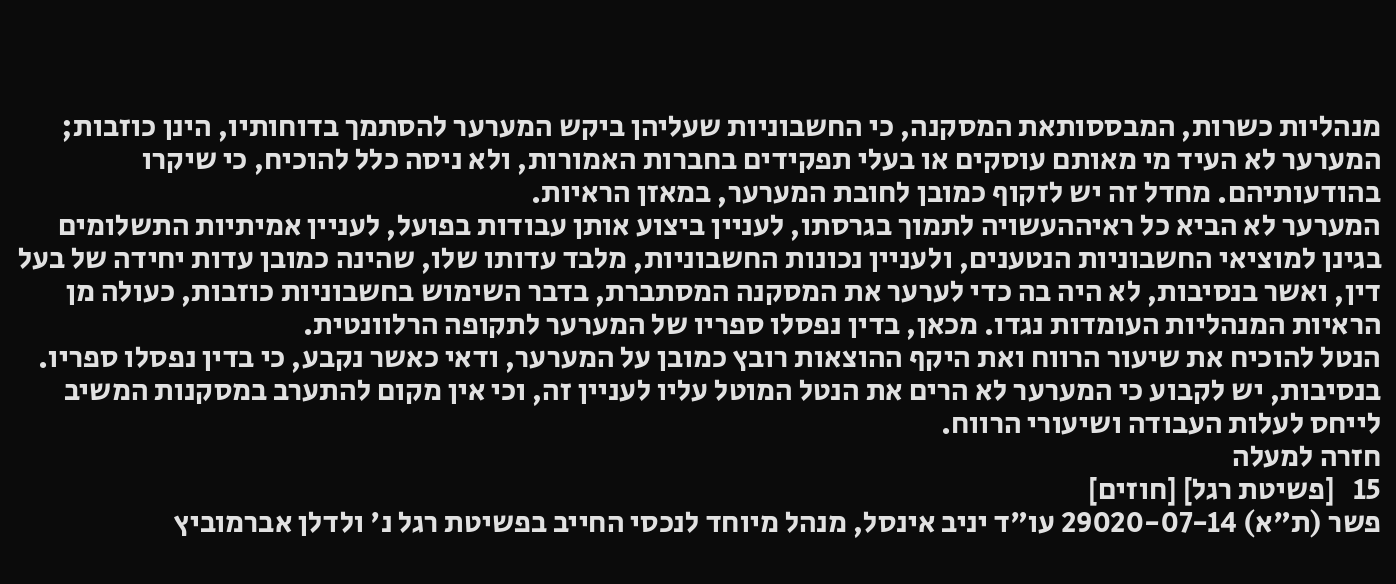מנהליות כשרות, המבססותאת המסקנה, כי החשבוניות שעליהן ביקש המערער להסתמך בדוחותיו, הינן כוזבות; המערער לא העיד מי מאותם עוסקים או בעלי תפקידים בחברות האמורות, ולא ניסה כלל להוכיח, כי שיקרו בהודעותיהם. מחדל זה יש לזקוף כמובן לחובת המערער, במאזן הראיות.
המערער לא הביא כל ראיההעשויה לתמוך בגרסתו, לעניין ביצוע אותן עבודות בפועל, לעניין אמיתיות התשלומים בגינן למוציאי החשבוניות הנטענים, ולעניין נכונות החשבוניות, מלבד עדותו שלו, שהינה כמובן עדות יחידה של בעל דין, ואשר בנסיבות, לא היה בה כדי לערער את המסקנה המסתברת, בדבר השימוש בחשבוניות כוזבות, כעולה מן הראיות המנהליות העומדות נגדו. מכאן, בדין נפסלו ספריו של המערער לתקופה הרלוונטית.
הנטל להוכיח את שיעור הרווח ואת היקף ההוצאות רובץ כמובן על המערער, ודאי כאשר נקבע, כי בדין נפסלו ספריו. בנסיבות, יש לקבוע כי המערער לא הרים את הנטל המוטל עליו לעניין זה, וכי אין מקום להתערב במסקנות המשיב לייחס לעלות העבודה ושיעורי הרווח.
חזרה למעלה
15   [פשיטת רגל] [חוזים]
פשר (ת"א) 29020-07-14 עו"ד יניב אינסל, מנהל מיוחד לנכסי החייב בפשיטת רגל נ' ולדלן אברמוביץ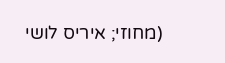(מחוזי; איריס לושי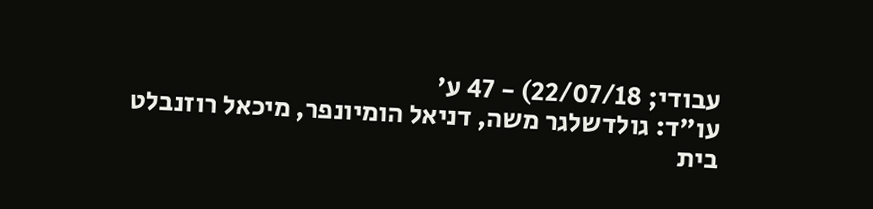עבודי; 22/07/18) - 47 ע'
עו"ד: גולדשלגר משה, דניאל הומיונפר, מיכאל רוזנבלט
בית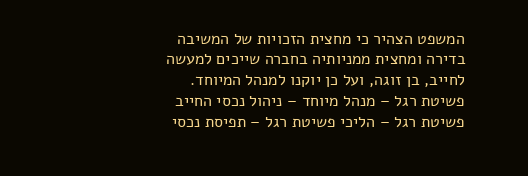המשפט הצהיר כי מחצית הזכויות של המשיבה בדירה ומחצית ממניותיה בחברה שייכים למעשה לחייב, בן זוגה, ועל כן יוקנו למנהל המיוחד.
פשיטת רגל – מנהל מיוחד – ניהול נכסי החייב
פשיטת רגל – הליכי פשיטת רגל – תפיסת נכסי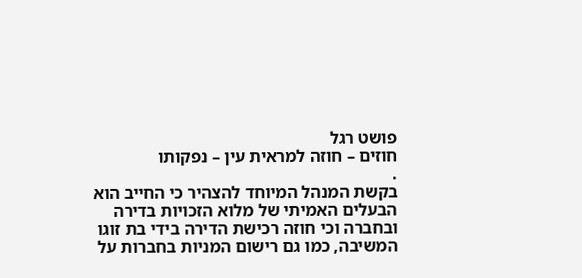פושט רגל
חוזים – חוזה למראית עין – נפקותו
.
בקשת המנהל המיוחד להצהיר כי החייב הוא הבעלים האמיתי של מלוא הזכויות בדירה ובחברה וכי חוזה רכישת הדירה בידי בת זוגו המשיבה, כמו גם רישום המניות בחברות על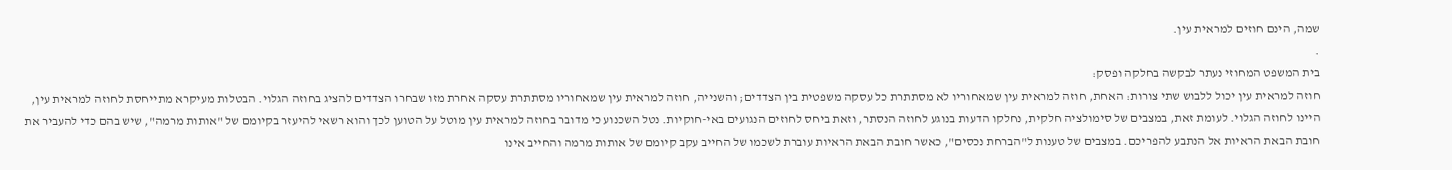שמה, הינם חוזים למראית עין.
.
בית המשפט המחוזי נעתר לבקשה בחלקה ופסק:
חוזה למראית עין יכול ללבוש שתי צורות: האחת, חוזה למראית עין שמאחוריו לא מסתתרת כל עסקה משפטית בין הצדדים; והשנייה, חוזה למראית עין שמאחוריו מסתתרת עסקה אחרת מזו שבחרו הצדדים להציג בחוזה הגלוי. הבטלות מעיקרא מתייחסת לחוזה למראית עין, היינו לחוזה הגלוי. לעומת זאת, במצבים של סימולציה חלקית, נחלקו הדעות בנוגע לחוזה הנסתר, וזאת ביחס לחוזים הנגועים באי-חוקיות. נטל השכנוע כי מדובר בחוזה למראית עין מוטל על הטוען לכך והוא רשאי להיעזר בקיומם של "אותות מרמה", שיש בהם כדי להעביר את חובת הבאת הראיות אל הנתבע להפריכם. במצבים של טענות ל"הברחת נכסים", כאשר חובת הבאת הראיות עוברת לשכמו של החייב עקב קיומם של אותות מרמה והחייב אינו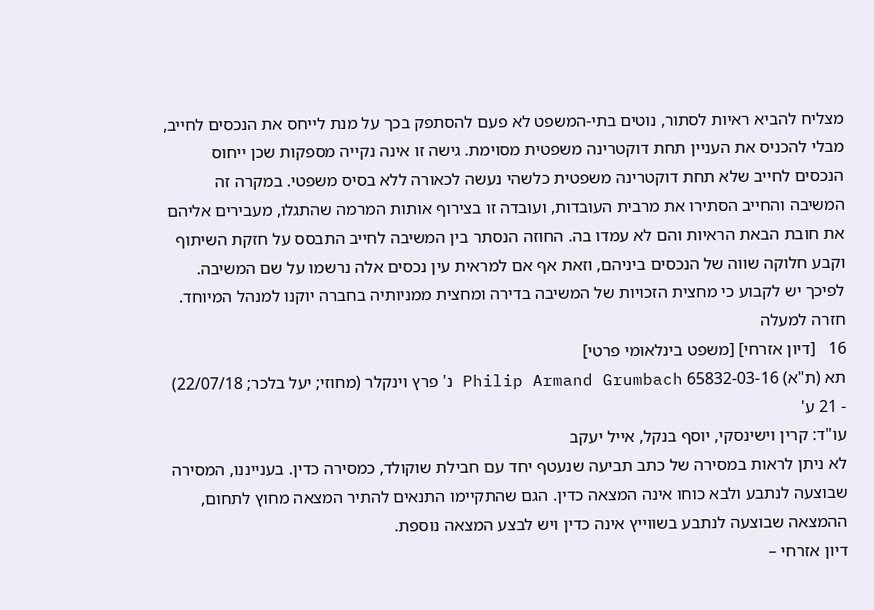מצליח להביא ראיות לסתור, נוטים בתי-המשפט לא פעם להסתפק בכך על מנת לייחס את הנכסים לחייב, מבלי להכניס את העניין תחת דוקטרינה משפטית מסוימת. גישה זו אינה נקייה מספקות שכן ייחוס הנכסים לחייב שלא תחת דוקטרינה משפטית כלשהי נעשה לכאורה ללא בסיס משפטי. במקרה זה המשיבה והחייב הסתירו את מרבית העובדות, ועובדה זו בצירוף אותות המרמה שהתגלו, מעבירים אליהם את חובת הבאת הראיות והם לא עמדו בה. החוזה הנסתר בין המשיבה לחייב התבסס על חזקת השיתוף וקבע חלוקה שווה של הנכסים ביניהם, וזאת אף אם למראית עין נכסים אלה נרשמו על שם המשיבה. לפיכך יש לקבוע כי מחצית הזכויות של המשיבה בדירה ומחצית ממניותיה בחברה יוקנו למנהל המיוחד.
חזרה למעלה
16   [דיון אזרחי] [משפט בינלאומי פרטי]
תא (ת"א) 65832-03-16 Philip Armand Grumbach נ' פרץ וינקלר (מחוזי; יעל בלכר; 22/07/18) - 21 ע'
עו"ד: קרין וישינסקי, יוסף בנקל, אייל יעקב
לא ניתן לראות במסירה של כתב תביעה שנעטף יחד עם חבילת שוקולד, כמסירה כדין. בענייננו, המסירה שבוצעה לנתבע ולבא כוחו אינה המצאה כדין. הגם שהתקיימו התנאים להתיר המצאה מחוץ לתחום, ההמצאה שבוצעה לנתבע בשווייץ אינה כדין ויש לבצע המצאה נוספת.
דיון אזרחי –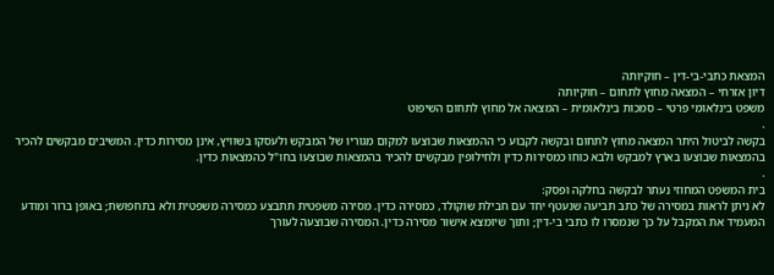המצאת כתבי-בי-דין – חוקיותה
דיון אזרחי – המצאה מחוץ לתחום – חוקיותה
משפט בינלאומי פרטי – סמכות בינלאומית – המצאה אל מחוץ לתחום השיפוט
.
בקשה לביטול היתר המצאה מחוץ לתחום ובקשה לקבוע כי ההמצאות שבוצעו למקום מגוריו של המבקש ולעסקו בשוויץ, אינן מסירות כדין. המשיבים מבקשים להכיר בהמצאות שבוצעו בארץ למבקש ולבא כוחו כמסירות כדין ולחילופין מבקשים להכיר בהמצאות שבוצעו בחו"ל כהמצאות כדין.
.
בית המשפט המחוזי נעתר לבקשה בחלקה ופסק:
לא ניתן לראות במסירה של כתב תביעה שנעטף יחד עם חבילת שוקולד, כמסירה כדין. מסירה משפטית תתבצע כמסירה משפטית ולא בתחפושת; באופן ברור ומודע המעמיד את המקבל על כך שנמסרו לו כתבי בי-דין; ותוך שיומצא אישור מסירה כדין. המסירה שבוצעה לעורך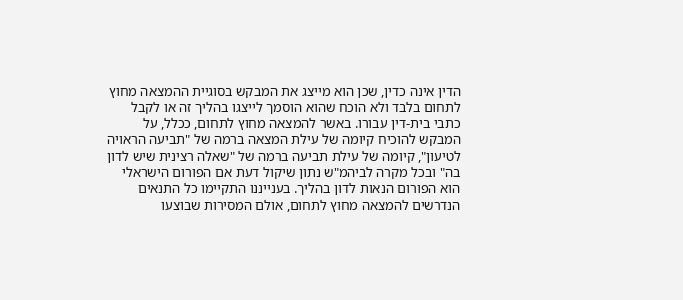הדין אינה כדין, שכן הוא מייצג את המבקש בסוגיית ההמצאה מחוץ לתחום בלבד ולא הוכח שהוא הוסמך לייצגו בהליך זה או לקבל כתבי בית-דין עבורו. באשר להמצאה מחוץ לתחום, ככלל, על המבקש להוכיח קיומה של עילת המצאה ברמה של "תביעה הראויה לטיעון", קיומה של עילת תביעה ברמה של "שאלה רצינית שיש לדון בה" ובכל מקרה לביהמ"ש נתון שיקול דעת אם הפורום הישראלי הוא הפורום הנאות לדון בהליך. בענייננו התקיימו כל התנאים הנדרשים להמצאה מחוץ לתחום, אולם המסירות שבוצעו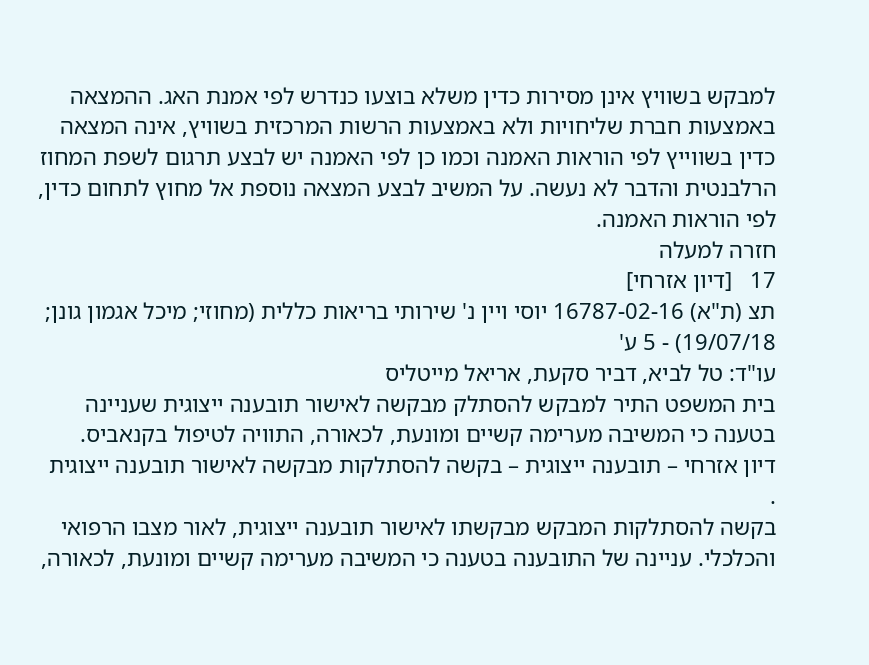למבקש בשוויץ אינן מסירות כדין משלא בוצעו כנדרש לפי אמנת האג. ההמצאה באמצעות חברת שליחויות ולא באמצעות הרשות המרכזית בשוויץ, אינה המצאה כדין בשווייץ לפי הוראות האמנה וכמו כן לפי האמנה יש לבצע תרגום לשפת המחוז הרלבנטית והדבר לא נעשה. על המשיב לבצע המצאה נוספת אל מחוץ לתחום כדין, לפי הוראות האמנה.
חזרה למעלה
17   [דיון אזרחי]
תצ (ת"א) 16787-02-16 יוסי ויין נ' שירותי בריאות כללית (מחוזי; מיכל אגמון גונן; 19/07/18) - 5 ע'
עו"ד: טל לביא, דביר סקעת, אריאל מייטליס
בית המשפט התיר למבקש להסתלק מבקשה לאישור תובענה ייצוגית שעניינה בטענה כי המשיבה מערימה קשיים ומונעת, לכאורה, התוויה לטיפול בקנאביס.
דיון אזרחי – תובענה ייצוגית – בקשה להסתלקות מבקשה לאישור תובענה ייצוגית
.
בקשה להסתלקות המבקש מבקשתו לאישור תובענה ייצוגית, לאור מצבו הרפואי והכלכלי. עניינה של התובענה בטענה כי המשיבה מערימה קשיים ומונעת, לכאורה,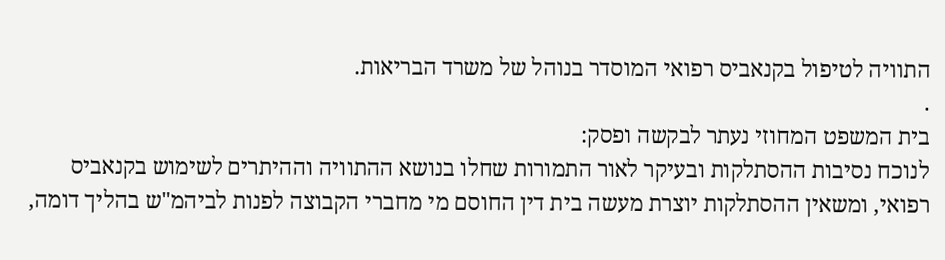התוויה לטיפול בקנאביס רפואי המוסדר בנוהל של משרד הבריאות.
.
בית המשפט המחוזי נעתר לבקשה ופסק:
לנוכח נסיבות ההסתלקות ובעיקר לאור התמורות שחלו בנושא ההתוויה וההיתרים לשימוש בקנאביס רפואי, ומשאין ההסתלקות יוצרת מעשה בית דין החוסם מי מחברי הקבוצה לפנות לביהמ"ש בהליך דומה,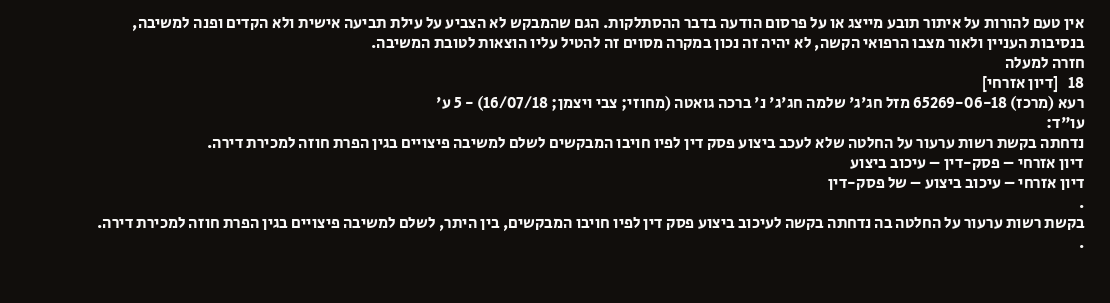אין טעם להורות על איתור תובע מייצג או על פרסום הודעה בדבר ההסתלקות. הגם שהמבקש לא הצביע על עילת תביעה אישית ולא הקדים ופנה למשיבה, בנסיבות העניין ולאור מצבו הרפואי הקשה, לא יהיה זה נכון במקרה מסוים זה להטיל עליו הוצאות לטובת המשיבה.
חזרה למעלה
18   [דיון אזרחי]
רעא (מרכז) 65269-06-18 מזל חג'ג' שלמה חג'ג' נ' ברכה גואטה (מחוזי; צבי ויצמן; 16/07/18) - 5 ע'
עו"ד:
נדחתה בקשת רשות ערעור על החלטה שלא לעכב ביצוע פסק דין לפיו חויבו המבקשים לשלם למשיבה פיצויים בגין הפרת חוזה למכירת דירה.
דיון אזרחי – פסק-דין – עיכוב ביצוע
דיון אזרחי – עיכוב ביצוע – של פסק-דין
.
בקשת רשות ערעור על החלטה בה נדחתה בקשה לעיכוב ביצוע פסק דין לפיו חויבו המבקשים, בין היתר, לשלם למשיבה פיצויים בגין הפרת חוזה למכירת דירה.
.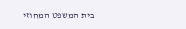בית המשפט המחוזי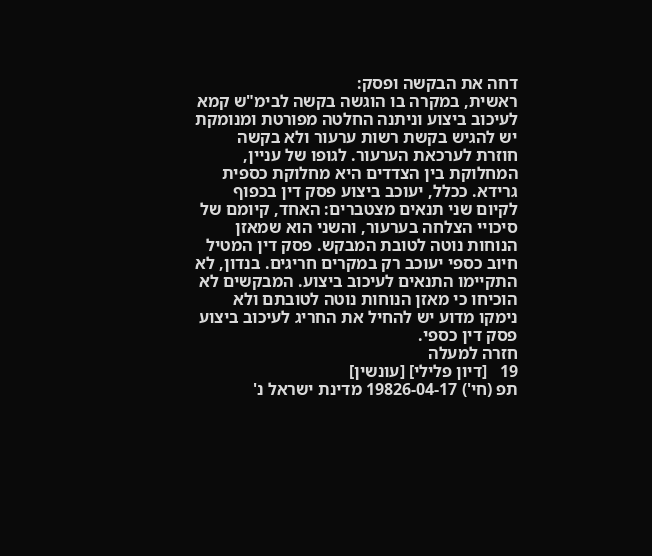דחה את הבקשה ופסק:
ראשית, במקרה בו הוגשה בקשה לבימ"ש קמא לעיכוב ביצוע וניתנה החלטה מפורטת ומנומקת יש להגיש בקשת רשות ערעור ולא בקשה חוזרת לערכאת הערעור. לגופו של עניין, המחלוקת בין הצדדים היא מחלוקת כספית גרידא. ככלל, יעוכב ביצוע פסק דין בכפוף לקיום שני תנאים מצטברים: האחד, קיומם של סיכויי הצלחה בערעור, והשני הוא שמאזן הנוחות נוטה לטובת המבקש. פסק דין המטיל חיוב כספי יעוכב רק במקרים חריגים. בנדון, לא התקיימו התנאים לעיכוב ביצוע. המבקשים לא הוכיחו כי מאזן הנוחות נוטה לטובתם ולא נימקו מדוע יש להחיל את החריג לעיכוב ביצוע פסק דין כספי.
חזרה למעלה
19   [דיון פלילי] [עונשין]
תפ (חי') 19826-04-17 מדינת ישראל נ'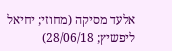אלעד מסיקה (מחוזי; יחיאל ליפשיץ; 28/06/18)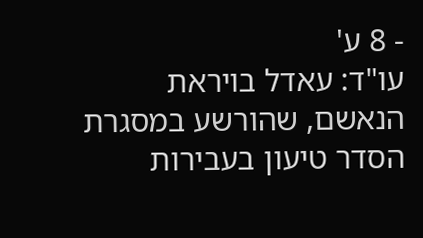- 8 ע'
עו"ד: עאדל בויראת
הנאשם, שהורשע במסגרת הסדר טיעון בעבירות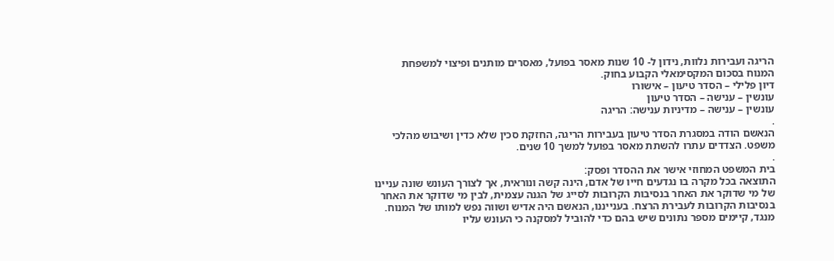הריגה ועבירות נלוות, נידון ל- 10 שנות מאסר בפועל, מאסרים מותנים ופיצוי למשפחת המנוח בסכום המקסימאלי הקבוע בחוק.
דיון פלילי – הסדר טיעון – אישורו
עונשין – ענישה – הסדר טיעון
עונשין – ענישה – מדיניות ענישה: הריגה
.
הנאשם הודה במסגרת הסדר טיעון בעבירות הריגה, החזקת סכין שלא כדין ושיבוש מהלכי משפט. הצדדים עתרו להשתת מאסר בפועל למשך 10 שנים.
.
בית המשפט המחוזי אישר את ההסדר ופסק:
התוצאה בכל מקרה בו נגדעים חייו של אדם, הינה קשה ונוראית, אך לצורך העונש שונה עניינו של מי שדוקר את האחר בנסיבות הקרובות לסייג של הגנה עצמית, לבין מי שדוקר את האחר בנסיבות הקרובות לעבירת הרצח. בענייננו, הנאשם היה אדיש ושווה נפש למותו של המנוח. מנגד, קיימים מספר נתונים שיש בהם כדי להוביל למסקנה כי העונש עליו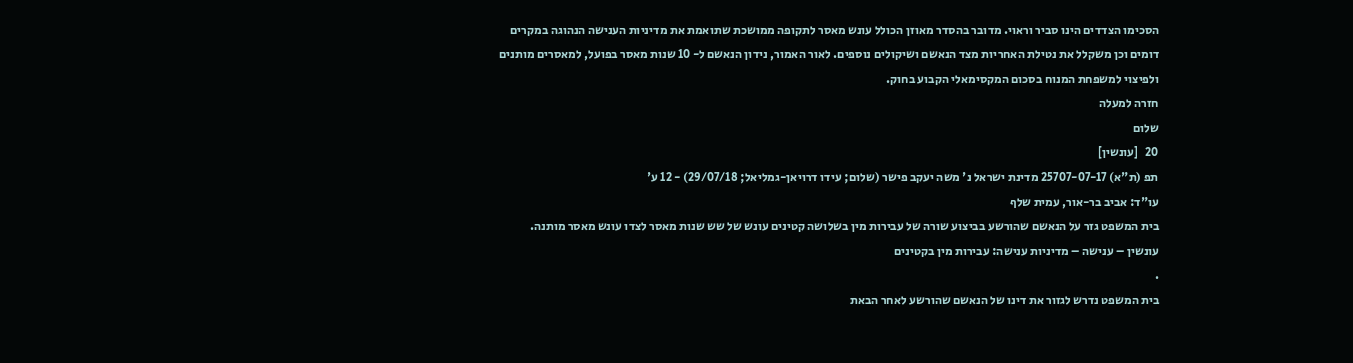הסכימו הצדדים הינו סביר וראוי. מדובר בהסדר מאוזן הכולל עונש מאסר לתקופה ממושכת שתואמת את מדיניות הענישה הנהוגה במקרים דומים וכן משקלל את נטילת האחריות מצד הנאשם ושיקולים נוספים. לאור האמור, נידון הנאשם ל- 10 שנות מאסר בפועל, למאסרים מותנים ולפיצוי למשפחת המנוח בסכום המקסימאלי הקבוע בחוק.
חזרה למעלה
שלום
20   [עונשין]
תפ (ת"א) 25707-07-17 מדינת ישראל נ' משה יעקב פישר (שלום; עידו דרויאן-גמליאל; 29/07/18) - 12 ע'
עו"ד: אביב בר-אור, עמית שלף
בית המשפט גזר על הנאשם שהורשע בביצוע שורה של עבירות מין בשלושה קטינים עונש של שש שנות מאסר לצדו עונש מאסר מותנה.
עונשין – ענישה – מדיניות ענישה: עבירות מין בקטינים
.
בית המשפט נדרש לגזור את דינו של הנאשם שהורשע לאחר הבאת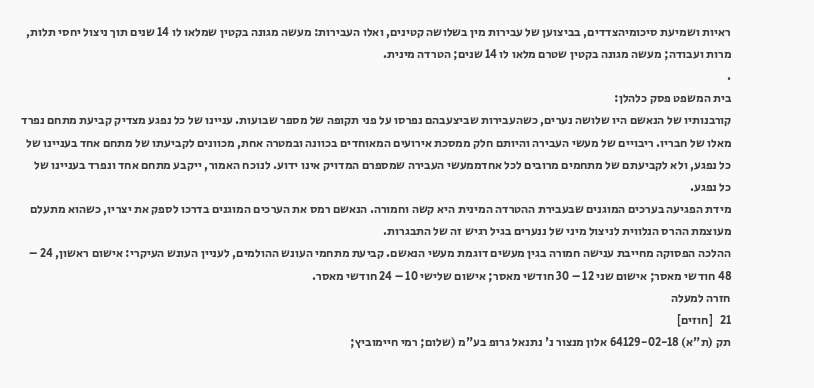ראיות ושמיעת סיכומיהצדדים, בביצוען של עבירות מין בשלושה קטינים, ואלו העבירות: מעשה מגונה בקטין שמלאו לו 14 שנים תוך ניצול יחסי תלות, מרות ועבודה; מעשה מגונה בקטין שטרם מלאו לו 14 שנים; הטרדה מינית.
.
בית המשפט פסק כלהלן:
קורבנותיו של הנאשם היו שלושה נערים, כשהעבירות שביצעבהם נפרסו על פני תקופה של מספר שבועות. עניינו של כל נפגע מצדיק קביעת מתחם נפרד מאלו של חבריו. ריבויים של מעשי העבירה והיותם חלק ממסכת אירועים המאוחדים בכוונה ובמטרה אחת, מכוונים לקביעתו של מתחם אחד בעניינו של כל נפגע, ולא לקביעתם של מתחמים מרובים לכל אחדממעשי העבירה שמספרם המדויק אינו ידוע. לנוכח האמור, ייקבע מתחם אחד ונפרד בעניינו של כל נפגע.
מידת הפגיעה בערכים המוגנים שבעבירת ההטרדה המינית היא קשה וחמורה. הנאשם רמס את הערכים המוגנים בדרכו לספק את יצריו, כשהוא מתעלם מעוצמת ההרס הנלווית לניצול מיני של ננערים בגיל רגיש זה של התבגרות.
ההלכה הפסוקה מחייבת ענישה חמורה בגין מעשים דוגמת מעשי הנאשם. קביעת מתחמי העונש ההולמים, לעניין העונש העיקרי: אישום ראשון, 24 – 48 חודשי מאסר; אישום שני 12 – 30 חודשי מאסר; אישום שלישי 10 – 24 חודשי מאסר.
חזרה למעלה
21   [חוזים]
תק (ת"א) 64129-02-18 אלון מנצור נ' נתנאל גרופ בע"מ (שלום; רמי חיימוביץ;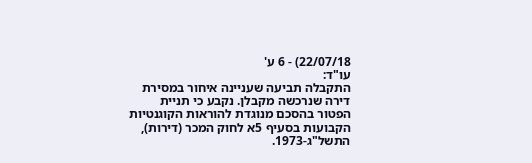22/07/18) - 6 ע'
עו"ד:
התקבלה תביעה שעניינה איחור במסירת דירה שנרכשה מקבלן. נקבע כי תניית הפטור בהסכם מנוגדת להוראות הקוגנטיות הקבועות בסעיף 5א לחוק המכר (דירות), התשל"ג-1973.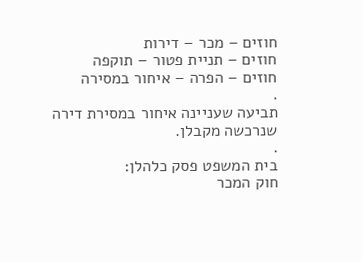חוזים – מכר – דירות
חוזים – תניית פטור – תוקפה
חוזים – הפרה – איחור במסירה
.
תביעה שעניינה איחור במסירת דירה שנרכשה מקבלן.
.
בית המשפט פסק כלהלן:
חוק המכר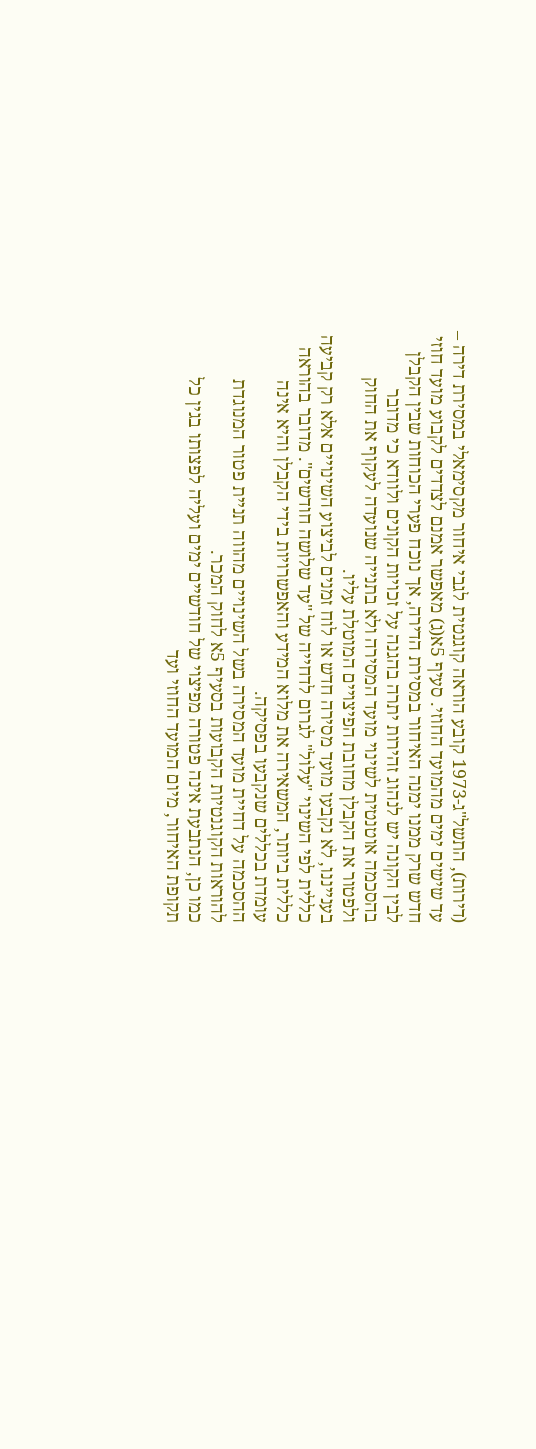(דירות), התשל"ג-1973 קובע הוראה קוגנטית לגבי איחור מקסימאלי במסירת דירה – עד שישים ימים מהמועד החוזי. סעיף 5א(ג) מאפשר אמנם לצדדים לקבוע מועד חוזי חדש שרק ממנו ימנה האיחור במסירת הדירה, אך נוכח פערי הכוחות שבין הקבלן לבין הקונה יש לנהוג זהירות יתרה בהגנה על זכויות הקונים ולוודא כי מדובר בהסכמה אוטנטית לשינוי מועד המסירה ולא בתנייה שנועדה לעקוף את החוק ולפטור את הקבלן מחובת הפיצויים המוטלת עליו.
בענייננו, לא נקבעו מועד מסירה חדש או לוח זמנים לביצוע השינויים אלא רק קביעה כללית לפי השינוי "עלול" לגרום לדחייה של "עד שלושה חודשים". מדובר בהוראה כללית ביותר, המשאירה את מלוא המידע והאפשרויות בידי הקבלן והיא אינה עומדת בכללים שנקבעו בפסיקה.
ההסכמה על דחיית מועד המסירה בשל השינויים מהווה תניית פטור המנוגדת להוראות הקוגנטיות הקבועות בסעיף 5א לחוק המכר.
כמו כן, הנתבעת אינה פטורה מפיצוי של חודשיים ימים ועליה לפצותו בגין כל תקופת האיחור, מיום המועד החוזי ועד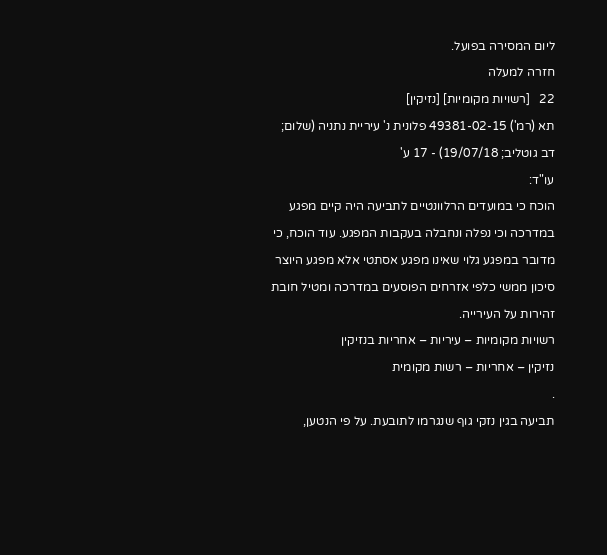ליום המסירה בפועל.
חזרה למעלה
22   [רשויות מקומיות] [נזיקין]
תא (רמ') 49381-02-15 פלונית נ' עיריית נתניה (שלום; דב גוטליב; 19/07/18) - 17 ע'
עו"ד:
הוכח כי במועדים הרלוונטיים לתביעה היה קיים מפגע במדרכה וכי נפלה ונחבלה בעקבות המפגע. עוד הוכח, כי מדובר במפגע גלוי שאינו מפגע אסתטי אלא מפגע היוצר סיכון ממשי כלפי אזרחים הפוסעים במדרכה ומטיל חובת זהירות על העירייה.
רשויות מקומיות – עיריות – אחריות בנזיקין
נזיקין – אחריות – רשות מקומית
.
תביעה בגין נזקי גוף שנגרמו לתובעת. על פי הנטען,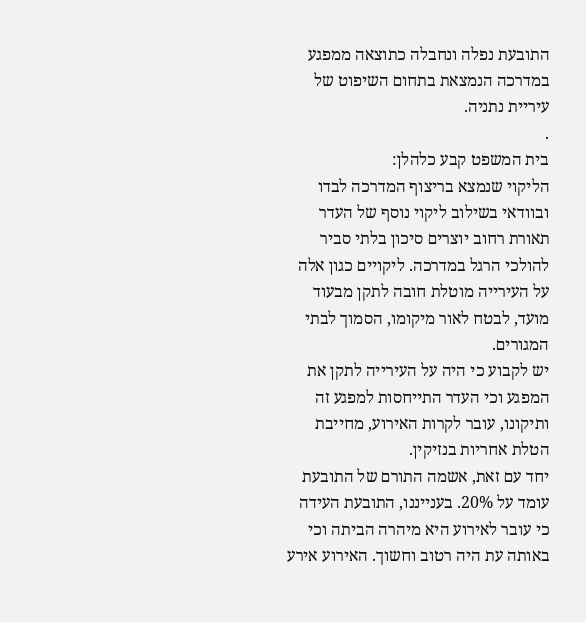התובעת נפלה ונחבלה כתוצאה ממפגע במדרכה הנמצאת בתחום השיפוט של עיריית נתניה.
.
בית המשפט קבע כלהלן:
הליקוי שנמצא בריצוף המדרכה לבדו ובוודאי בשילוב ליקוי נוסף של העדר תאורת רחוב יוצרים סיכון בלתי סביר להולכי הרגל במדרכה. ליקויים כגון אלה על העירייה מוטלת חובה לתקן מבעוד מועד, לבטח לאור מיקומו, הסמוך לבתי המגורים.
יש לקבוע כי היה על העירייה לתקן את המפגע וכי העדר התייחסות למפגע זה ותיקונו, עובר לקרות האירוע, מחייבת הטלת אחריות בנזיקין.
יחד עם זאת, אשמה התורם של התובעת עומד על 20%. בענייננו, התובעת העידה כי עובר לאירוע היא מיהרה הביתה וכי באותה עת היה רטוב וחשוך. האירוע אירע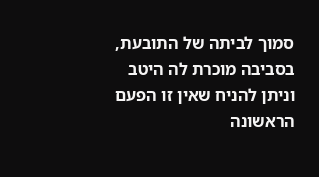סמוך לביתה של התובעת, בסביבה מוכרת לה היטב וניתן להניח שאין זו הפעם הראשונה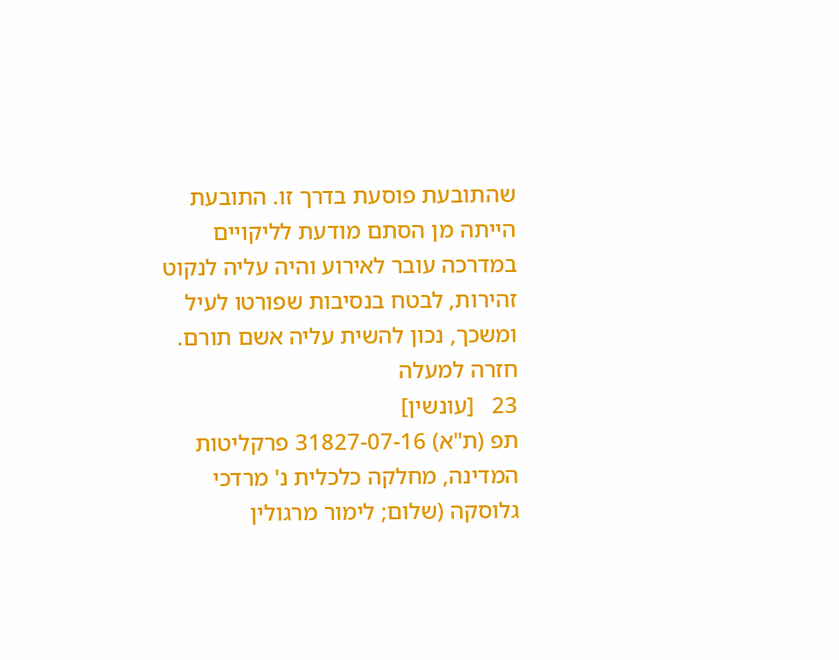שהתובעת פוסעת בדרך זו. התובעת הייתה מן הסתם מודעת לליקויים במדרכה עובר לאירוע והיה עליה לנקוט זהירות, לבטח בנסיבות שפורטו לעיל ומשכך, נכון להשית עליה אשם תורם.
חזרה למעלה
23   [עונשין]
תפ (ת"א) 31827-07-16 פרקליטות המדינה, מחלקה כלכלית נ' מרדכי גלוסקה (שלום; לימור מרגולין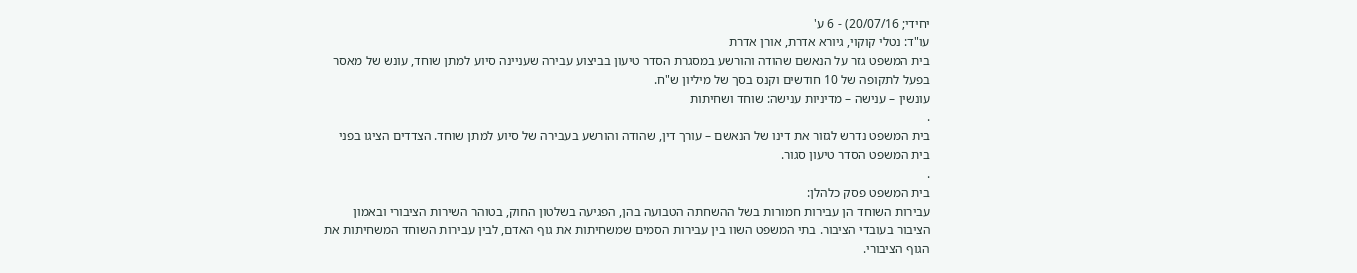יחידי; 20/07/16) - 6 ע'
עו"ד: נטלי קוקוי, גיורא אדרת, אורן אדרת
בית המשפט גזר על הנאשם שהודה והורשע במסגרת הסדר טיעון בביצוע עבירה שעניינה סיוע למתן שוחד, עונש של מאסר בפעל לתקופה של 10 חודשים וקנס בסך של מיליון ש"ח.
עונשין – ענישה – מדיניות ענישה: שוחד ושחיתות
.
בית המשפט נדרש לגזור את דינו של הנאשם – עורך דין, שהודה והורשע בעבירה של סיוע למתן שוחד. הצדדים הציגו בפני בית המשפט הסדר טיעון סגור.
.
בית המשפט פסק כלהלן:
עבירות השוחד הן עבירות חמורות בשל ההשחתה הטבועה בהן, הפגיעה בשלטון החוק, בטוהר השירות הציבורי ובאמון הציבור בעובדי הציבור. בתי המשפט השוו בין עבירות הסמים שמשחיתות את גוף האדם, לבין עבירות השוחד המשחיתות את הגוף הציבורי.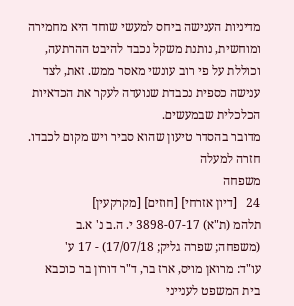מדיניות הענישה ביחס למעשי שוחד היא מחמירה ומוחשית, נותנת משקל נכבד להיבט ההרתעה, וכוללת על פי רוב עונשי מאסר ממש. זאת, לצד ענישה כספית נכבדת שנועדה לעקר את הכדאיות הכלכלית שבמעשים.
מדובר בהסדר טיעון שהוא סביר ויש מקום לכבדו.
חזרה למעלה
משפחה
24   [דיון אזרחי] [חוזים] [מקרקעין]
תלהמ (ת"א) 3898-07-17 י. ה.ב נ' א.ב (משפחה; שפרה גליק; 17/07/18) - 17 ע'
עו"ד: מרואן מויס, ארז בר, ד"ר דורון בר כוכבא
בית המשפט לענייני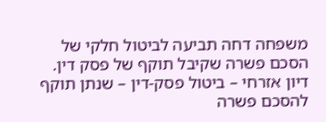משפחה דחה תביעה לביטול חלקי של הסכם פשרה שקיבל תוקף של פסק דין.
דיון אזרחי – ביטול פסק-דין – שנתן תוקף להסכם פשרה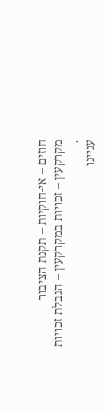חוזים – אי-חוקיות – תקנת הציבור
מקרקעין – זכויות במקרקעין – הגבלת זכויות
.
עניינו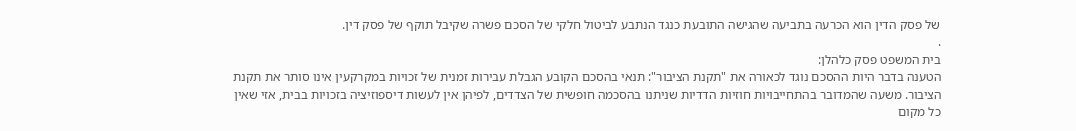של פסק הדין הוא הכרעה בתביעה שהגישה התובעת כנגד הנתבע לביטול חלקי של הסכם פשרה שקיבל תוקף של פסק דין.
.
בית המשפט פסק כלהלן:
הטענה בדבר היות ההסכם נוגד לכאורה את "תקנת הציבור": תנאי בהסכם הקובע הגבלת עבירות זמנית של זכויות במקרקעין אינו סותר את תקנת הציבור. משעה שהמדובר בהתחייבויות חוזיות הדדיות שניתנו בהסכמה חופשית של הצדדים, לפיהן אין לעשות דיספוזיציה בזכויות בבית, אזי שאין כל מקום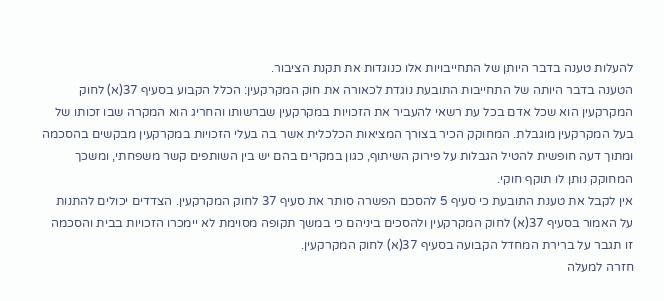להעלות טענה בדבר היותן של התחייבויות אלו כנוגדות את תקנת הציבור.
הטענה בדבר היותה של התחייבות התובעת נוגדת לכאורה את חוק המקרקעין: הכלל הקבוע בסעיף 37(א) לחוק המקרקעין הוא שכל אדם בכל עת רשאי להעביר את הזכויות במקרקעין שברשותו והחריג הוא המקרה שבו זכותו של בעל המקרקעין מוגבלת. המחוקק הכיר בצורך המציאות הכלכלית אשר בה בעלי הזכויות במקרקעין מבקשים בהסכמה ומתוך דעה חופשית להטיל הגבלות על פירוק השיתוף, כגון במקרים בהם יש בין השותפים קשר משפחתי, ומשכך המחוקק נותן לו תוקף חוקי.
אין לקבל את טענת התובעת כי סעיף 5 להסכם הפשרה סותר את סעיף 37 לחוק המקרקעין. הצדדים יכולים להתנות על האמור בסעיף 37(א) לחוק המקרקעין ולהסכים ביניהם כי במשך תקופה מסוימת לא יימכרו הזכויות בבית והסכמה זו תגבר על ברירת המחדל הקבועה בסעיף 37(א) לחוק המקרקעין.
חזרה למעלה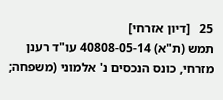25   [דיון אזרחי]
תמש (ת"א) 40808-05-14 עו"ד רענן מזרחי, כונס הנכסים נ' אלמוני (משפחה;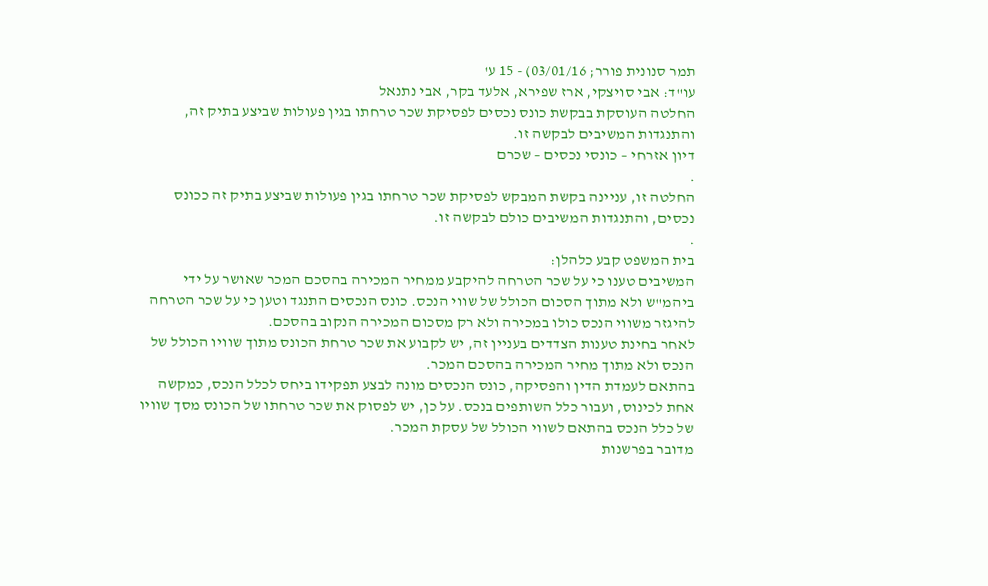תמר סנונית פורר; 03/01/16) - 15 ע'
עו"ד: אבי סויצקי, ארז שפירא, אלעד בקר, אבי נתנאל
החלטה העוסקת בבקשת כונס נכסים לפסיקת שכר טרחתו בגין פעולות שביצע בתיק זה, והתנגדות המשיבים לבקשה זו.
דיון אזרחי – כונסי נכסים – שכרם
.
החלטה זו, עניינה בקשת המבקש לפסיקת שכר טרחתו בגין פעולות שביצע בתיק זה ככונס נכסים, והתנגדות המשיבים כולם לבקשה זו.
.
בית המשפט קבע כלהלן:
המשיבים טענו כי על שכר הטרחה להיקבע ממחיר המכירה בהסכם המכר שאושר על ידי ביהמ"ש ולא מתוך הסכום הכולל של שווי הנכס. כונס הנכסים התנגד וטען כי על שכר הטרחה להיגזר משווי הנכס כולו במכירה ולא רק מסכום המכירה הנקוב בהסכם.
לאחר בחינת טענות הצדדים בעניין זה, יש לקבוע את שכר טרחת הכונס מתוך שוויו הכולל של הנכס ולא מתוך מחיר המכירה בהסכם המכר.
בהתאם לעמדת הדין והפסיקה, כונס הנכסים מונה לבצע תפקידו ביחס לכלל הנכס, כמקשה אחת לכינוס, ועבור כלל השותפים בנכס. על כן, יש לפסוק את שכר טרחתו של הכונס מסך שוויו של כלל הנכס בהתאם לשווי הכולל של עסקת המכר.
מדובר בפרשנות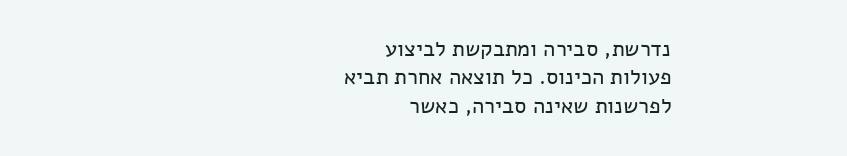נדרשת, סבירה ומתבקשת לביצוע פעולות הכינוס. כל תוצאה אחרת תביא לפרשנות שאינה סבירה, כאשר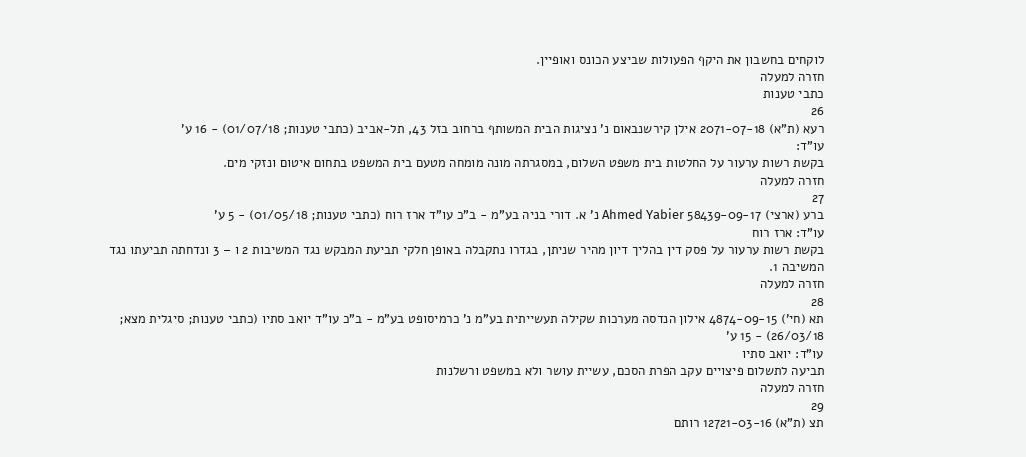לוקחים בחשבון את היקף הפעולות שביצע הכונס ואופיין.
חזרה למעלה
כתבי טענות
26
רעא (ת"א) 2071-07-18 אילן קירשנבאום נ' נציגות הבית המשותף ברחוב בזל 43, תל-אביב (כתבי טענות; 01/07/18) - 16 ע'
עו"ד:
בקשת רשות ערעור על החלטות בית משפט השלום, במסגרתה מונה מומחה מטעם בית המשפט בתחום איטום ונזקי מים.
חזרה למעלה
27
ברע (ארצי) 58439-09-17 Ahmed Yabier נ' א. דורי בניה בע"מ - ב"כ עו"ד ארז רוח (כתבי טענות; 01/05/18) - 5 ע'
עו"ד: ארז רוח
בקשת רשות ערעור על פסק דין בהליך דיון מהיר שניתן, בגדרו נתקבלה באופן חלקי תביעת המבקש נגד המשיבות 2 ו – 3 ונדחתה תביעתו נגד המשיבה 1.
חזרה למעלה
28
תא (חי') 4874-09-15 אילון הנדסה מערכות שקילה תעשייתית בע"מ נ' כרמיסופט בע"מ - ב"כ עו"ד יואב סתיו (כתבי טענות; סיגלית מצא; 26/03/18) - 15 ע'
עו"ד: יואב סתיו
תביעה לתשלום פיצויים עקב הפרת הסכם, עשיית עושר ולא במשפט ורשלנות
חזרה למעלה
29
תצ (ת"א) 12721-03-16 רותם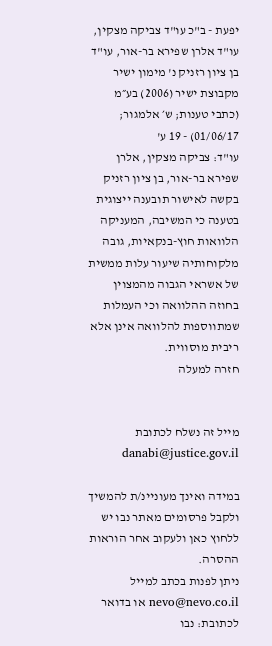יפעת - ב"כ עו"ד צביקה מצקין, עו"ד אלרן שפירא בר-אור, עו"ד בן ציון רזניק נ' מימון ישיר מקבוצת ישיר (2006) בע״מ (כתבי טענות; ש׳ אלמגור; 01/06/17) - 19 ע'
עו"ד: צביקה מצקין, אלרן שפירא בר-אור, בן ציון רזניק
בקשה לאישור תובענה ייצוגית בטענה כי המשיבה, המעניקה הלוואות חוץ-בנקאיות, גובה מלקוחותיה שיעור עלות ממשית של אשראי הגבוה מהמצוין בחוזה ההלוואה וכי העמלות שמתווספות להלוואה אינן אלא ריבית מוסווית.
חזרה למעלה


מייל זה נשלח לכתובת danabi@justice.gov.il

במידה ואינך מעוניינ/ת להמשיך ולקבל פרסומים מאתר נבו יש ללחוץ כאן ולעקוב אחר הוראות ההסרה.
ניתן לפנות בכתב למייל nevo@nevo.co.il או בדואר לכתובת: נבו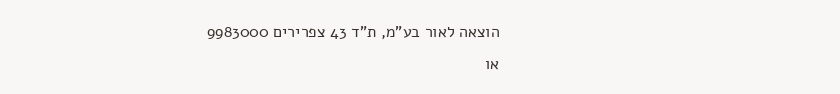הוצאה לאור בע"מ, ת"ד 43 צפרירים 9983000
או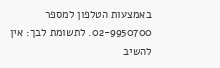באמצעות הטלפון למספר 02-9950700. לתשומת לבך: אין להשיב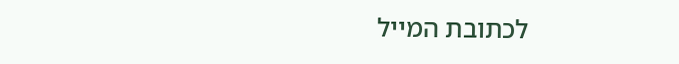לכתובת המייל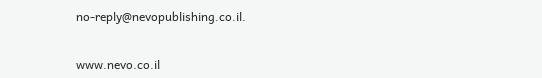no-reply@nevopublishing.co.il.


www.nevo.co.il